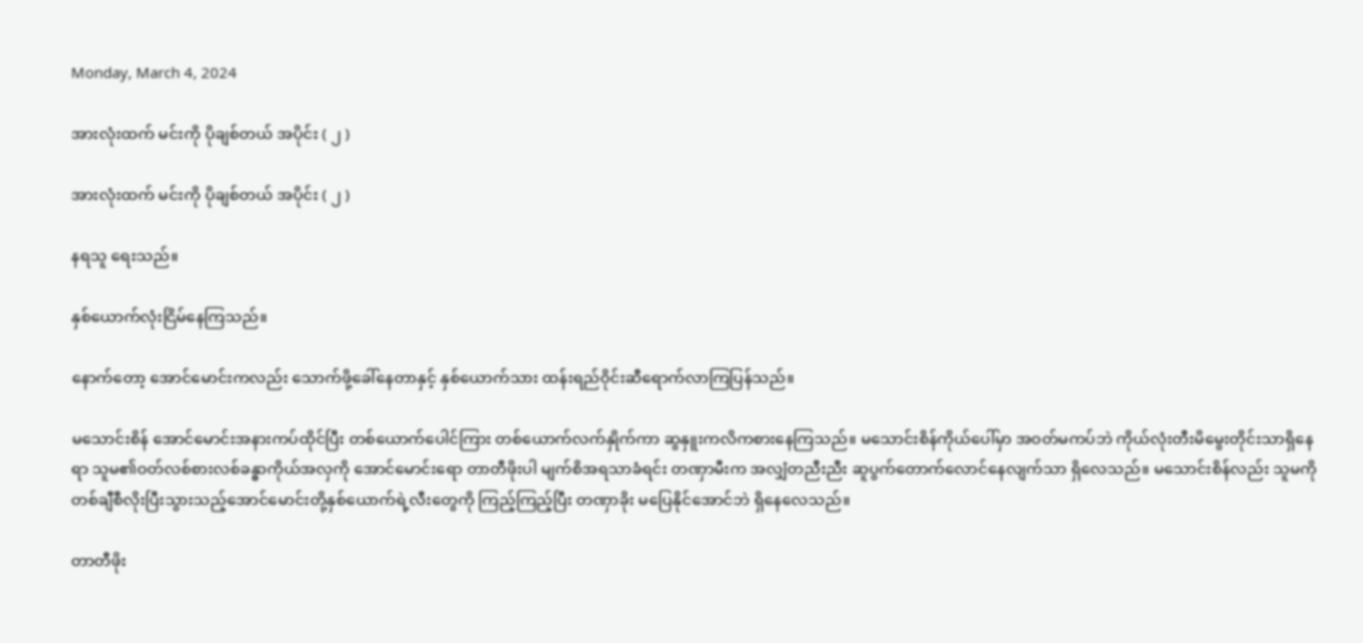Monday, March 4, 2024

အားလုံးထက် မင်းကို ပိုချစ်တယ် အပိုင်း ( ၂ )

အားလုံးထက် မင်းကို ပိုချစ်တယ် အပိုင်း ( ၂ )

နရသူ ရေးသည်။

နှစ်ယောက်လုံးငြိမ်နေကြသည်။

နောက်တော့ အောင်မောင်းကလည်း သောက်ဖို့ခေါ်နေတာနှင့် နှစ်ယောက်သား ထန်းရည်ဝိုင်းဆီရောက်လာကြပြန်သည်။

မသောင်းစိန် အောင်မောင်းအနားကပ်ထိုင်ပြီး တစ်ယောက်ပေါင်ကြား တစ်ယောက်လက်နှိုက်ကာ ဆွနှူးကလိကစားနေကြသည်။ မသောင်းစိန်ကိုယ်ပေါ်မှာ အဝတ်မကပ်ဘဲ ကိုယ်လုံးတီးမိမွေးတိုင်းသာရှိနေရာ သူမ၏ဝတ်လစ်စားလစ်ခန္ဓာကိုယ်အလှကို အောင်မောင်းရော တာတီဖိုးပါ မျက်စိအရသာခံရင်း တဏှာမီးက အလျှံတညီးညီး ဆူပွက်တောက်လောင်နေလျက်သာ ရှိလေသည်။ မသောင်းစိန်လည်း သူမကိုတစ်ချီစီလိုးပြီးသွားသည့်အောင်မောင်းတို့နှစ်ယောက်ရဲ့လီးတွေကို ကြည့်ကြည့်ပြီး တဏှာခိုး မပြေနိုင်အောင်ဘဲ ရှိနေလေသည်။

တာတီဖိုး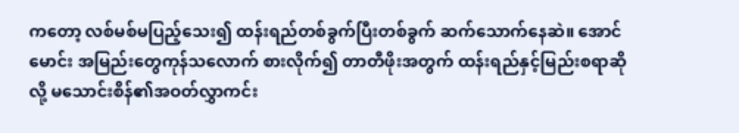ကတော့ လစ်မစ်မပြည့်သေး၍ ထန်းရည်တစ်ခွက်ပြီးတစ်ခွက် ဆက်သောက်နေဆဲ။ အောင်မောင်း အမြည်းတွေကုန်သလောက် စားလိုက်၍ တာတီဖိုးအတွက် ထန်းရည်နှင့်မြည်းစရာဆိုလို့ မသောင်းစိန်၏အဝတ်လွှာကင်း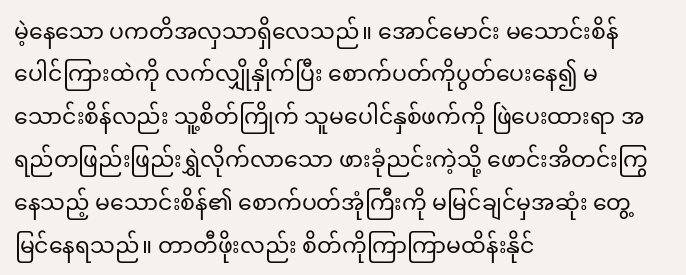မဲ့နေသော ပကတိအလှသာရှိလေသည်။ အောင်မောင်း မသောင်းစိန်ပေါင်ကြားထဲကို လက်လျှိုနှိုက်ပြီး စောက်ပတ်ကိုပွတ်ပေးနေ၍ မသောင်းစိန်လည်း သူ့စိတ်ကြိုက် သူမပေါင်နှစ်ဖက်ကို ဖြဲပေးထားရာ အရည်တဖြည်းဖြည်းရွှဲလိုက်လာသော ဖားခုံညင်းကဲ့သို့ ဖောင်းအိတင်းကြွနေသည့် မသောင်းစိန်၏ စောက်ပတ်အုံကြီးကို မမြင်ချင်မှအဆုံး တွေ့မြင်နေရသည်။ တာတီဖိုးလည်း စိတ်ကိုကြာကြာမထိန်းနိုင်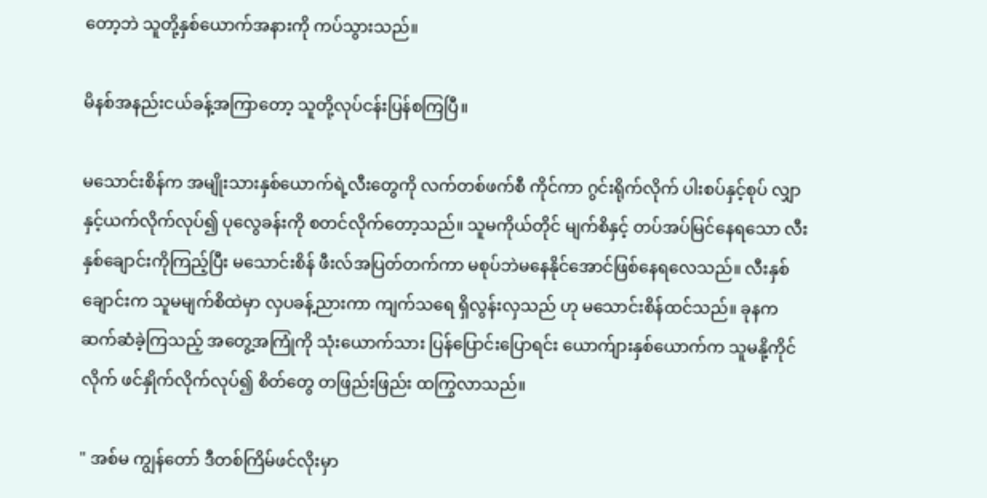တော့ဘဲ သူတို့နှစ်ယောက်အနားကို ကပ်သွားသည်။

မိနစ်အနည်းငယ်ခန့်အကြာတော့ သူတို့လုပ်ငန်းပြန်စကြပြီ။

မသောင်းစိန်က အမျိုးသားနှစ်ယောက်ရဲ့လီးတွေကို လက်တစ်ဖက်စီ ကိုင်ကာ ဂွင်းရိုက်လိုက် ပါးစပ်နှင့်စုပ် လျှာနှင့်ယက်လိုက်လုပ်၍ ပုလွေခန်းကို စတင်လိုက်တော့သည်။ သူမကိုယ်တိုင် မျက်စိနှင့် တပ်အပ်မြင်နေရသော လီးနှစ်ချောင်းကိုကြည့်ပြီး မသောင်းစိန် ဖီးလ်အပြတ်တက်ကာ မစုပ်ဘဲမနေနိုင်အောင်ဖြစ်နေရလေသည်။ လီးနှစ်ချောင်းက သူမမျက်စိထဲမှာ လှပခန့်ညားကာ ကျက်သရေ ရှိလွန်းလှသည် ဟု မသောင်းစိန်ထင်သည်။ ခုနက ဆက်ဆံခဲ့ကြသည့် အတွေ့အကြုံကို သုံးယောက်သား ပြန်ပြောင်းပြောရင်း ယောက်ျားနှစ်ယောက်က သူမနို့ကိုင်လိုက် ဖင်နှိုက်လိုက်လုပ်၍ စိတ်တွေ တဖြည်းဖြည်း ထကြွလာသည်။

" အစ်မ ကျွန်တော် ဒီတစ်ကြိမ်ဖင်လိုးမှာ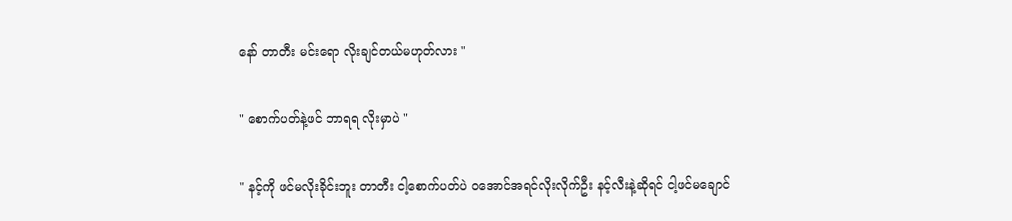နော် တာတီး မင်းရော လိုးချင်တယ်မဟုတ်လား "

" စောက်ပတ်နဲ့ဖင် ဘာရရ လိုးမှာပဲ "

" နင့်ကို ဖင်မလိုးခိုင်းဘူး တာတီး ငါ့စောက်ပတ်ပဲ ဝအောင်အရင်လိုးလိုက်ဦး နင့်လီးနဲ့ဆိုရင် ငါ့ဖင်မချောင်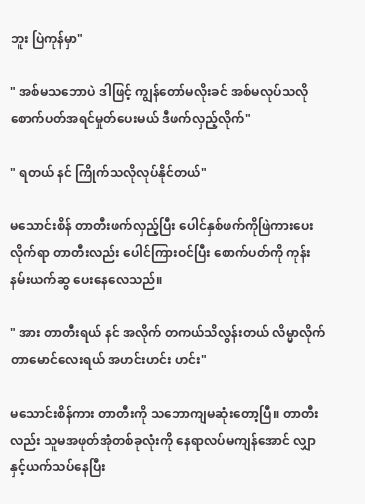ဘူး ပြဲကုန်မှာ"

" အစ်မသဘောပဲ ဒါဖြင့် ကျွန်တော်မလိုးခင် အစ်မလုပ်သလို စောက်ပတ်အရင်မှုတ်ပေးမယ် ဒီဖက်လှည့်လိုက်"

" ရတယ် နင် ကြိုက်သလိုလုပ်နိုင်တယ်"

မသောင်းစိန် တာတီးဖက်လှည့်ပြီး ပေါင်နှစ်ဖက်ကိုဖြဲကားပေးလိုက်ရာ တာတီးလည်း ပေါင်ကြားဝင်ပြီး စောက်ပတ်ကို ကုန်းနမ်းယက်ဆွ ပေးနေလေသည်။

" အား တာတီးရယ် နင် အလိုက် တကယ်သိလွန်းတယ် လိမ္မာလိုက်တာမောင်လေးရယ် အဟင်းဟင်း ဟင်း"

မသောင်းစိန်ကား တာတီးကို သဘောကျမဆုံးတော့ပြီ။ တာတီးလည်း သူမအဖုတ်အုံတစ်ခုလုံးကို နေရာလပ်မကျန်အောင် လျှာနှင့်ယက်သပ်နေပြီး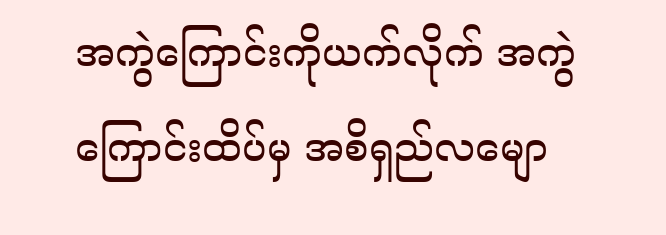အကွဲကြောင်းကိုယက်လိုက် အကွဲကြောင်းထိပ်မှ အစိရှည်လမျော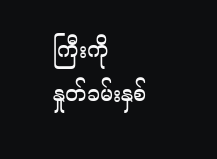ကြီးကို နှုတ်ခမ်းနှစ်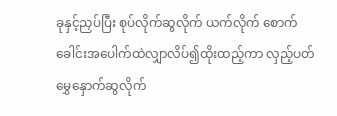ခုနှင့်ညှပ်ပြီး စုပ်လိုက်ဆွလိုက် ယက်လိုက် စောက်ခေါင်းအပေါက်ထဲလျှာလိပ်၍ထိုးထည့်ကာ လှည့်ပတ်မွှေနှောက်ဆွလိုက်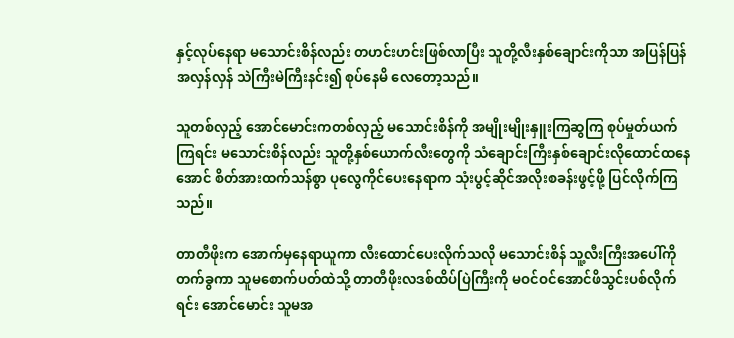နှင့်လုပ်နေရာ မသောင်းစိန်လည်း တဟင်းဟင်းဖြစ်လာပြီး သူတို့လီးနှစ်ချောင်းကိုသာ အပြန်ပြန်အလှန်လှန် သဲကြီးမဲကြီးနင်း၍ စုပ်နေမိ လေတော့သည်။

သူတစ်လှည့် အောင်မောင်းကတစ်လှည့် မသောင်းစိန်ကို အမျိုးမျိုးနှူးကြဆွကြ စုပ်မှုတ်ယက်ကြရင်း မသောင်းစိန်လည်း သူတို့နှစ်ယောက်လီးတွေကို သံချောင်းကြီးနှစ်ချောင်းလိုထောင်ထနေအောင် စိတ်အားထက်သန်စွာ ပုလွေကိုင်ပေးနေရာက သုံးပွင့်ဆိုင်အလိုးစခန်းဖွင့်ဖို့ ပြင်လိုက်ကြသည်။

တာတီဖိုးက အောက်မှနေရာယူကာ လီးထောင်ပေးလိုက်သလို မသောင်းစိန် သူ့လီးကြီးအပေါ်ကိုတက်ခွကာ သူမစောက်ပတ်ထဲသို့ တာတီဖိုးလဒစ်ထိပ်ပြဲကြီးကို မဝင်ဝင်အောင်ဖိသွင်းပစ်လိုက်ရင်း အောင်မောင်း သူမအ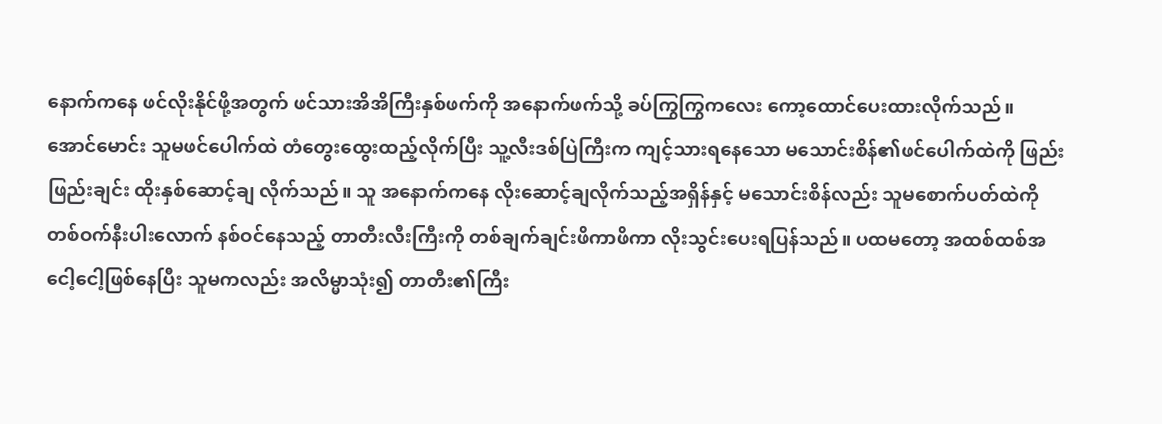နောက်ကနေ ဖင်လိုးနိုင်ဖို့အတွက် ဖင်သားအိအိကြီးနှစ်ဖက်ကို အနောက်ဖက်သို့ ခပ်ကြွကြွကလေး ကော့ထောင်ပေးထားလိုက်သည်။ အောင်မောင်း သူမဖင်ပေါက်ထဲ တံတွေးထွေးထည့်လိုက်ပြီး သူ့လီးဒစ်ပြဲကြီးက ကျင့်သားရနေသော မသောင်းစိန်၏ဖင်ပေါက်ထဲကို ဖြည်းဖြည်းချင်း ထိုးနှစ်ဆောင့်ချ လိုက်သည်။ သူ အနောက်ကနေ လိုးဆောင့်ချလိုက်သည့်အရှိန်နှင့် မသောင်းစိန်လည်း သူမစောက်ပတ်ထဲကို တစ်ဝက်နီးပါးလောက် နစ်ဝင်နေသည့် တာတီးလီးကြီးကို တစ်ချက်ချင်းဖိကာဖိကာ လိုးသွင်းပေးရပြန်သည်။ ပထမတော့ အထစ်ထစ်အငေါ့ငေါ့ဖြစ်နေပြီး သူမကလည်း အလိမ္မာသုံး၍ တာတီး၏ကြီး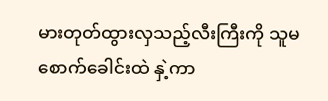မားတုတ်ထွားလှသည့်လီးကြီးကို သူမစောက်ခေါင်းထဲ နှဲ့ကာ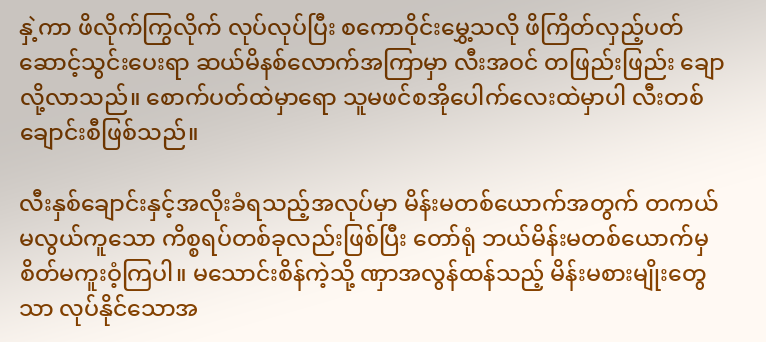နှဲ့ကာ ဖိလိုက်ကြွလိုက် လုပ်လုပ်ပြီး စကောဝိုင်းမွှေ့သလို ဖိကြိတ်လှည့်ပတ်ဆောင့်သွင်းပေးရာ ဆယ်မိနစ်လောက်အကြာမှာ လီးအဝင် တဖြည်းဖြည်း ချောလို့လာသည်။ စောက်ပတ်ထဲမှာရော သူမဖင်စအိုပေါက်လေးထဲမှာပါ လီးတစ်ချောင်းစီဖြစ်သည်။

လီးနှစ်ချောင်းနှင့်အလိုးခံရသည့်အလုပ်မှာ မိန်းမတစ်ယောက်အတွက် တကယ်မလွယ်ကူသော ကိစ္စရပ်တစ်ခုလည်းဖြစ်ပြီး တော်ရုံ ဘယ်မိန်းမတစ်ယောက်မှ စိတ်မကူးဝံ့ကြပါ။ မသောင်းစိန်ကဲ့သို့ ဏှာအလွန်ထန်သည့် မိန်းမစားမျိုးတွေသာ လုပ်နိုင်သောအ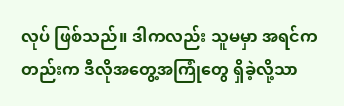လုပ် ဖြစ်သည်။ ဒါကလည်း သူမမှာ အရင်ကတည်းက ဒီလိုအတွေ့အကြုံတွေ ရှိခဲ့လို့သာ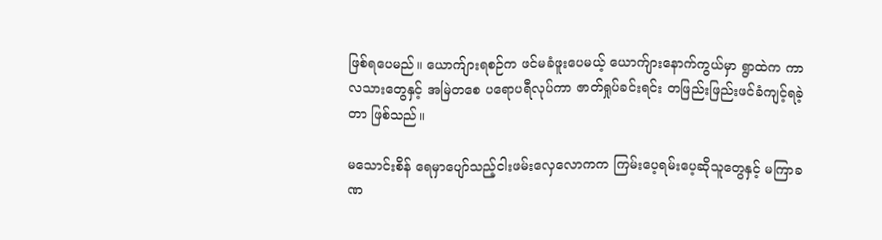ဖြစ်ရပေမည်။ ယောက်ျားရစဉ်က ဖင်မခံဖူးပေမယ့် ယောက်ျားနောက်ကွယ်မှာ ရွာထဲက ကာလသားတွေနှင့် အမြဲတစေ ပရောပရီလုပ်ကာ ဇာတ်ရှုပ်ခင်းရင်း တဖြည်းဖြည်းဖင်ခံကျင့်ရခဲ့တာ ဖြစ်သည်။

မသောင်းစိန် ရေမှာပျော်သည့်ငါးဖမ်းလှေလောကက ကြမ်းပေ့ရမ်းပေ့ဆိုသူတွေနှင့် မကြာခဏ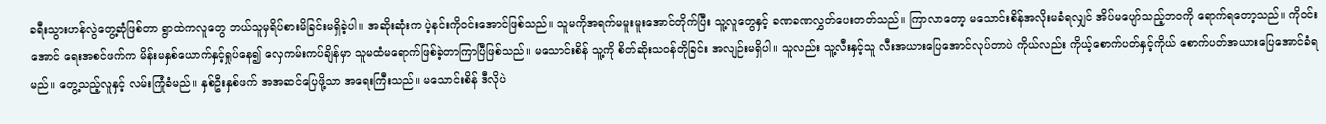ခရီးသွားဟန်လွဲတွေ့ဆုံဖြစ်တာ ရွာထဲကလူတွေ ဘယ်သူမှရိပ်စားမိခြင်းမရှိခဲ့ပါ။ အဆိုးဆုံးက ပဲ့နင်းကိုဝင်းအောင်ဖြစ်သည်။ သူမကိုအရက်မမူးမူးအောင်တိုက်ပြီး သူ့လူတွေနှင့် ခဏခဏလွှတ်ပေးတတ်သည်။ ကြာလာတော့ မသောင်းစိန်အလိုးမခံရလျှင် အိပ်မပျော်သည့်ဘဝကို ရောက်ရတော့သည်။ ကိုဝင်းအောင် ရေးအစင်ဖက်က မိန်းမနှစ်ယောက်နှင့်ရှုပ်နေ၍ လှေကမ်းကပ်ချိန်မှာ သူမထံမရောက်ဖြစ်ခဲ့တာကြာပြီဖြစ်သည်။ မသောင်းစိန် သူ့ကို စိတ်ဆိုးသဝန်တိုခြင်း အလျဉ်းမရှိပါ။ သူလည်း သူ့လီးနှင့်သူ လီးအယားပြေအောင်လုပ်တာပဲ ကိုယ်လည်း ကိုယ့်စောက်ပတ်နှင့်ကိုယ် စောက်ပတ်အယားပြေအောင်ခံရမည်။ တွေ့သည့်လူနှင့် လမ်းကြုံခံမည်။ နှစ်ဦးနှစ်ဖက် အအဆင်ပြေဖို့သာ အရေးကြီးသည်။ မသောင်းစိန် ဒီလိုပဲ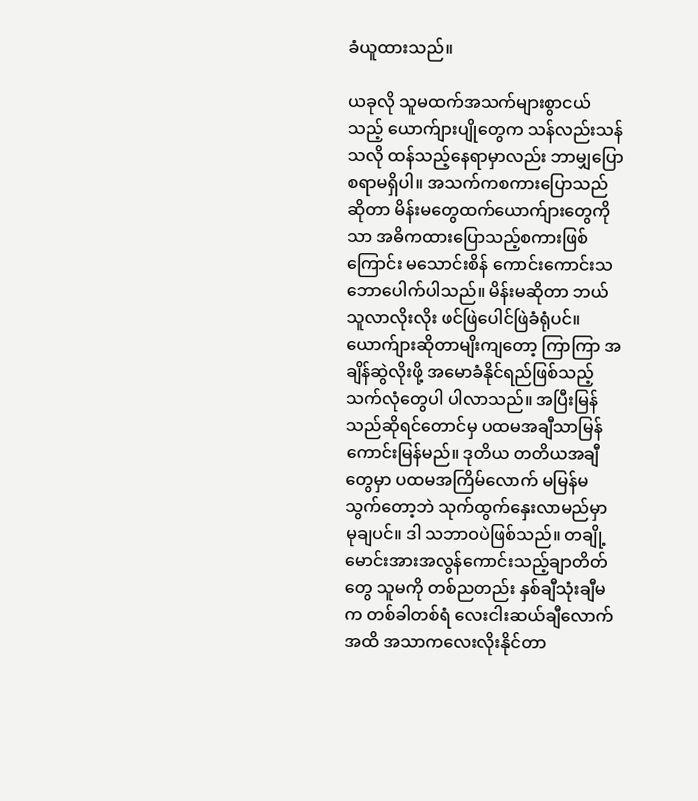ခံယူထားသည်။

ယခုလို သူမထက်အသက်များစွာငယ်သည့် ယောက်ျားပျိုတွေက သန်လည်းသန်သလို ထန်သည့်နေရာမှာလည်း ဘာမျှပြောစရာမရှိပါ။ အသက်ကစကားပြောသည် ဆိုတာ မိန်းမတွေထက်ယောက်ျားတွေကိုသာ အဓိကထားပြောသည့်စကားဖြစ်ကြောင်း မသောင်းစိန် ကောင်းကောင်းသဘောပေါက်ပါသည်။ မိန်းမဆိုတာ ဘယ်သူလာလိုးလိုး ဖင်ဖြဲပေါင်ဖြဲခံရုံပင်။ ယောက်ျားဆိုတာမျိးကျတော့ ကြာကြာ အချိန်ဆွဲလိုးဖို့ အမောခံနိုင်ရည်ဖြစ်သည့် သက်လုံတွေပါ ပါလာသည်။ အပြီးမြန်သည်ဆိုရင်တောင်မှ ပထမအချီသာမြန်ကောင်းမြန်မည်။ ဒုတိယ တတိယအချီတွေမှာ ပထမအကြိမ်လောက် မမြန်မသွက်တော့ဘဲ သုက်ထွက်နှေးလာမည်မှာ မုချပင်။ ဒါ သဘာဝပဲဖြစ်သည်။ တချို့မောင်းအားအလွန်ကောင်းသည့်ချာတိတ်တွေ သူမကို တစ်ညတည်း နှစ်ချီသုံးချီမက တစ်ခါတစ်ရံ လေးငါးဆယ်ချီလောက်အထိ အသာကလေးလိုးနိုင်တာ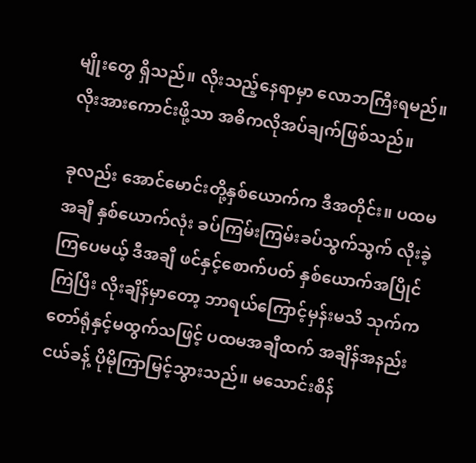မျိုးတွေ ရှိသည်။ လိုးသည့်နေရာမှာ လောဘကြီးရမည်။ လိုးအားကောင်းဖို့သာ အဓိကလိုအပ်ချက်ဖြစ်သည်။

ခုလည်း အောင်မောင်းတို့နှစ်ယောက်က ဒီအတိုင်း။ ပထမအချီ နှစ်ယောက်လုံး ခပ်ကြမ်းကြမ်းခပ်သွက်သွက် လိုးခဲ့ကြပေမယ့် ဒီအချီ ဖင်နှင့်စောက်ပတ် နှစ်ယောက်အပြိုင်ကြဲပြီး လိုးချိန်မှာတော့ ဘာရယ်ကြောင့်မှန်းမသိ သုက်ကတော်ရုံနှင့်မထွက်သဖြင့် ပထမအချီထက် အချိန်အနည်းငယ်ခန့် ပိုမိုကြာမြင့်သွားသည်။ မသောင်းစိန်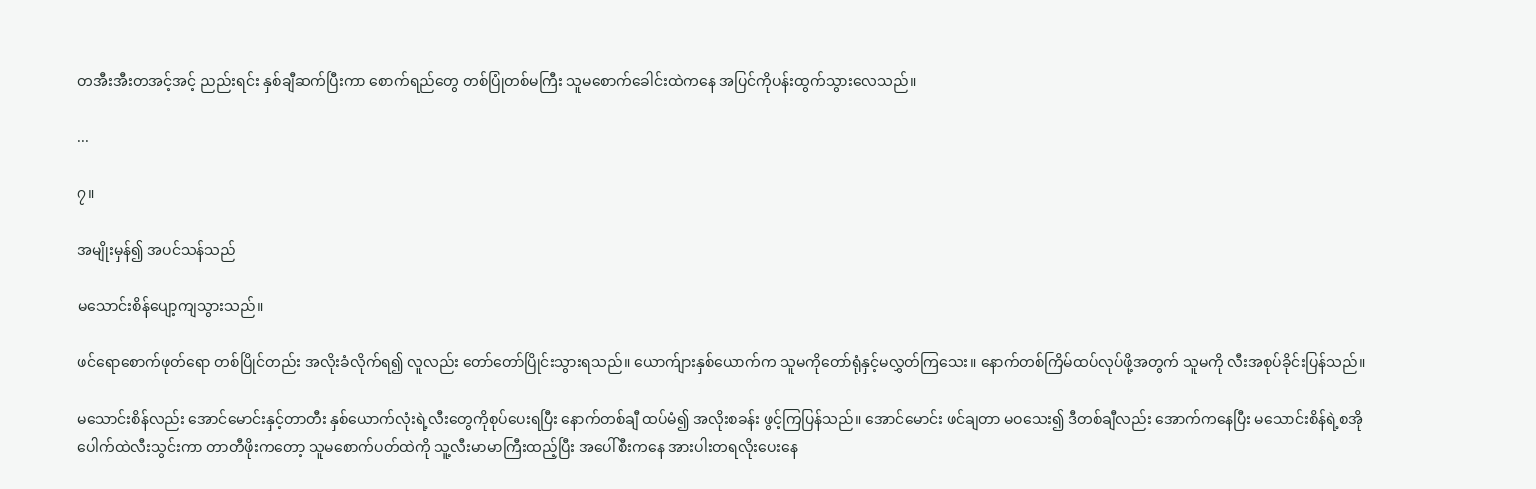တအီးအီးတအင့်အင့် ညည်းရင်း နှစ်ချီဆက်ပြီးကာ စောက်ရည်တွေ တစ်ပြုံတစ်မကြီး သူမစောက်ခေါင်းထဲကနေ အပြင်ကိုပန်းထွက်သွားလေသည်။

...

၇။

အမျိုးမှန်၍ အပင်သန်သည်

မသောင်းစိန်ပျော့ကျသွားသည်။

ဖင်ရောစောက်ဖုတ်ရော တစ်ပြိုင်တည်း အလိုးခံလိုက်ရ၍ လူလည်း တော်တော်ပြိုင်းသွားရသည်။ ယောက်ျားနှစ်ယောက်က သူမကိုတော်ရုံနှင့်မလွှတ်ကြသေး။ နောက်တစ်ကြိမ်ထပ်လုပ်ဖို့အတွက် သူမကို လီးအစုပ်ခိုင်းပြန်သည်။

မသောင်းစိန်လည်း အောင်မောင်းနှင့်တာတီး နှစ်ယောက်လုံးရဲ့လီးတွေကိုစုပ်ပေးရပြီး နောက်တစ်ချီ ထပ်မံ၍ အလိုးစခန်း ဖွင့်ကြပြန်သည်။ အောင်မောင်း ဖင်ချတာ မဝသေး၍ ဒီတစ်ချီလည်း အောက်ကနေပြီး မသောင်းစိန်ရဲ့စအိုပေါက်ထဲလီးသွင်းကာ တာတီဖိုးကတော့ သူမစောက်ပတ်ထဲကို သူ့လီးမာမာကြီးထည့်ပြီး အပေါ်စီးကနေ အားပါးတရလိုးပေးနေ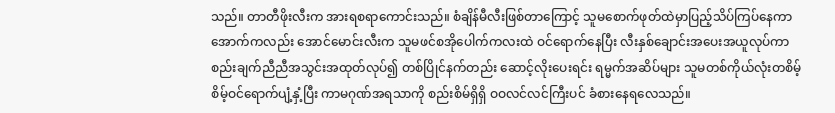သည်။ တာတီဖိုးလီးက အားရစရာကောင်းသည်။ စံချိန်မီလီးဖြစ်တာကြောင့် သူမစောက်ဖုတ်ထဲမှာပြည့်သိပ်ကြပ်နေကာ အောက်ကလည်း အောင်မောင်းလီးက သူမဖင်စအိုပေါက်ကလးထဲ ဝင်ရောက်နေပြီး လီးနှစ်ချောင်းအပေးအယူလုပ်ကာ စည်းချက်ညီညီအသွင်းအထုတ်လုပ်၍ တစ်ပြိုင်နက်တည်း ဆောင့်လိုးပေးရင်း ရမ္မက်အဆိပ်များ သူမတစ်ကိုယ်လုံးတစိမ့်စိမ့်ဝင်ရောက်ပျံ့နှံ့ပြီး ကာမဂုဏ်အရသာကို စည်းစိမ်ရှိရှိ ဝဝလင်လင်ကြီးပင် ခံစားနေရလေသည်။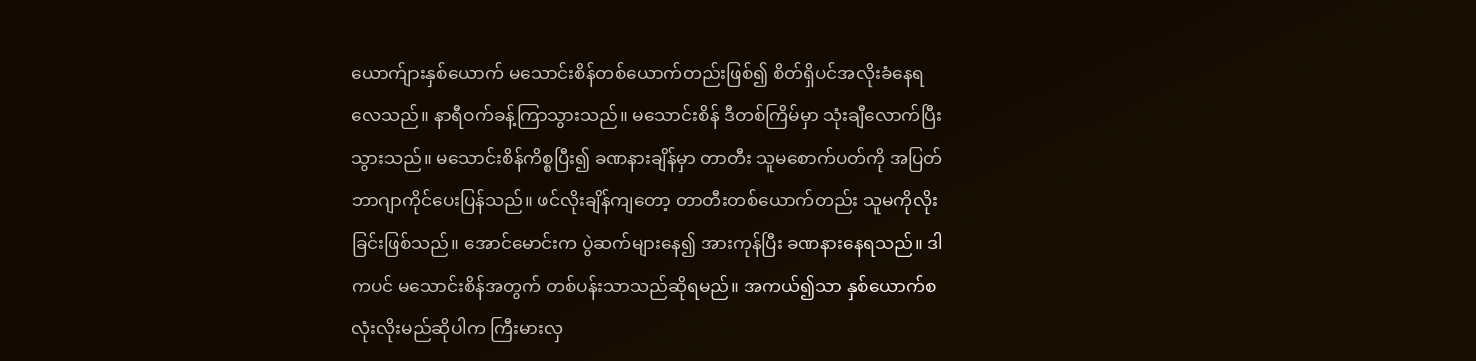ယောက်ျားနှစ်ယောက် မသောင်းစိန်တစ်ယောက်တည်းဖြစ်၍ စိတ်ရှိပင်အလိုးခံနေရလေသည်။ နာရီဝက်ခန့်ကြာသွားသည်။ မသောင်းစိန် ဒီတစ်ကြိမ်မှာ သုံးချီလောက်ပြီးသွားသည်။ မသောင်းစိန်ကိစ္စပြီး၍ ခဏနားချိန်မှာ တာတီး သူမစောက်ပတ်ကို အပြတ်ဘာဂျာကိုင်ပေးပြန်သည်။ ဖင်လိုးချိန်ကျတော့ တာတီးတစ်ယောက်တည်း သူမကိုလိုးခြင်းဖြစ်သည်။ အောင်မောင်းက ပွဲဆက်များနေ၍ အားကုန်ပြီး ခဏနားနေရသည်။ ဒါကပင် မသောင်းစိန်အတွက် တစ်ပန်းသာသည်ဆိုရမည်။ အကယ်၍သာ နှစ်ယောက်စလုံးလိုးမည်ဆိုပါက ကြီးမားလှ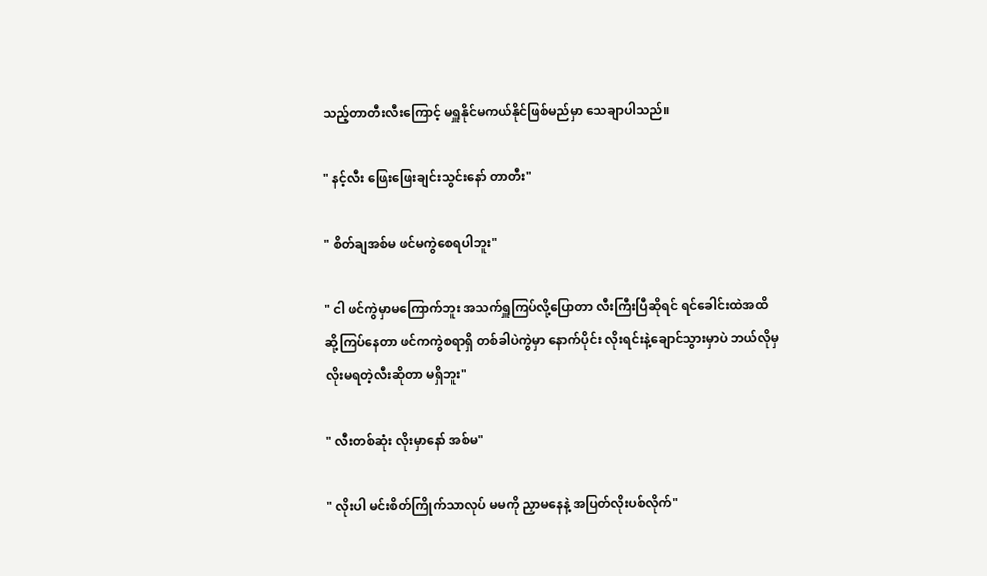သည့်တာတီးလီးကြောင့် မရှူနိုင်မကယ်နိုင်ဖြစ်မည်မှာ သေချာပါသည်။

" နင့်လီး ဖြေးဖြေးချင်းသွင်းနော် တာတီး"

" စိတ်ချအစ်မ ဖင်မကွဲစေရပါဘူး"

" ငါ ဖင်ကွဲမှာမကြောက်ဘူး အသက်ရှူကြပ်လို့ပြောတာ လီးကြီးပြီဆိုရင် ရင်ခေါင်းထဲအထိ ဆို့ကြပ်နေတာ ဖင်ကကွဲစရာရှိ တစ်ခါပဲကွဲမှာ နောက်ပိုင်း လိုးရင်းနဲ့ချောင်သွားမှာပဲ ဘယ်လိုမှ လိုးမရတဲ့လီးဆိုတာ မရှိဘူး"

" လီးတစ်ဆုံး လိုးမှာနော် အစ်မ"

" လိုးပါ မင်းစိတ်ကြိုက်သာလုပ် မမကို ညှာမနေနဲ့ အပြတ်လိုးပစ်လိုက်"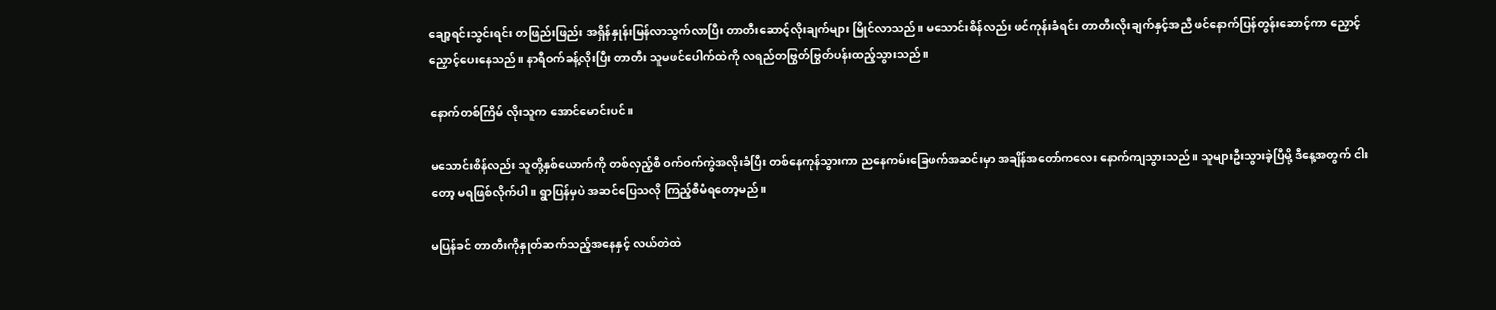ချော့ရင်းသွင်းရင်း တဖြည်းဖြည်း အရှိန်နှုန်းမြန်လာသွက်လာပြီး တာတီးဆောင့်လိုးချက်များ မြိုင်လာသည်။ မသောင်းစိန်လည်း ဖင်ကုန်းခံရင်း တာတီးလိုးချက်နှင့်အညီ ဖင်နောက်ပြန်တွန်းဆောင့်ကာ ညှောင့်ညှောင့်ပေးနေသည်။ နာရီဝက်ခန့်လိုးပြီး တာတီး သူမဖင်ပေါက်ထဲကို လရည်တဗြွတ်ဗြွတ်ပန်းထည့်သွားသည်။

နောက်တစ်ကြိမ် လိုးသူက အောင်မောင်းပင်။

မသောင်းစိန်လည်း သူတို့နှစ်ယောက်ကို တစ်လှည့်စီ ဝက်ဝက်ကွဲအလိုးခံပြီး တစ်နေကုန်သွားကာ ညနေကမ်းခြေဖက်အဆင်းမှာ အချိန်အတော်ကလေး နောက်ကျသွားသည်။ သူများဦးသွားခဲ့ပြီမို့ ဒီနေ့အတွက် ငါးတော့ မရဖြစ်လိုက်ပါ။ ရွာပြန်မှပဲ အဆင်ပြေသလို ကြည့်စီမံရတော့မည်။

မပြန်ခင် တာတီးကိုနှုတ်ဆက်သည့်အနေနှင့် လယ်တဲထဲ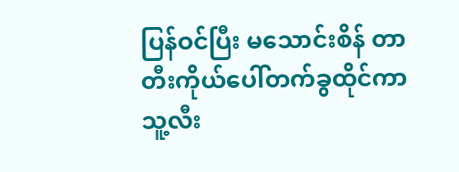ပြန်ဝင်ပြီး မသောင်းစိန် တာတီးကိုယ်ပေါ်တက်ခွထိုင်ကာ သူ့လီး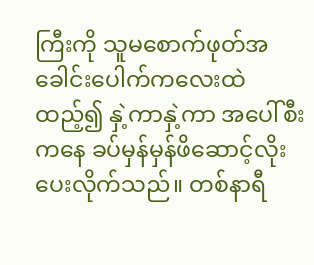ကြီးကို သူမစောက်ဖုတ်အခေါင်းပေါက်ကလေးထဲ ထည့်၍ နှဲ့ကာနှဲ့ကာ အပေါ်စီးကနေ ခပ်မှန်မှန်ဖိဆောင့်လိုးပေးလိုက်သည်။ တစ်နာရီ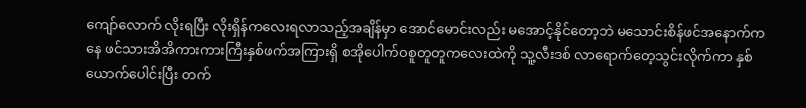ကျော်လောက် လိုးရပြီး လိုးရှိန်ကလေးရလာသည့်အချိန်မှာ အောင်မောင်းလည်း မအောင့်နိုင်တော့ဘဲ မသောင်းစိန်ဖင်အနောက်ကနေ ဖင်သားအိအိကားကားကြီးနှစ်ဖက်အကြားရှိ စအိုပေါက်ဝစူတူတူကလေးထဲကို သူ့လီးဒစ် လာရောက်တေ့သွင်းလိုက်ကာ နှစ်ယောက်ပေါင်းပြီး တက်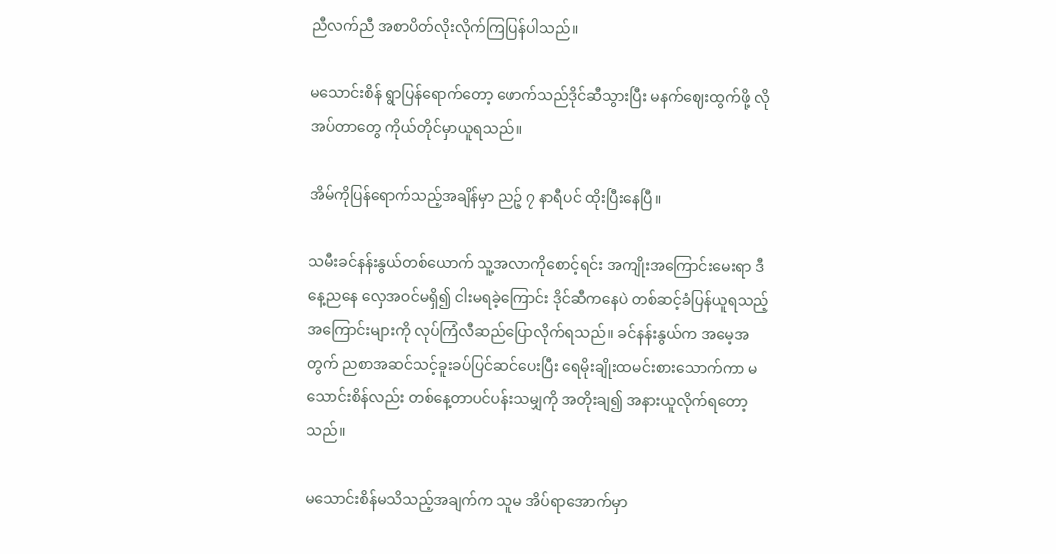ညီလက်ညီ အစာပိတ်လိုးလိုက်ကြပြန်ပါသည်။

မသောင်းစိန် ရွာပြန်ရောက်တော့ ဖောက်သည်ဒိုင်ဆီသွားပြီး မနက်ဈေးထွက်ဖို့ လိုအပ်တာတွေ ကိုယ်တိုင်မှာယူရသည်။

အိမ်ကိုပြန်ရောက်သည့်အချိန်မှာ ညဉ့် ၇ နာရီပင် ထိုးပြီးနေပြီ။

သမီးခင်နန်းနွယ်တစ်ယောက် သူ့အလာကိုစောင့်ရင်း အကျိုးအကြောင်းမေးရာ ဒီနေ့ညနေ လှေအဝင်မရှိ၍ ငါးမရခဲ့ကြောင်း ဒိုင်ဆီကနေပဲ တစ်ဆင့်ခံပြန်ယူရသည့်အကြောင်းများကို လုပ်ကြံလီဆည်ပြောလိုက်ရသည်။ ခင်နန်းနွယ်က အမေ့အတွက် ညစာအဆင်သင့်ခူးခပ်ပြင်ဆင်ပေးပြီး ရေမိုးချိုးထမင်းစားသောက်ကာ မသောင်းစိန်လည်း တစ်နေ့တာပင်ပန်းသမျှကို အတိုးချ၍ အနားယူလိုက်ရတော့သည်။

မသောင်းစိန်မသိသည့်အချက်က သူမ အိပ်ရာအောက်မှာ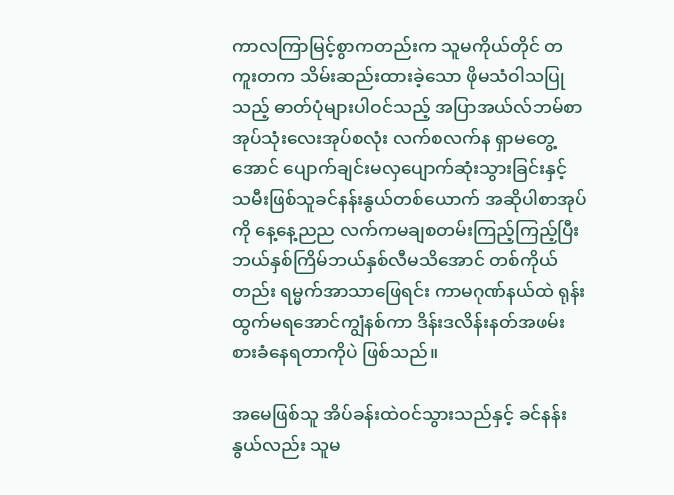ကာလကြာမြင့်စွာကတည်းက သူမကိုယ်တိုင် တကူးတက သိမ်းဆည်းထားခဲ့သော ဖိုမသံဝါသပြုသည့် ဓာတ်ပုံများပါဝင်သည့် အပြာအယ်လ်ဘမ်စာအုပ်သုံးလေးအုပ်စလုံး လက်စလက်န ရှာမတွေ့အောင် ပျောက်ချင်းမလှပျောက်ဆုံးသွားခြင်းနှင့် သမီးဖြစ်သူခင်နန်းနွယ်တစ်ယောက် အဆိုပါစာအုပ်ကို နေ့နေ့ညည လက်ကမချစတမ်းကြည့်ကြည့်ပြီး ဘယ်နှစ်ကြိမ်ဘယ်နှစ်လီမသိအောင် တစ်ကိုယ်တည်း ရမ္မက်အာသာဖြေရင်း ကာမဂုဏ်နယ်ထဲ ရုန်းထွက်မရအောင်ကျွံနစ်ကာ ဒိန်းဒလိန်းနတ်အဖမ်းစားခံနေရတာကိုပဲ ဖြစ်သည်။

အမေဖြစ်သူ အိပ်ခန်းထဲဝင်သွားသည်နှင့် ခင်နန်းနွယ်လည်း သူမ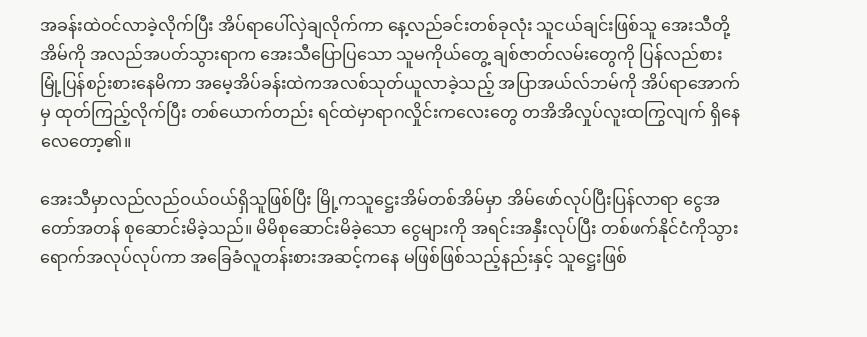အခန်းထဲဝင်လာခဲ့လိုက်ပြီး အိပ်ရာပေါ်လှဲချလိုက်ကာ နေ့လည်ခင်းတစ်ခုလုံး သူငယ်ချင်းဖြစ်သူ အေးသီတို့အိမ်ကို အလည်အပတ်သွားရာက အေးသီပြောပြသော သူမကိုယ်တွေ့ ချစ်ဇာတ်လမ်းတွေကို ပြန်လည်စားမြုံ့ပြန်စဉ်းစားနေမိကာ အမေ့အိပ်ခန်းထဲကအလစ်သုတ်ယူလာခဲ့သည့် အပြာအယ်လ်ဘမ်ကို အိပ်ရာအောက်မှ ထုတ်ကြည့်လိုက်ပြီး တစ်ယောက်တည်း ရင်ထဲမှာရာဂလှိုင်းကလေးတွေ တအိအိလှုပ်လူးထကြွလျက် ရှိနေလေတော့၏။

အေးသီမှာလည်လည်ဝယ်ဝယ်ရှိသူဖြစ်ပြီး မြို့ကသူဋ္ဌေးအိမ်တစ်အိမ်မှာ အိမ်ဖော်လုပ်ပြီးပြန်လာရာ ငွေအတော်အတန် စုဆောင်းမိခဲ့သည်။ မိမိစုဆောင်းမိခဲ့သော ငွေများကို အရင်းအနှီးလုပ်ပြီး တစ်ဖက်နိုင်ငံကိုသွားရောက်အလုပ်လုပ်ကာ အခြေခံလူတန်းစားအဆင့်ကနေ မဖြစ်ဖြစ်သည့်နည်းနှင့် သူဋ္ဌေးဖြစ်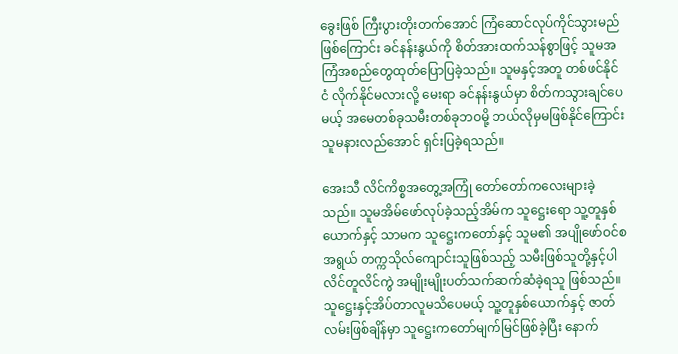ခွေးဖြစ် ကြီးပွားတိုးတက်အောင် ကြံဆောင်လုပ်ကိုင်သွားမည် ဖြစ်ကြောင်း ခင်နန်းနွယ်ကို စိတ်အားထက်သန်စွာဖြင့် သူမအကြံအစည်တွေထုတ်ပြောပြခဲ့သည်။ သူမနှင့်အတူ တစ်ဖင်နိုင်ငံ လိုက်နိုင်မလားလို့ မေးရာ ခင်နန်းနွယ်မှာ စိတ်ကသွားချင်ပေမယ့် အမေတစ်ခုသမီးတစ်ခုဘဝမို့ ဘယ်လိုမှမဖြစ်နိုင်ကြောင်း သူမနားလည်အောင် ရှင်းပြခဲ့ရသည်။

အေးသီ လိင်ကိစ္စအတွေ့အကြုံ တော်တော်ကလေးများခဲ့သည်။ သူမအိမ်ဖော်လုပ်ခဲ့သည့်အိမ်က သူဋ္ဌေးရော သူ့တူနှစ်ယောက်နှင့် သာမက သူဋ္ဌေးကတော်နှင့် သူမ၏ အပျိုဖော်ဝင်စအရွယ် တက္ကသိုလ်ကျောင်းသူဖြစ်သည့် သမီးဖြစ်သူတို့နှင့်ပါ လိင်တူလိင်ကွဲ အမျိုးမျိုးပတ်သက်ဆက်ဆံခဲ့ရသူ ဖြစ်သည်။ သူဋ္ဌေးနှင့်အိပ်တာလူမသိပေမယ့် သူ့တူနှစ်ယောက်နှင့် ဇာတ်လမ်းဖြစ်ချိန်မှာ သူဋ္ဌေးကတော်မျက်မြင်ဖြစ်ခဲ့ပြီး နောက်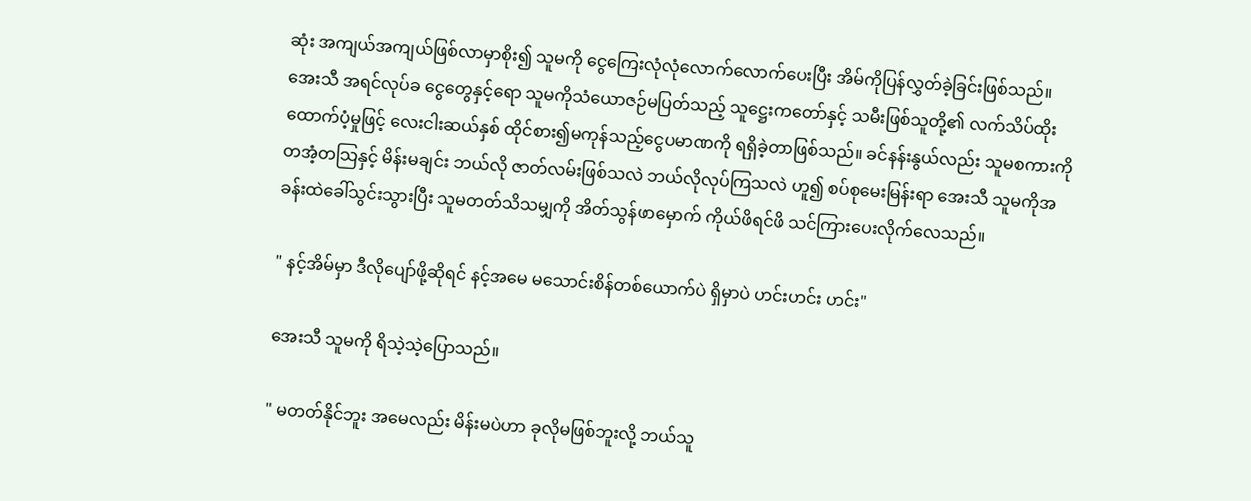ဆုံး အကျယ်အကျယ်ဖြစ်လာမှာစိုး၍ သူမကို ငွေကြေးလုံလုံလောက်လောက်ပေးပြီး အိမ်ကိုပြန်လွှတ်ခဲ့ခြင်းဖြစ်သည်။ အေးသီ အရင်လုပ်ခ ငွေတွေနှင့်ရော သူမကိုသံယောဇဉ်မပြတ်သည့် သူဋ္ဌေးကတော်နှင့် သမီးဖြစ်သူတို့၏ လက်သိပ်ထိုးထောက်ပံ့မှုဖြင့် လေးငါးဆယ်နှစ် ထိုင်စား၍မကုန်သည့်ငွေပမာဏကို ရရှိခဲ့တာဖြစ်သည်။ ခင်နန်းနွယ်လည်း သူမစကားကိုတအံ့တသြနှင့် မိန်းမချင်း ဘယ်လို ဇာတ်လမ်းဖြစ်သလဲ ဘယ်လိုလုပ်ကြသလဲ ဟူ၍ စပ်စုမေးမြန်းရာ အေးသီ သူမကိုအခန်းထဲခေါ်သွင်းသွားပြီး သူမတတ်သိသမျှကို အိတ်သွန်ဖာမှောက် ကိုယ်ဖိရင်ဖိ သင်ကြားပေးလိုက်လေသည်။

" နင့်အိမ်မှာ ဒီလိုပျော်ဖို့ဆိုရင် နင့်အမေ မသောင်းစိန်တစ်ယောက်ပဲ ရှိမှာပဲ ဟင်းဟင်း ဟင်း"

အေးသီ သူမကို ရိသဲ့သဲ့ပြောသည်။

" မတတ်နိုင်ဘူး အမေလည်း မိန်းမပဲဟာ ခုလိုမဖြစ်ဘူးလို့ ဘယ်သူ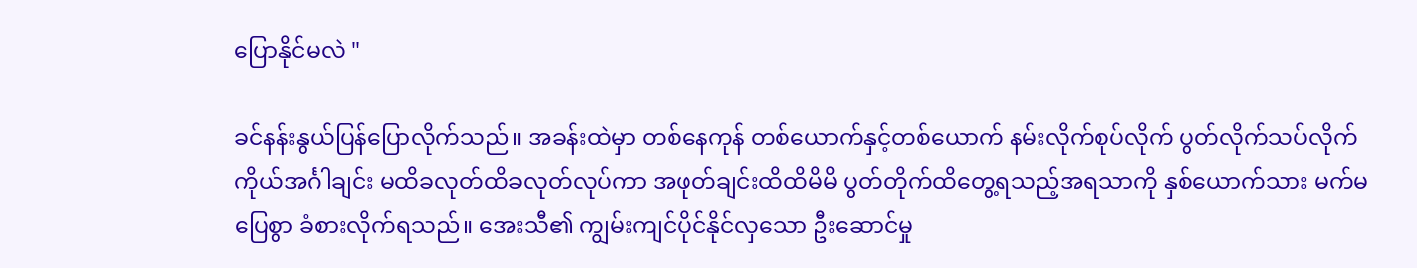ပြောနိုင်မလဲ "

ခင်နန်းနွယ်ပြန်ပြောလိုက်သည်။ အခန်းထဲမှာ တစ်နေကုန် တစ်ယောက်နှင့်တစ်ယောက် နမ်းလိုက်စုပ်လိုက် ပွတ်လိုက်သပ်လိုက် ကိုယ်အင်္ဂါချင်း မထိခလုတ်ထိခလုတ်လုပ်ကာ အဖုတ်ချင်းထိထိမိမိ ပွတ်တိုက်ထိတွေ့ရသည့်အရသာကို နှစ်ယောက်သား မက်မပြေစွာ ခံစားလိုက်ရသည်။ အေးသီ၏ ကျွမ်းကျင်ပိုင်နိုင်လှသော ဦးဆောင်မှု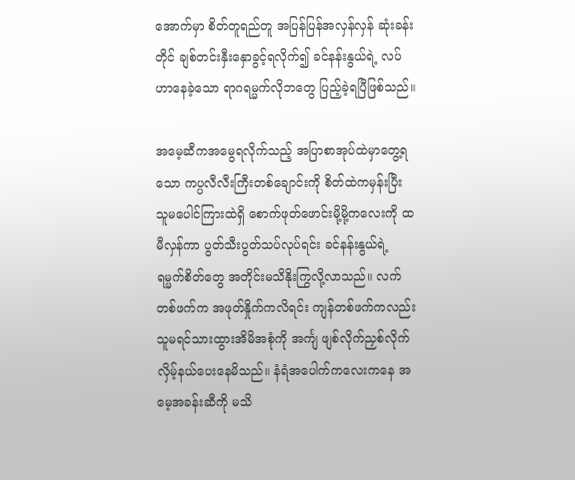အောက်မှာ စိတ်တူရည်တူ အပြန်ပြန်အလှန်လှန် ဆုံးခန်းတိုင် ချစ်တင်းနှီးနှောခွင့်ရလိုက်၍ ခင်နန်းနွယ်ရဲ့ လပ်ဟာနေခဲ့သော ရာဂရမ္မက်လိုဘတွေ ပြည့်ခဲ့ရပြီဖြစ်သည်။

အမေ့ဆီကအမွေရလိုက်သည့် အပြာစာအုပ်ထဲမှာတွေ့ရသော ကပ္ပလီလီးကြီးတစ်ချောင်းကို စိတ်ထဲကမှန်းပြီး သူမပေါင်ကြားထဲရှိ စောက်ဖုတ်ဖောင်းမို့မို့ကလေးကို ထမီလှန်ကာ ပွတ်သီးပွတ်သပ်လုပ်ရင်း ခင်နန်းနွယ်ရဲ့ ရမ္မက်စိတ်တွေ အတိုင်းမသိနိုးကြွလို့လာသည်။ လက်တစ်ဖက်က အဖုတ်နှိုက်ကလိရင်း ကျန်တစ်ဖက်ကလည်း သူမရင်သားထွားအိမိအစုံကို အင်္ကျ ဖျစ်လိုက်ညှစ်လိုက် လှိမ့်နယ်ပေးနေမိသည်။ နံရံအပေါက်ကလေးကနေ အမေ့အခန်းဆီကို မသိ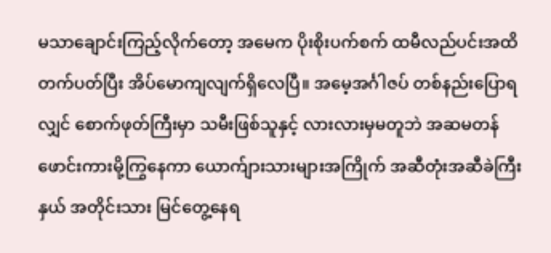မသာချောင်းကြည့်လိုက်တော့ အမေက ပိုးစိုးပက်စက် ထမီလည်ပင်းအထိ တက်ပတ်ပြီး အိပ်မောကျလျက်ရှိလေပြီ။ အမေ့အင်္ဂါဇပ် တစ်နည်းပြောရလျှင် စောက်ဖုတ်ကြီးမှာ သမီးဖြစ်သူနှင့် လားလားမှမတူဘဲ အဆမတန်ဖောင်းကားမို့ကြွနေကာ ယောက်ျားသားများအကြိုက် အဆီတုံးအဆီခဲကြီးနှယ် အတိုင်းသား မြင်တွေ့နေရ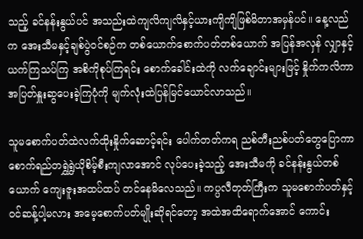သည့် ခင်နန်းနွယ်ပင် အသည်းထဲကျလိကျလိနှင့်ယားကျိကျိဖြစ်မိတာအမှန်ပင်။ နေ့လည်က အေးသီမနှင့်ချစ်ပွဲဝင်စဉ်က တစ်ယောက်စောက်ပတ်တစ်ယောက် အပြန်အလှန် လျှာနှင့်ယက်ကြသပ်ကြ အစိကိုစုပ်ကြရင်း စောက်ခေါင်းထဲကို လက်ချောင်းများဖြင့် နှိုက်ကလိကာ အပြတ်နှူးဆွပေးခဲ့ကြပုံကို မျက်လုံးထဲပြန်မြင်ယောင်လာသည်။

သူမစောက်ပတ်ထဲလက်ထိုးနှိုက်ဆောင့်ရင်း ပေါက်တတ်ကရ ညစ်တီးညစ်ပတ်တွေပြောကာ စောက်ရည်တရွှဲရွှဲယိုစိမ့်စီးကျလာအောင် လုပ်ပေးခဲ့သည့် အေးသီမကို ခင်နန်းနွယ်တစ်ယောက် ကျေးဇူးအထပ်ထပ် တင်နေမိလေသည်။ ကပ္ပလီတုတ်ကြီးက သူမစောက်ပတ်နှင့်ဝင်ဆန့်ပါ့မလား အမေ့စောက်ပတ်မျိုးဆိုရင်တော့ အထဲအထိရောက်အောင် ကောင်း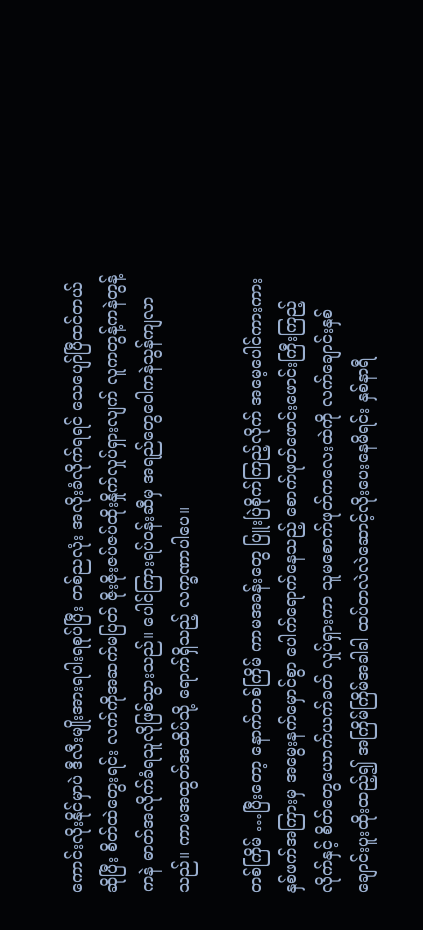ကောင်းလိုးနိုင်မှာပဲ ဒီလီးမျိုးအားရပါးရစုပ်ပြီး တစ်ညလုံး အလိုးခံလိုက်ရရင် သေပျော်ပြီထင်တယ် ဆိုပြီး စိတ်ထဲတွေးရင်း လက်ကိုအဆက်မပြတ် ဇိုးဇိုးဇပ်ဇပ်ထိုးနှိုက်လှုပ်ရှားလျက် လူကတွန့်ကနဲတွန့်ကနဲ ဓာတ်အလိုက်ခံရသူလိုဖြစ်သွားသည်။ ပေါင်ကြားရပ်ဝန်းဆီမှ အရည်တွေဝေါကနဲသွန်ကျလာသည်။ ကာမအထွတ်အထိပ်သို့ ရောက်ရှိသည့် လက္ခဏာပါပေ။

တစ်ကြိမ် …ပြီးတော့ နောက်တစ်ကြိမ် ကာမအခန်းတွေ ပြူးပြဲစိုက်ကြည့်လိုက် အမေ့ပေါင်ကားကားနှစ်ဖက်အကြားမှ အမွေးနက်မှောင်စွာ ပေါက်ရောက်နေသည့် စောက်ဖုတ်ဖောင်းဖောင်းကြီးကြည့်လိုက်နှင့် စိတ်တွေယောက်ယက်ခတ် လှုပ်ရှားကာ သူမစောက်ဖုတ်ကလေးထဲကို လက်ချောင်းနှစ်ချောင်းပူးထိုးထည့်၍ အကြိမ်ကြိမ်အခါခါ ထပ်တလဲလဲဆောင့်လိုးပေးနေမိရင်း နှစ်နာရီ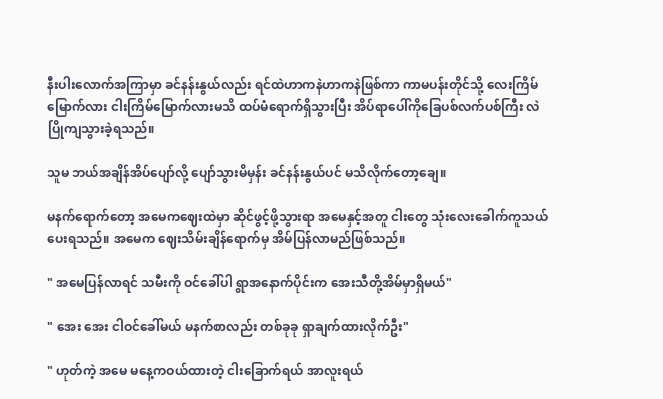နီးပါးလောက်အကြာမှာ ခင်နန်းနွယ်လည်း ရင်ထဲဟာကနဲဟာကနဲဖြစ်ကာ ကာမပန်းတိုင်သို့ လေးကြိမ်မြောက်လား ငါးကြိမ်မြောက်လားမသိ ထပ်မံရောက်ရှိသွားပြီး အိပ်ရာပေါ်ကိုခြေပစ်လက်ပစ်ကြီး လဲပြိုကျသွားခဲ့ရသည်။

သူမ ဘယ်အချိန်အိပ်ပျော်လို့ ပျော်သွားမိမှန်း ခင်နန်းနွယ်ပင် မသိလိုက်တော့ချေ။

မနက်ရောက်တော့ အမေကဈေးထဲမှာ ဆိုင်ဖွင့်ဖို့သွားရာ အမေနှင့်အတူ ငါးတွေ သုံးလေးခေါက်ကူသယ်ပေးရသည်။ အမေက ဈေးသိမ်းချိန်ရောက်မှ အိမ်ပြန်လာမည်ဖြစ်သည်။

" အမေပြန်လာရင် သမီးကို ဝင်ခေါ်ပါ ရွာအနောက်ပိုင်းက အေးသီတို့အိမ်မှာရှိမယ်"

" အေး အေး ငါဝင်ခေါ်မယ် မနက်စာလည်း တစ်ခုခု ရှာချက်ထားလိုက်ဦး"

" ဟုတ်ကဲ့ အမေ မနေ့ကဝယ်ထားတဲ့ ငါးခြောက်ရယ် အာလူးရယ်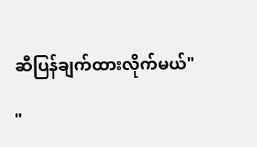ဆီပြန်ချက်ထားလိုက်မယ်"

"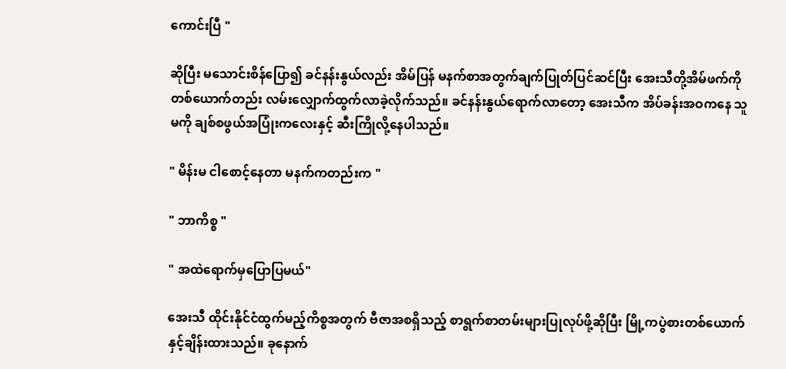ကောင်းပြီ "

ဆိုပြီး မသောင်းစိန်ပြော၍ ခင်နန်းနွယ်လည်း အိမ်ပြန် မနက်စာအတွက်ချက်ပြုတ်ပြင်ဆင်ပြီး အေးသီတို့အိမ်ဖက်ကို တစ်ယောက်တည်း လမ်းလျှောက်ထွက်လာခဲ့လိုက်သည်။ ခင်နန်းနွယ်ရောက်လာတော့ အေးသီက အိပ်ခန်းအဝကနေ သူမကို ချစ်စဖွယ်အပြုံးကလေးနှင့် ဆီးကြိုလို့နေပါသည်။

" မိန်းမ ငါစောင့်နေတာ မနက်ကတည်းက "

" ဘာကိစ္စ "

" အထဲရောက်မှပြောပြမယ်"

အေးသီ ထိုင်းနိုင်ငံထွက်မည့်ကိစ္စအတွက် ဗီဇာအစရှိသည့် စာရွက်စာတမ်းများပြုလုပ်ဖို့ဆိုပြီး မြို့ကပွဲစားတစ်ယောက်နှင့်ချိန်းထားသည်။ ခုနောက်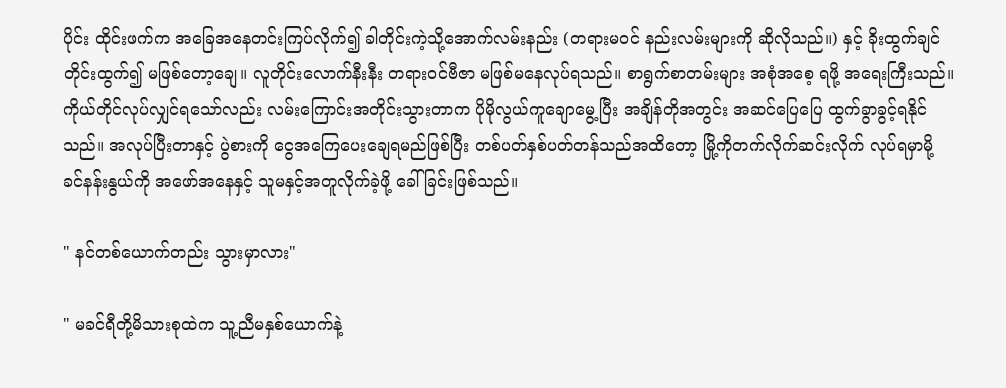ပိုင်း ထိုင်းဖက်က အခြေအနေတင်းကြပ်လိုက်၍ ခါတိုင်းကဲ့သို့အောက်လမ်းနည်း (တရားမဝင် နည်းလမ်းများကို ဆိုလိုသည်။) နှင့် ခိုးထွက်ချင်တိုင်းထွက်၍ မဖြစ်တော့ချေ။ လူတိုင်းလောက်နီးနီး တရားဝင်ဗီဇာ မဖြစ်မနေလုပ်ရသည်။ စာရွက်စာတမ်းများ အစုံအစေ့ ရဖို့ အရေးကြီးသည်။ ကိုယ်တိုင်လုပ်လျှင်ရသော်လည်း လမ်းကြောင်းအတိုင်းသွားတာက ပိုမိုလွယ်ကူချောမွေ့ပြီး အချိန်တိုအတွင်း အဆင်ပြေပြေ ထွက်ခွာခွင့်ရနိုင်သည်။ အလုပ်ပြီးတာနှင့် ပွဲစားကို ငွေအကြေပေးချေရမည်ဖြစ်ပြီး တစ်ပတ်နှစ်ပတ်တန်သည်အထိတော့ မြို့ကိုတက်လိုက်ဆင်းလိုက် လုပ်ရမှာမို့ ခင်နန်းနွယ်ကို အဖော်အနေနှင့် သူမနှင့်အတူလိုက်ခဲ့ဖို့ ခေါ်ခြင်းဖြစ်သည်။

" နင်တစ်ယောက်တည်း သွားမှာလား"

" မခင်ရီတို့မိသားစုထဲက သူ့ညီမနှစ်ယောက်နဲ့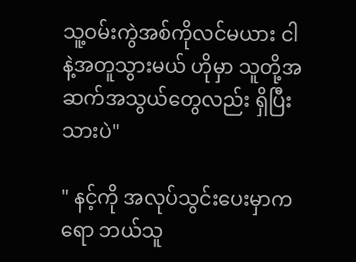သူ့ဝမ်းကွဲအစ်ကိုလင်မယား ငါနဲ့အတူသွားမယ် ဟိုမှာ သူတို့အဆက်အသွယ်တွေလည်း ရှိပြီးသားပဲ"

" နင့်ကို အလုပ်သွင်းပေးမှာကရော ဘယ်သူ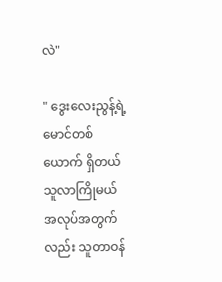လဲ"

" ဒွေးလေးညွန့်ရဲ့မောင်တစ်ယောက် ရှိတယ် သူလာကြိုမယ် အလုပ်အတွက်လည်း သူတာဝန်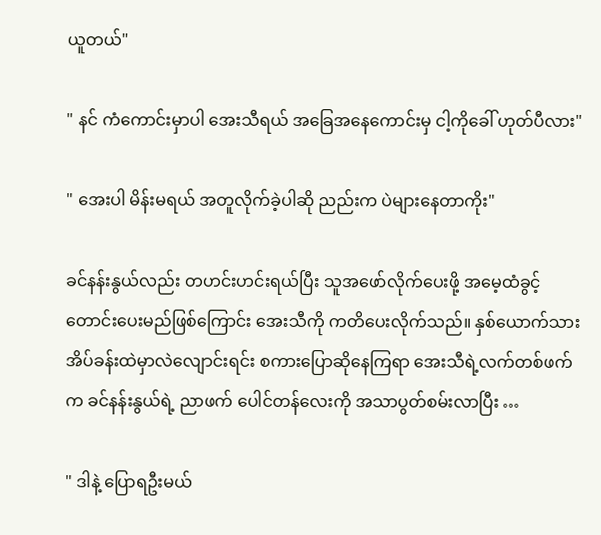ယူတယ်"

" နင် ကံကောင်းမှာပါ အေးသီရယ် အခြေအနေကောင်းမှ ငါ့ကိုခေါ် ဟုတ်ပီလား"

" အေးပါ မိန်းမရယ် အတူလိုက်ခဲ့ပါဆို ညည်းက ပဲများနေတာကိုး"

ခင်နန်းနွယ်လည်း တဟင်းဟင်းရယ်ပြီး သူအဖော်လိုက်ပေးဖို့ အမေ့ထံခွင့်တောင်းပေးမည်ဖြစ်ကြောင်း အေးသီကို ကတိပေးလိုက်သည်။ နှစ်ယောက်သား အိပ်ခန်းထဲမှာလဲလျောင်းရင်း စကားပြောဆိုနေကြရာ အေးသီရဲ့လက်တစ်ဖက်က ခင်နန်းနွယ်ရဲ့ ညာဖက် ပေါင်တန်လေးကို အသာပွတ်စမ်းလာပြီး …

" ဒါနဲ့ ပြောရဦးမယ်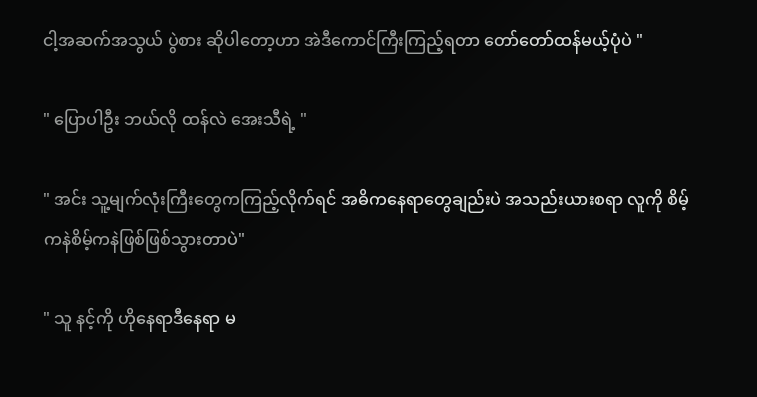ငါ့အဆက်အသွယ် ပွဲစား ဆိုပါတော့ဟာ အဲဒီကောင်ကြီးကြည့်ရတာ တော်တော်ထန်မယ့်ပုံပဲ "

" ပြောပါဦး ဘယ်လို ထန်လဲ အေးသီရဲ့ "

" အင်း သူ့မျက်လုံးကြီးတွေကကြည့်လိုက်ရင် အဓိကနေရာတွေချည်းပဲ အသည်းယားစရာ လူကို စိမ့်ကနဲစိမ့်ကနဲဖြစ်ဖြစ်သွားတာပဲ"

" သူ နင့်ကို ဟိုနေရာဒီနေရာ မ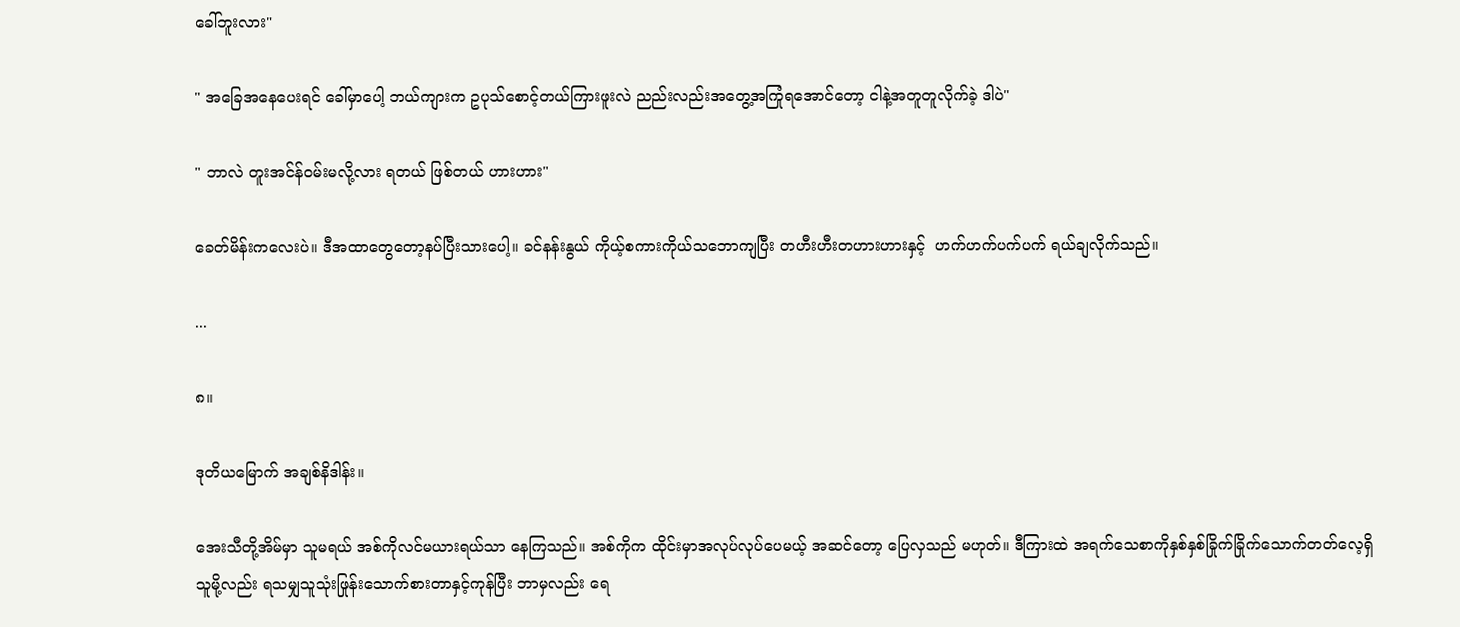ခေါ်ဘူးလား"

" အခြေအနေပေးရင် ခေါ်မှာပေါ့ ဘယ်ကျားက ဥပုသ်စောင့်တယ်ကြားဖူးလဲ ညည်းလည်းအတွေ့အကြုံရအောင်တော့ ငါနဲ့အတူတူလိုက်ခဲ့ ဒါပဲ"

" ဘာလဲ တူးအင်န်ဝမ်းမလို့လား ရတယ် ဖြစ်တယ် ဟားဟား"

ခေတ်မိန်းကလေးပဲ။ ဒီအထာတွေတော့နပ်ပြီးသားပေါ့။ ခင်နန်းနွယ် ကိုယ့်စကားကိုယ်သဘောကျပြီး တဟီးဟီးတဟားဟားနှင့်  ဟက်ဟက်ပက်ပက် ရယ်ချလိုက်သည်။

...

၈။

ဒုတိယမြောက် အချစ်နိဒါန်း။

အေးသီတို့အိမ်မှာ သူမရယ် အစ်ကိုလင်မယားရယ်သာ နေကြသည်။ အစ်ကိုက ထိုင်းမှာအလုပ်လုပ်ပေမယ့် အဆင်တော့ ပြေလှသည် မဟုတ်။ ဒီကြားထဲ အရက်သေစာကိုနှစ်နှစ်ခြိုက်ခြိုက်သောက်တတ်လေ့ရှိသူမို့လည်း ရသမျှသူသုံးဖြုန်းသောက်စားတာနှင့်ကုန်ပြီး ဘာမှလည်း ရေ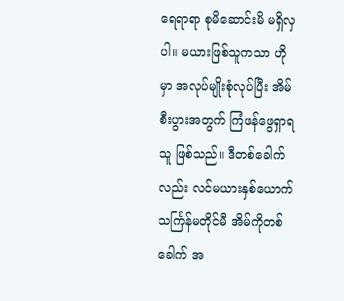ရေရာရာ စုမိဆောင်းမိ မရှိလှပါ။ မယားဖြစ်သူကသာ ဟိုမှာ အလုပ်မျိုးစုံလုပ်ပြီး အိမ်စီးပွားအတွက် ကြံဖန်ဖွေရှာရသူ ဖြစ်သည်။ ဒီတစ်ခေါက်လည်း လင်မယားနှစ်ယောက် သင်္ကြန်မတိုင်မီ အိမ်ကိုတစ်ခေါက် အ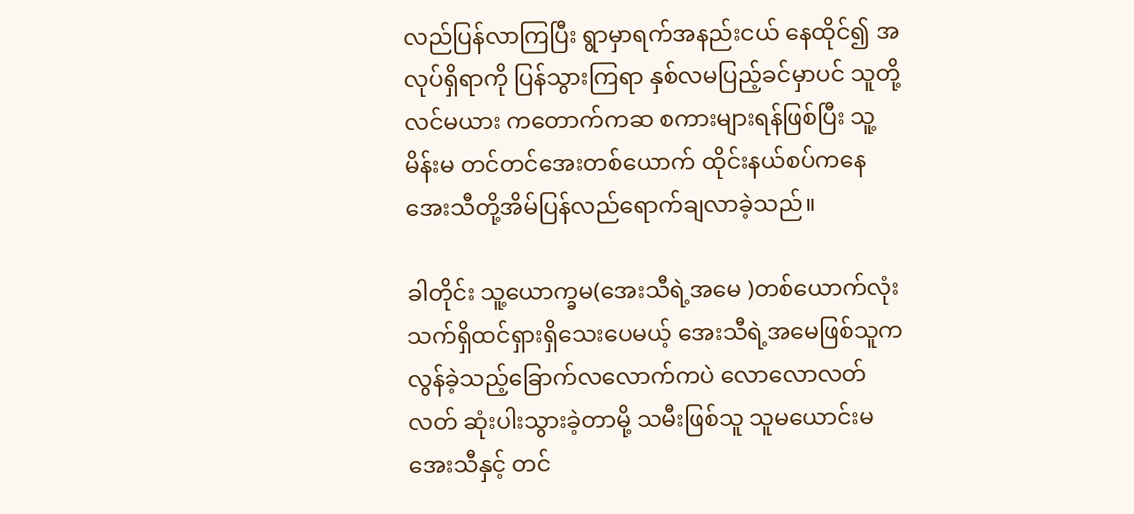လည်ပြန်လာကြပြီး ရွာမှာရက်အနည်းငယ် နေထိုင်၍ အလုပ်ရှိရာကို ပြန်သွားကြရာ နှစ်လမပြည့်ခင်မှာပင် သူတို့လင်မယား ကတောက်ကဆ စကားများရန်ဖြစ်ပြီး သူ့မိန်းမ တင်တင်အေးတစ်ယောက် ထိုင်းနယ်စပ်ကနေ အေးသီတို့အိမ်ပြန်လည်ရောက်ချလာခဲ့သည်။

ခါတိုင်း သူ့ယောက္ခမ(အေးသီရဲ့အမေ )တစ်ယောက်လုံး သက်ရှိထင်ရှားရှိသေးပေမယ့် အေးသီရဲ့အမေဖြစ်သူက လွန်ခဲ့သည့်ခြောက်လလောက်ကပဲ လောလောလတ်လတ် ဆုံးပါးသွားခဲ့တာမို့ သမီးဖြစ်သူ သူမယောင်းမ အေးသီနှင့် တင်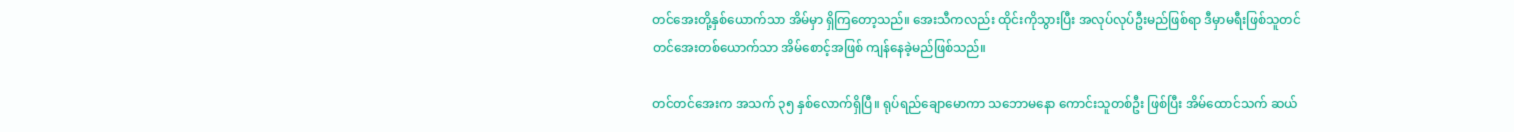တင်အေးတို့နှစ်ယောက်သာ အိမ်မှာ ရှိကြတော့သည်။ အေးသီကလည်း ထိုင်းကိုသွားပြီး အလုပ်လုပ်ဦးမည်ဖြစ်ရာ ဒီမှာမရီးဖြစ်သူတင်တင်အေးတစ်ယောက်သာ အိမ်စောင့်အဖြစ် ကျန်နေခဲ့မည်ဖြစ်သည်။

တင်တင်အေးက အသက် ၃၅ နှစ်လောက်ရှိပြီ။ ရုပ်ရည်ချောမောကာ သဘောမနော ကောင်းသူတစ်ဦး ဖြစ်ပြီး အိမ်ထောင်သက် ဆယ်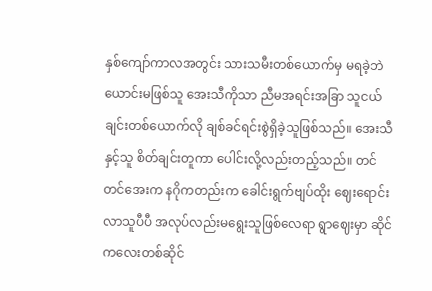နှစ်ကျော်ကာလအတွင်း သားသမီးတစ်ယောက်မှ မရခဲ့ဘဲ ယောင်းမဖြစ်သူ အေးသီကိုသာ ညီမအရင်းအခြာ သူငယ်ချင်းတစ်ယောက်လို ချစ်ခင်ရင်းစွဲရှိခဲ့သူဖြစ်သည်။ အေးသီနှင့်သူ စိတ်ချင်းတူကာ ပေါင်းလို့လည်းတည့်သည်။ တင်တင်အေးက နဂိုကတည်းက ခေါင်းရွက်ဗျပ်ထိုး ဈေးရောင်းလာသူပီပီ အလုပ်လည်းမရွေးသူဖြစ်လေရာ ရွာဈေးမှာ ဆိုင်ကလေးတစ်ဆိုင်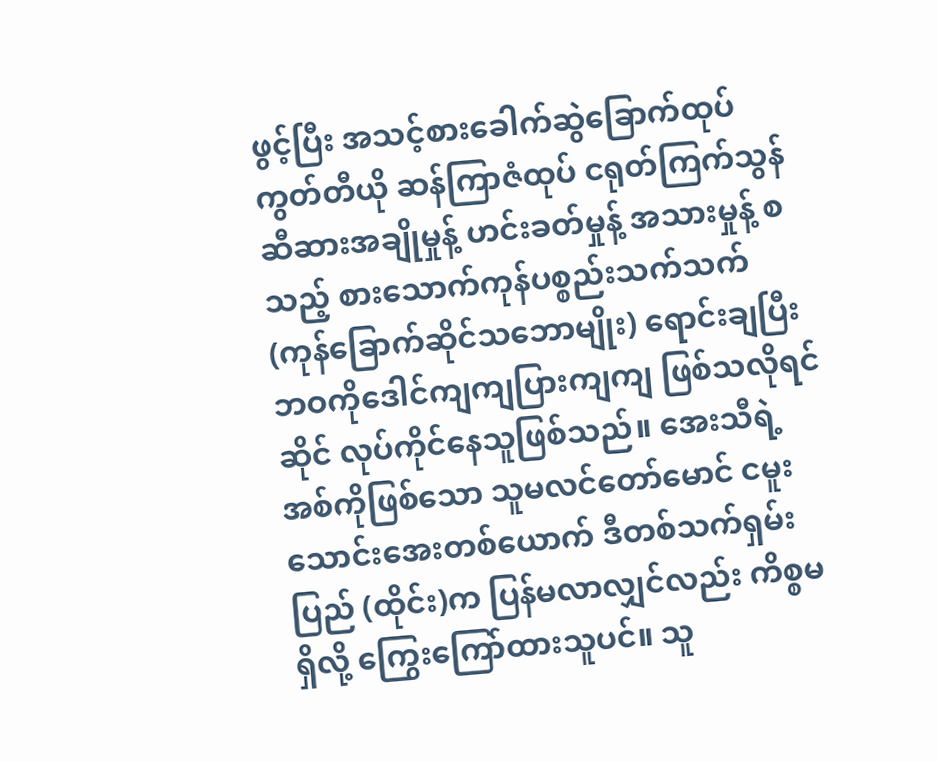ဖွင့်ပြီး အသင့်စားခေါက်ဆွဲခြောက်ထုပ် ကွတ်တီယို ဆန်ကြာဇံထုပ် ငရုတ်ကြက်သွန် ဆီဆားအချိုမှုန့် ဟင်းခတ်မှုန့် အသားမှုန့် စသည့် စားသောက်ကုန်ပစ္စည်းသက်သက် (ကုန်ခြောက်ဆိုင်သဘောမျိုး) ရောင်းချပြီး ဘဝကိုဒေါင်ကျကျပြားကျကျ ဖြစ်သလိုရင်ဆိုင် လုပ်ကိုင်နေသူဖြစ်သည်။ အေးသီရဲ့အစ်ကိုဖြစ်သော သူမလင်တော်မောင် ငမူးသောင်းအေးတစ်ယောက် ဒီတစ်သက်ရှမ်းပြည် (ထိုင်း)က ပြန်မလာလျှင်လည်း ကိစ္စမရှိလို့ ကြွေးကြော်ထားသူပင်။ သူ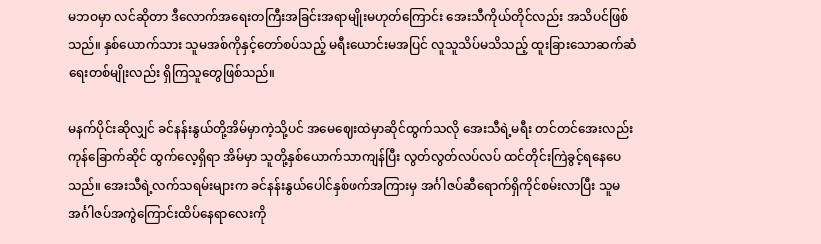မဘဝမှာ လင်ဆိုတာ ဒီလောက်အရေးတကြီးအခြင်းအရာမျိုးမဟုတ်ကြောင်း အေးသီကိုယ်တိုင်လည်း အသိပင်ဖြစ်သည်။ နှစ်ယောက်သား သူမအစ်ကိုနှင့်တော်စပ်သည့် မရီးယောင်းမအပြင် လူသူသိပ်မသိသည့် ထူးခြားသောဆက်ဆံရေးတစ်မျိုးလည်း ရှိကြသူတွေဖြစ်သည်။

မနက်ပိုင်းဆိုလျှင် ခင်နန်းနွယ်တို့အိမ်မှာကဲ့သို့ပင် အမေဈေးထဲမှာဆိုင်ထွက်သလို အေးသီရဲ့မရီး တင်တင်အေးလည်း ကုန်ခြောက်ဆိုင် ထွက်လေ့ရှိရာ အိမ်မှာ သူတို့နှစ်ယောက်သာကျန်ပြီး လွတ်လွတ်လပ်လပ် ထင်တိုင်းကြဲခွင့်ရနေပေသည်။ အေးသီရဲ့လက်သရမ်းများက ခင်နန်းနွယ်ပေါင်နှစ်ဖက်အကြားမှ အင်္ဂါဇပ်ဆီရောက်ရှိကိုင်စမ်းလာပြီး သူမအင်္ဂါဇပ်အကွဲကြောင်းထိပ်နေရာလေးကို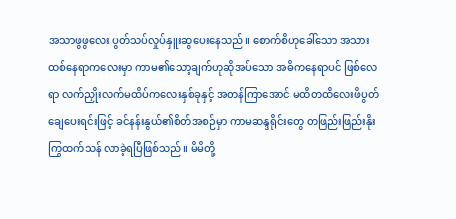အသာဖွဖွလေး ပွတ်သပ်လှုပ်နှူးဆွပေးနေသည်။ စောက်စိဟုခေါ်သော အသားထစ်နေရာကလေးမှာ ကာမ၏သော့ချက်ဟုဆိုအပ်သော အဓိကနေရာပင် ဖြစ်လေရာ လက်ညှိုးလက်မထိပ်ကလေးနှစ်ခုနှင့် အတန်ကြာအောင် မထိတထိလေးဖိပွတ်ချေပေးရင်းဖြင့် ခင်နန်းနွယ်၏စိတ်အစဉ်မှာ ကာမဆန္ဒရိုင်းတွေ တဖြည်းဖြည်းနိုးကြွထက်သန် လာခဲ့ရပြီဖြစ်သည်။ မိမိတို့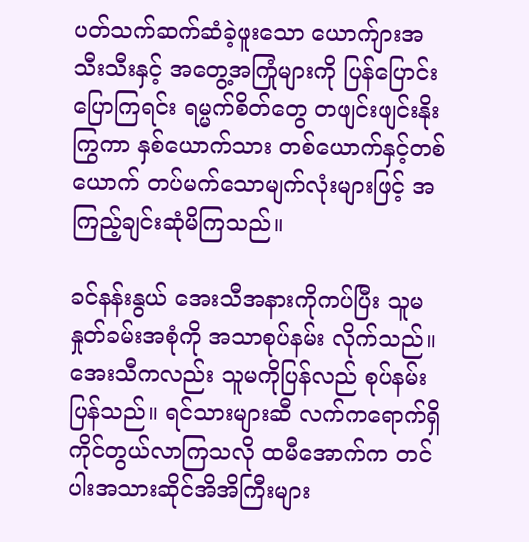ပတ်သက်ဆက်ဆံခဲ့ဖူးသော ယောက်ျားအသီးသီးနှင့် အတွေ့အကြုံများကို ပြန်ပြောင်းပြောကြရင်း ရမ္မက်စိတ်တွေ တဖျင်းဖျင်းနိုးကြွကာ နှစ်ယောက်သား တစ်ယောက်နှင့်တစ်ယောက် တပ်မက်သောမျက်လုံးများဖြင့် အကြည့်ချင်းဆုံမိကြသည်။

ခင်နန်းနွယ် အေးသီအနားကိုကပ်ပြီး သူမနှုတ်ခမ်းအစုံကို အသာစုပ်နမ်း လိုက်သည်။ အေးသီကလည်း သူမကိုပြန်လည် စုပ်နမ်းပြန်သည်။ ရင်သားများဆီ လက်ကရောက်ရှိကိုင်တွယ်လာကြသလို ထမီအောက်က တင်ပါးအသားဆိုင်အိအိကြီးများ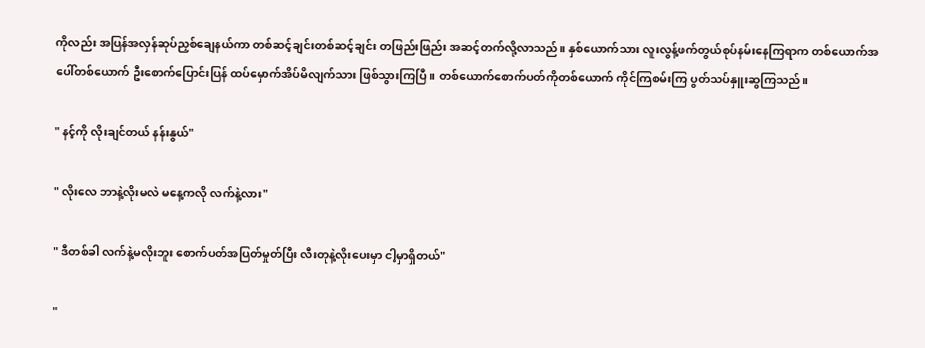ကိုလည်း အပြန်အလှန်ဆုပ်ညှစ်ချေနယ်ကာ တစ်ဆင့်ချင်းတစ်ဆင့်ချင်း တဖြည်းဖြည်း အဆင့်တက်လို့လာသည်။ နှစ်ယောက်သား လူးလွန့်ဖက်တွယ်စုပ်နမ်းနေကြရာက တစ်ယောက်အပေါ်တစ်ယောက် ဦးစောက်ပြောင်းပြန် ထပ်မှောက်အိပ်မိလျက်သား ဖြစ်သွားကြပြီ။ တစ်ယောက်စောက်ပတ်ကိုတစ်ယောက် ကိုင်ကြစမ်းကြ ပွတ်သပ်နှူးဆွကြသည်။

" နင့်ကို လိုးချင်တယ် နန်းနွယ်"

" လိုးလေ ဘာနဲ့လိုးမလဲ မနေ့ကလို လက်နဲ့လား"

" ဒီတစ်ခါ လက်နဲ့မလိုးဘူး စောက်ပတ်အပြတ်မှုတ်ပြီး လီးတုနဲ့လိုးပေးမှာ ငါ့မှာရှိတယ်"

"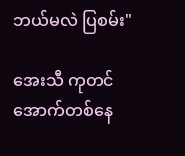ဘယ်မလဲ ပြစမ်း"

အေးသီ ကုတင်အောက်တစ်နေ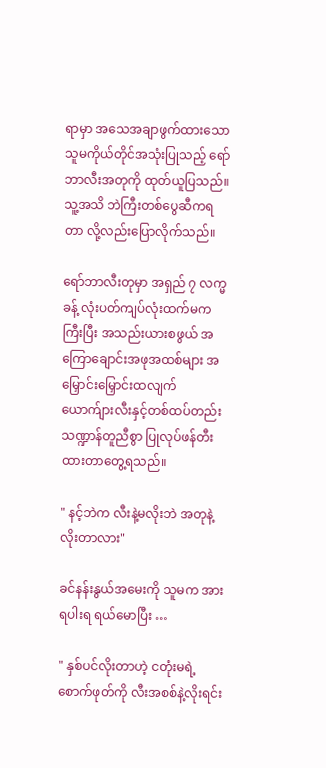ရာမှာ အသေအချာဖွက်ထားသော သူမကိုယ်တိုင်အသုံးပြုသည့် ရော်ဘာလီးအတုကို ထုတ်ယူပြသည်။ သူ့အသိ ဘဲကြီးတစ်ပွေဆီကရတာ လို့လည်းပြောလိုက်သည်။

ရော်ဘာလီးတုမှာ အရှည် ၇ လက္မခန့် လုံးပတ်ကျပ်လုံးထက်မကကြီးပြီး အသည်းယားစဖွယ် အကြောချောင်းအဖုအထစ်များ အမြှောင်းမြှောင်းထလျက် ယောက်ျားလီးနှင့်တစ်ထပ်တည်း သဏ္ဍာန်တူညီစွာ ပြုလုပ်ဖန်တီးထားတာတွေ့ရသည်။

" နင့်ဘဲက လီးနဲ့မလိုးဘဲ အတုနဲ့လိုးတာလား"

ခင်နန်းနွယ်အမေးကို သူမက အားရပါးရ ရယ်မောပြီး …

" နှစ်ပင်လိုးတာဟဲ့ ငတုံးမရဲ့ စောက်ဖုတ်ကို လီးအစစ်နဲ့လိုးရင်း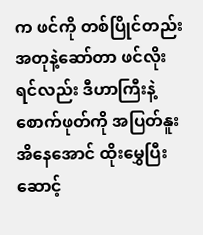က ဖင်ကို တစ်ပြိုင်တည်းအတုနဲ့ဆော်တာ ဖင်လိုးရင်လည်း ဒီဟာကြီးနဲ့ စောက်ဖုတ်ကို အပြတ်နူးအိနေအောင် ထိုးမွှေပြီးဆောင့်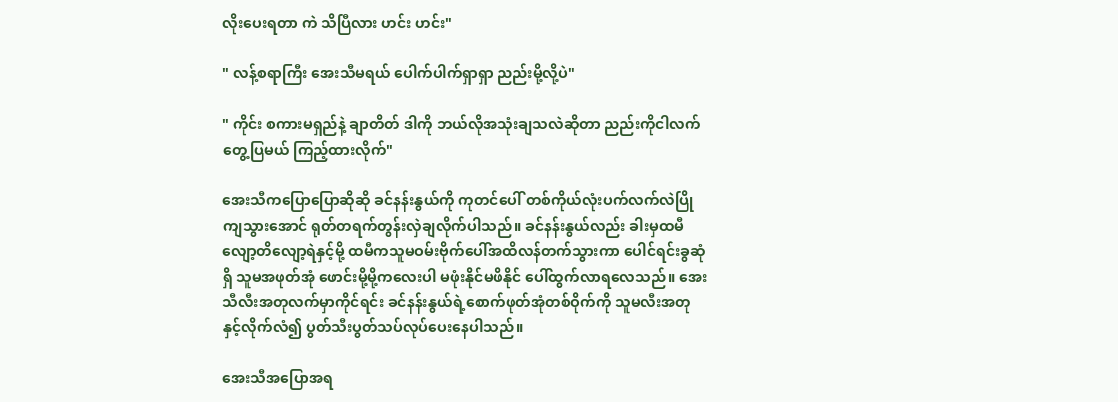လိုးပေးရတာ ကဲ သိပြီလား ဟင်း ဟင်း"

" လန့်စရာကြီး အေးသီမရယ် ပေါက်ပါက်ရှာရှာ ညည်းမို့လို့ပဲ"

" ကိုင်း စကားမရှည်နဲ့ ချာတိတ် ဒါကို ဘယ်လိုအသုံးချသလဲဆိုတာ ညည်းကိုငါလက်တွေ့ပြမယ် ကြည့်ထားလိုက်"

အေးသီကပြောပြောဆိုဆို ခင်နန်းနွယ်ကို ကုတင်ပေါ် တစ်ကိုယ်လုံးပက်လက်လဲပြိုကျသွားအောင် ရုတ်တရက်တွန်းလှဲချလိုက်ပါသည်။ ခင်နန်းနွယ်လည်း ခါးမှထမီလျော့တိလျော့ရဲနှင့်မို့ ထမီကသူမဝမ်းဗိုက်ပေါ်အထိလန်တက်သွားကာ ပေါင်ရင်းခွဆုံရှိ သူမအဖုတ်အုံ ဖောင်းမို့မို့ကလေးပါ မဖုံးနိုင်မဖိနိုင် ပေါ်ထွက်လာရလေသည်။ အေးသီလီးအတုလက်မှာကိုင်ရင်း ခင်နန်းနွယ်ရဲ့စောက်ဖုတ်အုံတစ်ဝိုက်ကို သူမလီးအတုနှင့်လိုက်လံ၍ ပွတ်သီးပွတ်သပ်လုပ်ပေးနေပါသည်။

အေးသီအပြောအရ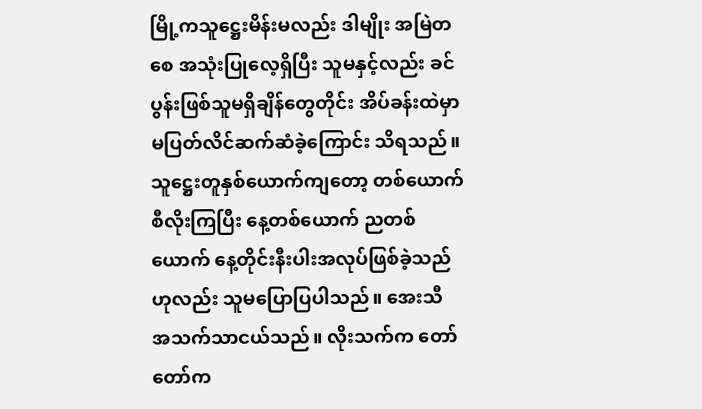မြို့ကသူဋ္ဌေးမိန်းမလည်း ဒါမျိုး အမြဲတစေ အသုံးပြုလေ့ရှိပြီး သူမနှင့်လည်း ခင်ပွန်းဖြစ်သူမရှိချိန်တွေတိုင်း အိပ်ခန်းထဲမှာ မပြတ်လိင်ဆက်ဆံခဲ့ကြောင်း သိရသည်။ သူဋ္ဌေးတူနှစ်ယောက်ကျတော့ တစ်ယောက်စီလိုးကြပြီး နေ့တစ်ယောက် ညတစ်ယောက် နေ့တိုင်းနီးပါးအလုပ်ဖြစ်ခဲ့သည်ဟုလည်း သူမပြောပြပါသည်။ အေးသီ အသက်သာငယ်သည်။ လိုးသက်က တော်တော်က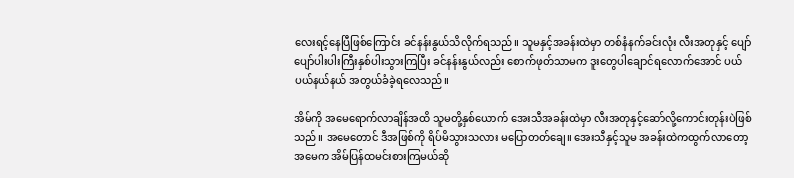လေးရင့်နေပြီဖြစ်ကြောင်း ခင်နန်းနွယ်သိလိုက်ရသည်။ သူမနှင့်အခန်းထဲမှာ တစ်နံနက်ခင်းလုံး လီးအတုနှင့် ပျော်ပျော်ပါးပါးကြီးနှစ်ပါးသွားကြပြီး ခင်နန်းနွယ်လည်း စောက်ဖုတ်သာမက ဒူးတွေပါချောင်ရလောက်အောင် ပယ်ပယ်နယ်နယ် အတွယ်ခံခဲ့ရလေသည်။

အိမ်ကို အမေရောက်လာချိန်အထိ သူမတို့နှစ်ယောက် အေးသီအခန်းထဲမှာ လီးအတုနှင့်ဆော်လို့ကောင်းတုန်းပဲဖြစ်သည်။ အမေတောင် ဒီအဖြစ်ကို ရိပ်မိသွားသလား မပြောတတ်ချေ။ အေးသီနှင့်သူမ အခန်းထဲကထွက်လာတော့ အမေက အိမ်ပြန်ထမင်းစားကြမယ်ဆို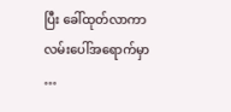ပြီး ခေါ်ထုတ်လာကာ လမ်းပေါ်အရောက်မှာ …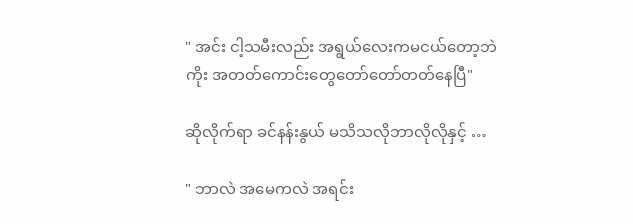" အင်း ငါ့သမီးလည်း အရွယ်လေးကမငယ်တော့ဘဲကိုး အတတ်ကောင်းတွေတော်တော်တတ်နေပြီ"

ဆိုလိုက်ရာ ခင်နန်းနွယ် မသိသလိုဘာလိုလိုနှင့် …

" ဘာလဲ အမေကလဲ အရင်း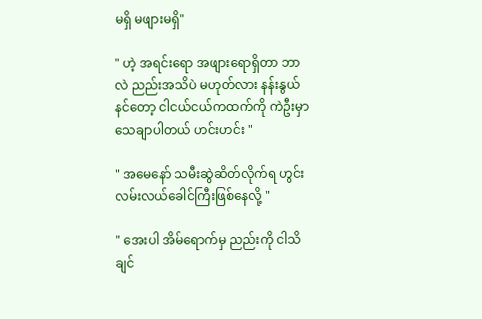မရှိ မဖျားမရှိ"

" ဟဲ့ အရင်းရော အဖျားရောရှိတာ ဘာလဲ ညည်းအသိပဲ မဟုတ်လား နန်းနွယ် နင်တော့ ငါငယ်ငယ်ကထက်ကို ကဲဦးမှာ သေချာပါတယ် ဟင်းဟင်း "

" အမေနော် သမီးဆွဲဆိတ်လိုက်ရ ဟွင်း လမ်းလယ်ခေါင်ကြီးဖြစ်နေလို့ "

" အေးပါ အိမ်ရောက်မှ ညည်းကို ငါသိချင်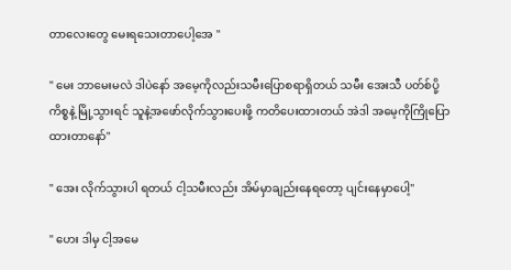တာလေးတွေ မေးရသေးတာပေါ့အေ "

" မေး ဘာမေးမလဲ ဒါပဲနော် အမေ့ကိုလည်းသမီးပြောစရာရှိတယ် သမီး အေးသီ ပတ်စ်ပို့ကိစ္စနဲ့ မြို့သွားရင် သူနဲ့အဖော်လိုက်သွားပေးဖို့ ကတိပေးထားတယ် အဲဒါ အမေ့ကိုကြိုပြောထားတာနော်"

" အေး လိုက်သွားပါ ရတယ် ငါ့သမီးလည်း အိမ်မှာချည်းနေရတော့ ပျင်းနေမှာပေါ့"

" ဟေး ဒါမှ ငါ့အမေ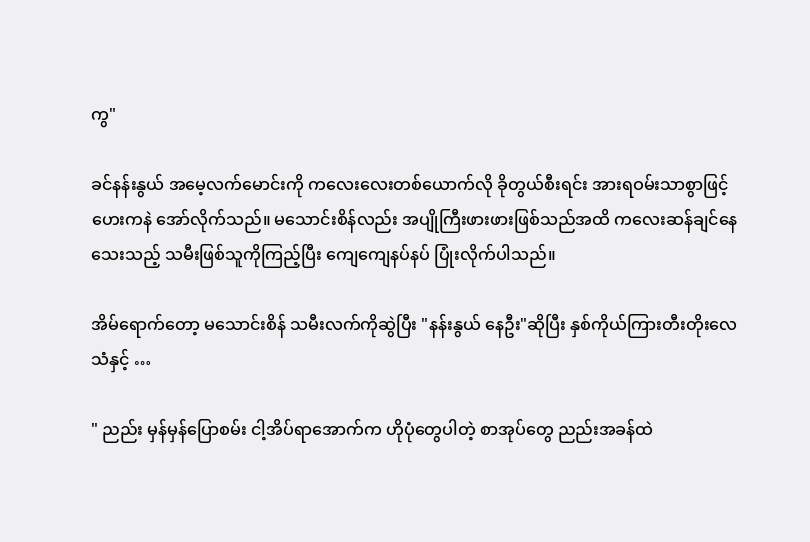ကွ"

ခင်နန်းနွယ် အမေ့လက်မောင်းကို ကလေးလေးတစ်ယောက်လို ခိုတွယ်စီးရင်း အားရဝမ်းသာစွာဖြင့် ဟေးကနဲ အော်လိုက်သည်။ မသောင်းစိန်လည်း အပျိုကြီးဖားဖားဖြစ်သည်အထိ ကလေးဆန်ချင်နေသေးသည့် သမီးဖြစ်သူကိုကြည့်ပြီး ကျေကျေနပ်နပ် ပြုံးလိုက်ပါသည်။

အိမ်ရောက်တော့ မသောင်းစိန် သမီးလက်ကိုဆွဲပြီး "နန်းနွယ် နေဦး"ဆိုပြီး နှစ်ကိုယ်ကြားတီးတိုးလေသံနှင့် …

" ညည်း မှန်မှန်ပြောစမ်း ငါ့အိပ်ရာအောက်က ဟိုပုံတွေပါတဲ့ စာအုပ်တွေ ညည်းအခန်ထဲ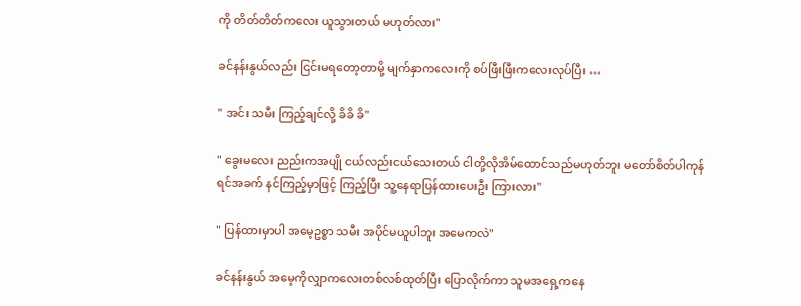ကို တိတ်တိတ်ကလေး ယူသွားတယ် မဟုတ်လား"

ခင်နန်းနွယ်လည်း ငြင်းမရတော့တာမို့ မျက်နှာကလေးကို စပ်ဖြီးဖြီးကလေးလုပ်ပြီး …

" အင်း သမီး ကြည့်ချင်လို့ ခိခိ ခိ"

" ခွေးမလေး ညည်းကအပျို ငယ်လည်းငယ်သေးတယ် ငါတို့လိုအိမ်ထောင်သည်မဟုတ်ဘူး မတော်စိတ်ပါကုန်ရင်အခက် နင်ကြည့်မှာဖြင့် ကြည့်ပြီး သူ့နေရာပြန်ထားပေးဦး ကြားလား"

" ပြန်ထားမှာပါ အမေ့ဥစ္စာ သမီး အပိုင်မယူပါဘူး အမေကလဲ"

ခင်နန်းနွယ် အမေ့ကိုလျှာကလေးတစ်လစ်ထုတ်ပြီး ပြောလိုက်ကာ သူမအရှေ့ကနေ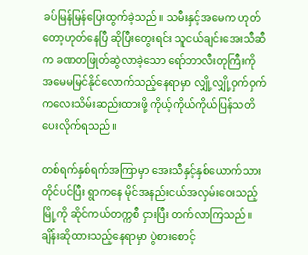ခပ်မြန်မြန်ပြေးထွက်ခဲ့သည်။ သမီးနှင့်အမေက ဟုတ်တော့ဟုတ်နေပြီ ဆိုပြီးတွေးရင်း သူငယ်ချင်းအေးသီဆီက ခဏတဖြုတ်ဆွဲလာခဲ့သော ရော်ဘာလီးတုကြီးကို အမေမမြင်နိုင်လောက်သည့်နေရာမှာ လျှို့လျှို့ဝှက်ဝှက်ကလေးသိမ်းဆည်းထားဖို့ ကိုယ့်ကိုယ်ကိုယ်ပြန်သတိပေးလိုက်ရသည်။

တစ်ရက်နှစ်ရက်အကြာမှာ အေးသီနှင့်နှစ်ယောက်သားတိုင်ပင်ပြီး ရွာကနေ မိုင်အနည်းငယ်အလှမ်းဝေးသည့်မြို့ကို ဆိုင်ကယ်တက္ကစီ ငှားပြီး တက်လာကြသည်။ ချိန်းဆိုထားသည့်နေရာမှာ ပွဲစားစောင့်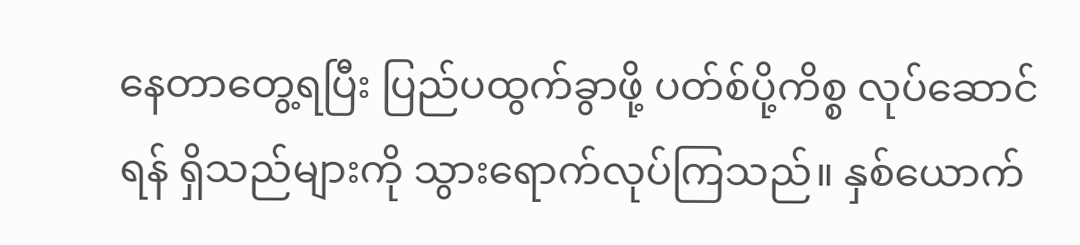နေတာတွေ့ရပြီး ပြည်ပထွက်ခွာဖို့ ပတ်စ်ပို့ကိစ္စ လုပ်ဆောင်ရန် ရှိသည်များကို သွားရောက်လုပ်ကြသည်။ နှစ်ယောက်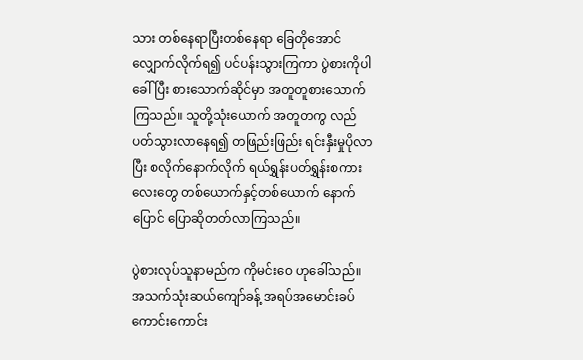သား တစ်နေရာပြီးတစ်နေရာ ခြေတိုအောင်လျှောက်လိုက်ရ၍ ပင်ပန်းသွားကြကာ ပွဲစားကိုပါခေါ်ပြီး စားသောက်ဆိုင်မှာ အတူတူစားသောက်ကြသည်။ သူတို့သုံးယောက် အတူတကွ လည်ပတ်သွားလာနေရ၍ တဖြည်းဖြည်း ရင်းနှီးမှုပိုလာပြီး စလိုက်နောက်လိုက် ရယ်ရွှန်းပတ်ရွှန်းစကားလေးတွေ တစ်ယောက်နှင့်တစ်ယောက် နောက်ပြောင် ပြောဆိုတတ်လာကြသည်။

ပွဲစားလုပ်သူနာမည်က ကိုမင်းဝေ ဟုခေါ်သည်။ အသက်သုံးဆယ်ကျော်ခန့် အရပ်အမောင်းခပ်ကောင်းကောင်း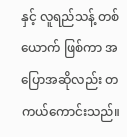နှင့် လူရည်သန့် တစ်ယောက် ဖြစ်ကာ အပြောအဆိုလည်း တကယ်ကောင်းသည်။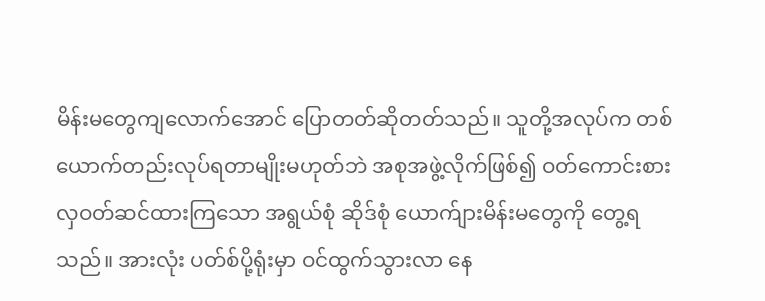မိန်းမတွေကျလောက်အောင် ပြောတတ်ဆိုတတ်သည်။ သူတို့အလုပ်က တစ်ယောက်တည်းလုပ်ရတာမျိုးမဟုတ်ဘဲ အစုအဖွဲ့လိုက်ဖြစ်၍ ဝတ်ကောင်းစားလှဝတ်ဆင်ထားကြသော အရွယ်စုံ ဆိုဒ်စုံ ယောက်ျားမိန်းမတွေကို တွေ့ရသည်။ အားလုံး ပတ်စ်ပို့ရုံးမှာ ဝင်ထွက်သွားလာ နေ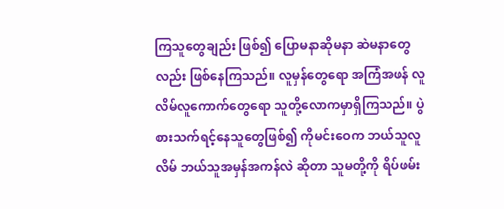ကြသူတွေချည်း ဖြစ်၍ ပြောမနာဆိုမနာ ဆဲမနာတွေလည်း ဖြစ်နေကြသည်။ လူမှန်တွေရော အကြံအဖန် လူလိမ်လူကောက်တွေရော သူတို့လောကမှာရှိကြသည်။ ပွဲစားသက်ရင့်နေသူတွေဖြစ်၍ ကိုမင်းဝေက ဘယ်သူလူလိမ် ဘယ်သူအမှန်အကန်လဲ ဆိုတာ သူမတို့ကို ရိပ်ဖမ်း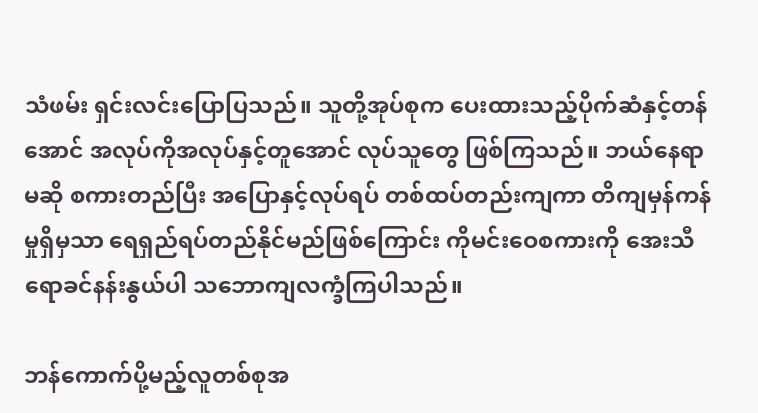သံဖမ်း ရှင်းလင်းပြောပြသည်။ သူတို့အုပ်စုက ပေးထားသည့်ပိုက်ဆံနှင့်တန်အောင် အလုပ်ကိုအလုပ်နှင့်တူအောင် လုပ်သူတွေ ဖြစ်ကြသည်။ ဘယ်နေရာမဆို စကားတည်ပြီး အပြောနှင့်လုပ်ရပ် တစ်ထပ်တည်းကျကာ တိကျမှန်ကန်မှုရှိမှသာ ရေရှည်ရပ်တည်နိုင်မည်ဖြစ်ကြောင်း ကိုမင်းဝေစကားကို အေးသီရောခင်နန်းနွယ်ပါ သဘောကျလက္ခံကြပါသည်။

ဘန်ကောက်ပို့မည့်လူတစ်စုအ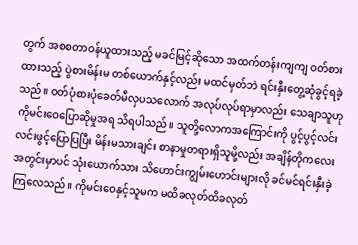တွက် အစစတာဝန်ယူထားသည့် မခင်မြင့်ဆိုသော အထက်တန်းကျကျ ဝတ်စားထားသည့် ပွဲစားမိန်းမ တစ်ယောက်နှင့်လည်း မထင်မှတ်ဘဲ ရင်းနှီးတွေ့ဆုံခွင့်ရခဲ့သည်။ ဝတ်ပုံစားပုံခေတ်မီလှပသလောက် အလုပ်လုပ်ရာမှာလည်း သေချာသူဟု ကိုမင်းဝေပြောဆိုမှုအရ သိရပါသည်။ သူတို့လောကအကြောင်းကို ပွင့်ပွင့်လင်းလင်းဖွင့်ပြောပြပြီး မိန်းမသားချင်း စာနာမှုတရားရှိသူမို့လည်း အချိန်တိုကလေးအတွင်းမှာပင် သုံးယောက်သား သိဟောင်းကျွမ်းဟောင်းများလို ခင်မင်ရင်းနှီးခဲ့ကြလေသည်။ ကိုမင်းဝေနှင့်သူမက မထိခလုတ်ထိခလုတ်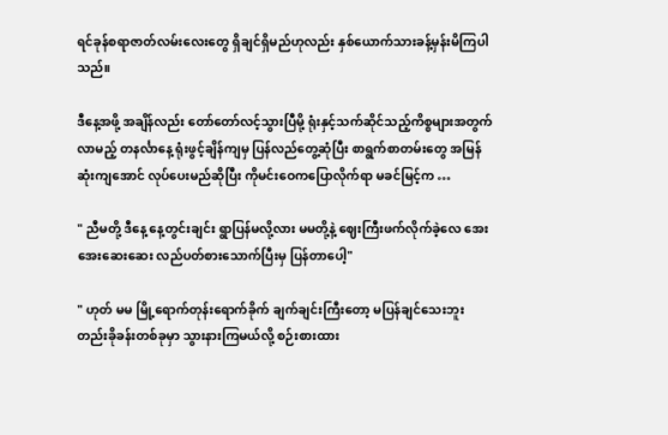ရင်ခုန်စရာဇာတ်လမ်းလေးတွေ ရှိချင်ရှိမည်ဟုလည်း နှစ်ယောက်သားခန့်မှန်းမိကြပါသည်။

ဒီနေ့အဖို့ အချိန်လည်း တော်တော်လင့်သွားပြီမို့ ရုံးနှင့်သက်ဆိုင်သည့်ကိစ္စများအတွက် လာမည့် တနင်္လာနေ့ ရုံးဖွင့်ချိန်ကျမှ ပြန်လည်တွေ့ဆုံပြီး စာရွက်စာတမ်းတွေ အမြန်ဆုံးကျအောင် လုပ်ပေးမည်ဆိုပြီး ကိုမင်းဝေကပြောလိုက်ရာ မခင်မြင့်က …

" ညီမတို့ ဒီနေ့ နေ့တွင်းချင်း ရွာပြန်မလို့လား မမတို့နဲ့ ဈေးကြီးဖက်လိုက်ခဲ့လေ အေးအေးဆေးဆေး လည်ပတ်စားသောက်ပြီးမှ ပြန်တာပေါ့"

" ဟုတ် မမ မြို့ရောက်တုန်းရောက်ခိုက် ချက်ချင်းကြီးတော့ မပြန်ချင်သေးဘူး တည်းခိုခန်းတစ်ခုမှာ သွားနားကြမယ်လို့ စဉ်းစားထား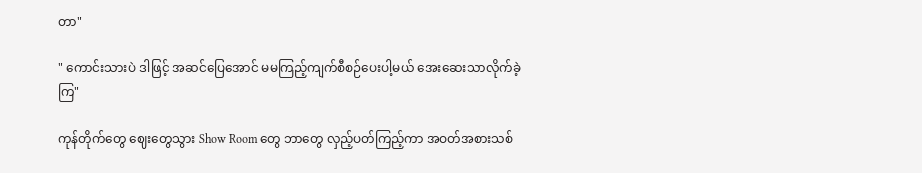တာ"

" ကောင်းသားပဲ ဒါဖြင့် အဆင်ပြေအောင် မမကြည့်ကျက်စီစဉ်ပေးပါ့မယ် အေးဆေးသာလိုက်ခဲ့ကြ"

ကုန်တိုက်တွေ ဈေးတွေသွား Show Room တွေ ဘာတွေ လှည့်ပတ်ကြည့်ကာ အဝတ်အစားသစ်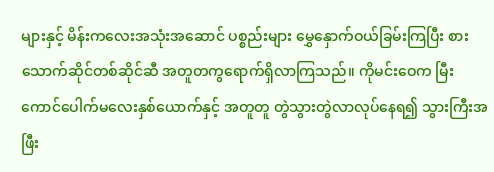များနှင့် မိန်းကလေးအသုံးအဆောင် ပစ္စည်းများ မွှေနှောက်ဝယ်ခြမ်းကြပြီး စားသောက်ဆိုင်တစ်ဆိုင်ဆီ အတူတကွရောက်ရှိလာကြသည်။ ကိုမင်းဝေက မြီးကောင်ပေါက်မလေးနှစ်ယောက်နှင့် အတူတူ တွဲသွားတွဲလာလုပ်နေရ၍ သွားကြီးအဖြီး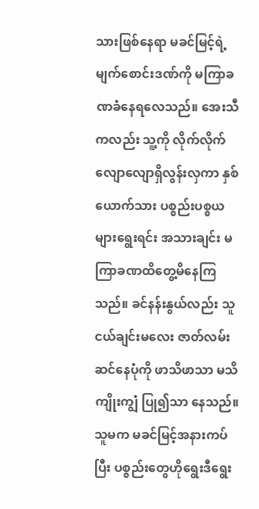သားဖြစ်နေရာ မခင်မြင့်ရဲ့မျက်စောင်းဒဏ်ကို မကြာခဏခံနေရလေသည်။ အေးသီကလည်း သူ့ကို လိုက်လိုက်လျောလျောရှိလွန်းလှကာ နှစ်ယောက်သား ပစ္စည်းပစ္စယများရွေးရင်း အသားချင်း မကြာခဏထိတွေ့မိနေကြသည်။ ခင်နန်းနွယ်လည်း သူငယ်ချင်းမလေး ဇာတ်လမ်းဆင်နေပုံကို ဖာသိဖာသာ မသိကျိုးကျွံ ပြု၍သာ နေသည်။ သူမက မခင်မြင့်အနားကပ်ပြီး ပစ္စည်းတွေဟိုရွေးဒီရွေး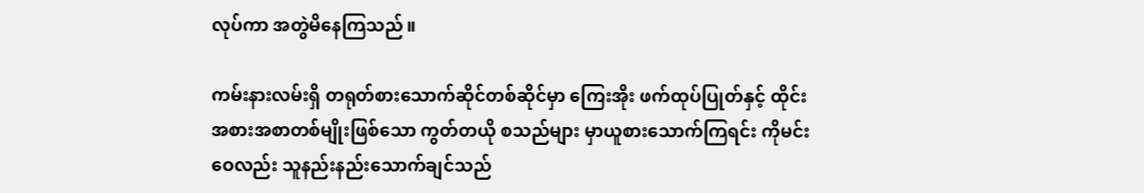လုပ်ကာ အတွဲမိနေကြသည်။

ကမ်းနားလမ်းရှိ တရုတ်စားသောက်ဆိုင်တစ်ဆိုင်မှာ ကြေးအိုး ဖက်ထုပ်ပြုတ်နှင့် ထိုင်းအစားအစာတစ်မျိုးဖြစ်သော ကွတ်တယို စသည်များ မှာယူစားသောက်ကြရင်း ကိုမင်းဝေလည်း သူနည်းနည်းသောက်ချင်သည်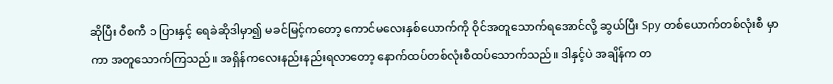ဆိုပြီး ဝီစကီ ၁ ပြားနှင့် ရေခဲဆိုဒါမှာ၍ မခင်မြင့်ကတော့ ကောင်မလေးနှစ်ယောက်ကို ဝိုင်အတူသောက်ရအောင်လို့ ဆွယ်ပြီး Spy တစ်ယောက်တစ်လုံးစီ မှာကာ အတူသောက်ကြသည်။ အရှိန်ကလေးနည်းနည်းရလာတော့ နောက်ထပ်တစ်လုံးစီထပ်သောက်သည်။ ဒါနှင့်ပဲ အချိန်က တ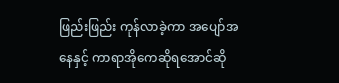ဖြည်းဖြည်း ကုန်လာခဲ့ကာ အပျော်အနေနှင့် ကာရာအိုကေဆိုရအောင်ဆို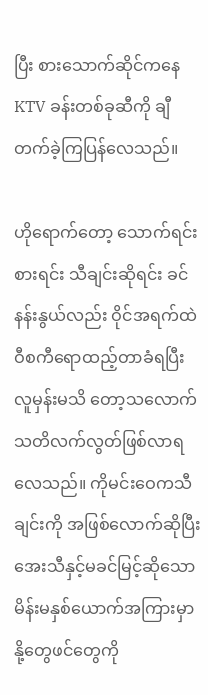ပြီး စားသောက်ဆိုင်ကနေ KTV ခန်းတစ်ခုဆီကို ချီတက်ခဲ့ကြပြန်လေသည်။

ဟိုရောက်တော့ သောက်ရင်းစားရင်း သီချင်းဆိုရင်း ခင်နန်းနွယ်လည်း ဝိုင်အရက်ထဲဝီစကီရောထည့်တာခံရပြီး လူမှန်းမသိ တော့သလောက် သတိလက်လွတ်ဖြစ်လာရလေသည်။ ကိုမင်းဝေကသီချင်းကို အဖြစ်လောက်ဆိုပြီး အေးသီနှင့်မခင်မြင့်ဆိုသော မိန်းမနှစ်ယောက်အကြားမှာ နို့တွေဖင်တွေကို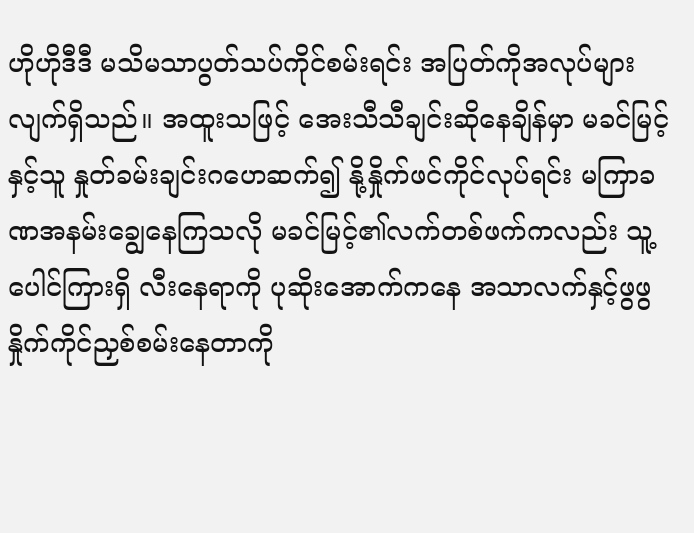ဟိုဟိုဒီဒီ မသိမသာပွတ်သပ်ကိုင်စမ်းရင်း အပြတ်ကိုအလုပ်များလျက်ရှိသည်။ အထူးသဖြင့် အေးသီသီချင်းဆိုနေချိန်မှာ မခင်မြင့်နှင့်သူ နှုတ်ခမ်းချင်းဂဟေဆက်၍ နို့နှိုက်ဖင်ကိုင်လုပ်ရင်း မကြာခဏအနမ်းချွေနေကြသလို မခင်မြင့်၏လက်တစ်ဖက်ကလည်း သူ့ပေါင်ကြားရှိ လီးနေရာကို ပုဆိုးအောက်ကနေ အသာလက်နှင့်ဖွဖွ နှိုက်ကိုင်ညှစ်စမ်းနေတာကို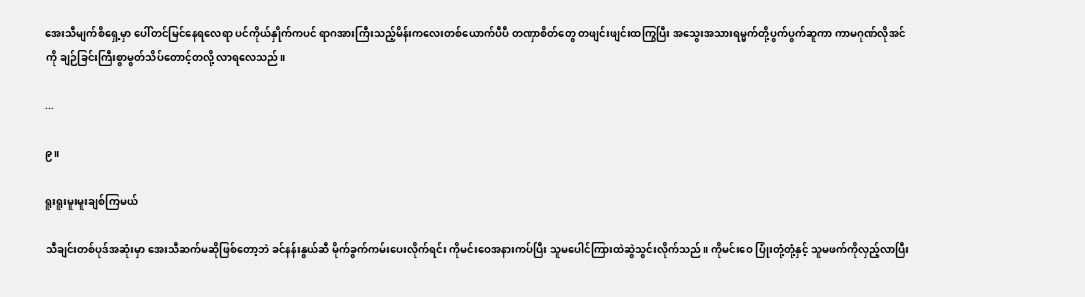အေးသီမျက်စိရှေ့မှာ ပေါ်တင်မြင်နေရလေရာ ပင်ကိုယ်နှိုက်ကပင် ရာဂအားကြီးသည့်မိန်းကလေးတစ်ယောက်ပီပီ တဏှာစိတ်တွေ တဖျင်းဖျင်းထကြွပြီး အသွေးအသားရမ္မက်တို့ပွက်ပွက်ဆူကာ ကာမဂုဏ်လိုအင်ကို ချဉ်ခြင်းကြီးစွာမွတ်သိပ်တောင့်တလို့ လာရလေသည်။

...

၉။

ရူးရူးမူးမူးချစ်ကြမယ်

သီချင်းတစ်ပုဒ်အဆုံးမှာ အေးသီဆက်မဆိုဖြစ်တော့ဘဲ ခင်နန်းနွယ်ဆီ မိုက်ခွက်ကမ်းပေးလိုက်ရင်း ကိုမင်းဝေအနားကပ်ပြီး သူမပေါင်ကြားထဲဆွဲသွင်းလိုက်သည်။ ကိုမင်းဝေ ပြုံးတုံ့တုံ့နှင့် သူမဖက်ကိုလှည့်လာပြီး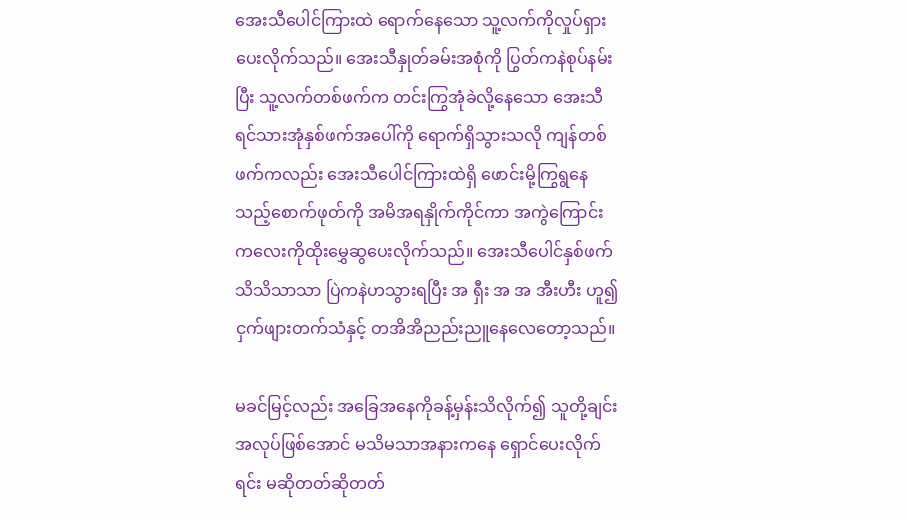အေးသီပေါင်ကြားထဲ ရောက်နေသော သူ့လက်ကိုလှုပ်ရှားပေးလိုက်သည်။ အေးသီနှုတ်ခမ်းအစုံကို ပြွတ်ကနဲစုပ်နမ်းပြီး သူ့လက်တစ်ဖက်က တင်းကြွအုံခဲလို့နေသော အေးသီရင်သားအုံနှစ်ဖက်အပေါ်ကို ရောက်ရှိသွားသလို ကျန်တစ်ဖက်ကလည်း အေးသီပေါင်ကြားထဲရှိ ဖောင်းမို့ကြွရွနေသည့်စောက်ဖုတ်ကို အမိအရနှိုက်ကိုင်ကာ အကွဲကြောင်းကလေးကိုထိုးမွှေဆွပေးလိုက်သည်။ အေးသီပေါင်နှစ်ဖက် သိသိသာသာ ပြဲကနဲဟသွားရပြီး အ ရှီး အ အ အီးဟီး ဟူ၍  ငှက်ဖျားတက်သံနှင့် တအိအိညည်းညူနေလေတော့သည်။

မခင်မြင့်လည်း အခြေအနေကိုခန့်မှန်းသိလိုက်၍ သူတို့ချင်းအလုပ်ဖြစ်အောင် မသိမသာအနားကနေ ရှောင်ပေးလိုက်ရင်း မဆိုတတ်ဆိုတတ်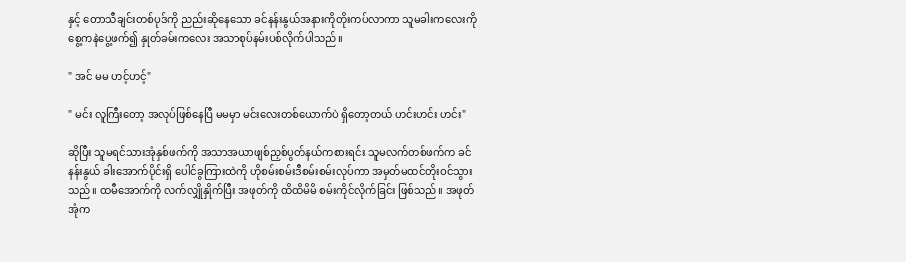နှင့် တောသီချင်းတစ်ပုဒ်ကို ညည်းဆိုနေသော ခင်နန်းနွယ်အနားကိုတိုးကပ်လာကာ သူမခါးကလေးကို စွေ့ကနဲပွေ့ဖက်၍ နှုတ်ခမ်းကလေး အသာစုပ်နမ်းပစ်လိုက်ပါသည်။

" အင် မမ ဟင့်ဟင့်"

" မင်း လူကြီးတော့ အလုပ်ဖြစ်နေပြီ မမမှာ မင်းလေးတစ်ယောက်ပဲ ရှိတော့တယ် ဟင်းဟင်း ဟင်း"

ဆိုပြီး သူမရင်သားအုံနှစ်ဖက်ကို အသာအယာဖျစ်ညှစ်ပွတ်နယ်ကစားရင်း သူမလက်တစ်ဖက်က ခင်နန်းနွယ် ခါးအောက်ပိုင်းရှိ ပေါင်ခွကြားထဲကို ဟိုစမ်းစမ်းဒီစမ်းစမ်းလုပ်ကာ အမှတ်မထင်တိုးဝင်သွားသည်။ ထမီအောက်ကို လက်လျှိုနှိုက်ပြီး အဖုတ်ကို ထိထိမိမိ စမ်းကိုင်လိုက်ခြင်း ဖြစ်သည်။ အဖုတ်အုံက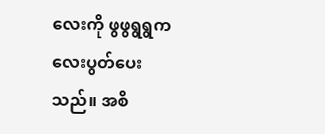လေးကို ဖွဖွရွရွကလေးပွတ်ပေးသည်။ အစိ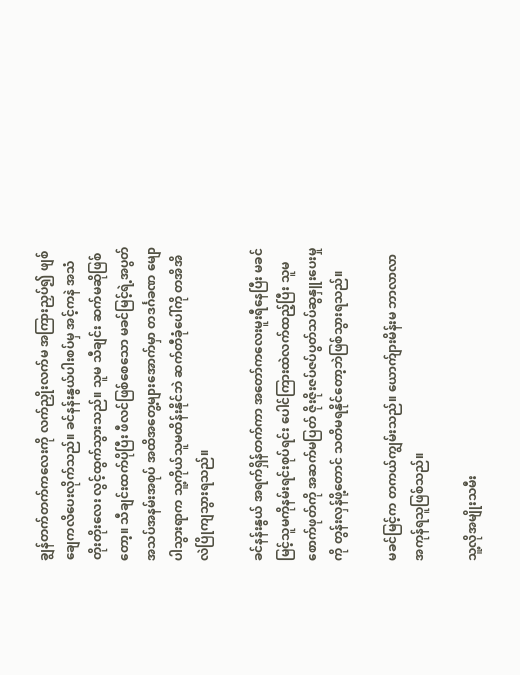ချွန်တက်တက်ကလေးကို လက်ညှိုးလက်မ အကြားညှပ်၍ ဖျစ်ချေကလိပေးလိုက်သည်။ ခင်နန်းနွယ်ပါးစပ်မှ အင့်ကနဲ အသံတိုးတိုးလေး လွင့်ထွက်သွားသည်။ သူမ သီချင်း ဆက်မဆိုဖြစ်တော့။ သီချင်းထက်ပိုပြီး ဖီလင်ဖြစ်စေသော မခင်မြင့်ရဲ့အပွတ်အသပ်အနမ်းအစုပ် အထိအတွေ့များအောက်မှာ တဒင်္ဂခဏ မျောပါသွားရာက သူ့ကိုယ်သူမထိန်းနိုင်ဘဲ ဆက်တီခုံပေါ်ကို တအိအိလဲပြိုကျသွားရသည်။

ခင်နန်းနွယ် အရက်ရှိန်တက်ကာ အတော်ကလေးမူးရီနေပြီး မခင်မြင့်သူမကိုနမ်းရင်းစုပ်ရင်း ပေါင်ကြားထဲလက်ထည့်ပြီး သူမစောက်ဖုတ်ကို အဆက်မပြတ် ဇိုးဇိုးဇပ်ဇပ်ပွတ်သပ်ဆွနှူးပေးမှုကို တွန်းလှန်ဖို့တောင် သတိမရနိုင်တော့ဘဲဖြစ်သွားရသည်။

မခင်မြင့်က တကယ်ကျွမ်းသည်။ ယောက်ျားမိန်းမ ဘာလာလာ အကုန်ရသူဖြစ်သည်။

သူ့လိုအမျိုးသမီး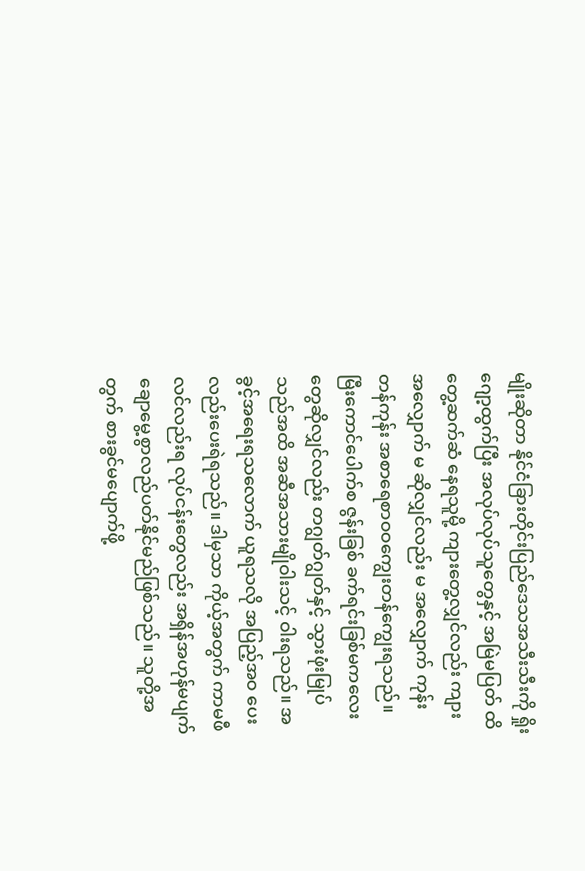မျိုးဆိုတာ နိုင်ငံခြားတိုင်းပြည်ဒေသအသီးသီးကို ရှိုးဂျော့ထွက်ပြီး အလုပ်လုပ်သူတွေနှင့် အမြဲမပြတ် ထိတွေ့ဆက်ဆံ နေရသူမို့ ကျားတွေ့လျှင်လည်း ကျားအလျှောက် မ ဆိုလျှင်လည်း မ အလျှောက် ကုန်းတန်ကုန်း အစာရေစာဝဝကျွေးတန်ကျွေးရသည်။ မြီးကောင်ပေါက်စ ဇွန်းခြစ် ခက်ရင်းခြစ်မကလေးတွေဆိုလျှင်လည်း တဂျွတ်ဂျွတ်နှင့် သွားဖုံးမြုပ်သည်အထိ အဆီအသားမျိုဝါးသင့် ဝါးရသည်။ အခွင့်အရေးရသလောက် ယူရသလို အပြည့်အဝ ပေးလည်းပေးရဲရသည်။ ဒါမှသာ ကိုယ့်အတွက် ကာမဖီလင်လည်းရ လုပ်ငန်းတွေလည်း အရှိန်အဟုန်မပျက် ချောမွေ့စွာလည်ပတ်နိုင်မည်ဖြစ်သည်။ သူတို့အတွက် စားခွင်မပျောက်ဖို့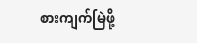စားကျက်မြဲဖို့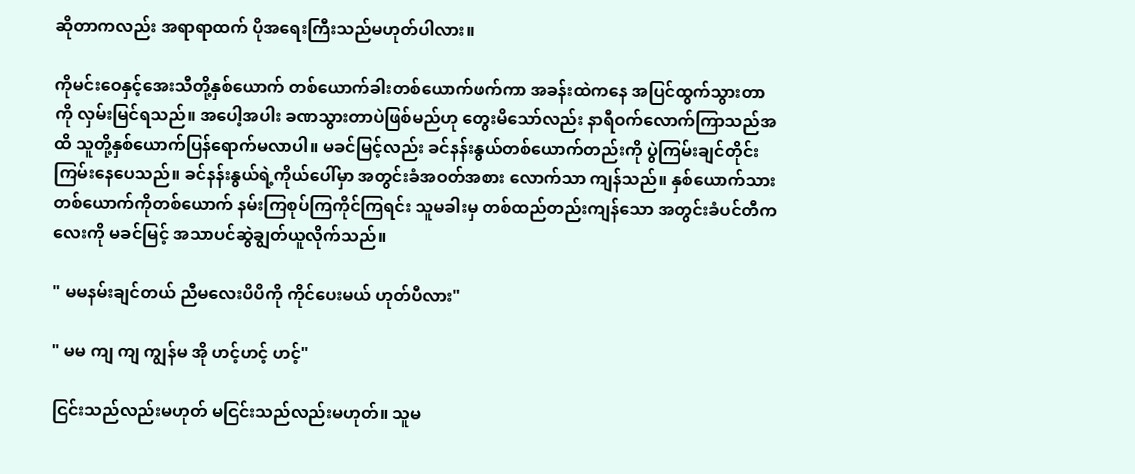ဆိုတာကလည်း အရာရာထက် ပိုအရေးကြီးသည်မဟုတ်ပါလား။

ကိုမင်းဝေနှင့်အေးသီတို့နှစ်ယောက် တစ်ယောက်ခါးတစ်ယောက်ဖက်ကာ အခန်းထဲကနေ အပြင်ထွက်သွားတာကို လှမ်းမြင်ရသည်။ အပေါ့အပါး ခဏသွားတာပဲဖြစ်မည်ဟု တွေးမိသော်လည်း နာရီဝက်လောက်ကြာသည်အထိ သူတို့နှစ်ယောက်ပြန်ရောက်မလာပါ။ မခင်မြင့်လည်း ခင်နန်းနွယ်တစ်ယောက်တည်းကို ပွဲကြမ်းချင်တိုင်းကြမ်းနေပေသည်။ ခင်နန်းနွယ်ရဲ့ကိုယ်ပေါ်မှာ အတွင်းခံအဝတ်အစား လောက်သာ ကျန်သည်။ နှစ်ယောက်သား တစ်ယောက်ကိုတစ်ယောက် နမ်းကြစုပ်ကြကိုင်ကြရင်း သူမခါးမှ တစ်ထည်တည်းကျန်သော အတွင်းခံပင်တီကလေးကို မခင်မြင့် အသာပင်ဆွဲချွတ်ယူလိုက်သည်။

" မမနမ်းချင်တယ် ညီမလေးပိပိကို ကိုင်ပေးမယ် ဟုတ်ပီလား"

" မမ ကျ ကျ ကျွန်မ အို ဟင့်ဟင့် ဟင့်"

ငြင်းသည်လည်းမဟုတ် မငြင်းသည်လည်းမဟုတ်။ သူမ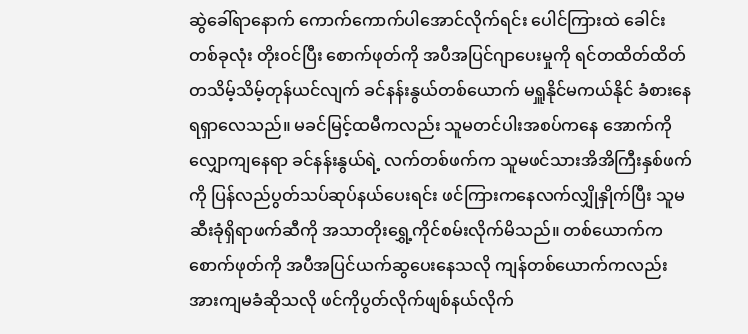ဆွဲခေါ်ရာနောက် ကောက်ကောက်ပါအောင်လိုက်ရင်း ပေါင်ကြားထဲ ခေါင်းတစ်ခုလုံး တိုးဝင်ပြီး စောက်ဖုတ်ကို အပီအပြင်ဂျာပေးမှုကို ရင်တထိတ်ထိတ် တသိမ့်သိမ့်တုန်ယင်လျက် ခင်နန်းနွယ်တစ်ယောက် မရှူနိုင်မကယ်နိုင် ခံစားနေရရှာလေသည်။ မခင်မြင့်ထမီကလည်း သူမတင်ပါးအစပ်ကနေ အောက်ကိုလျှောကျနေရာ ခင်နန်းနွယ်ရဲ့ လက်တစ်ဖက်က သူမဖင်သားအိအိကြီးနှစ်ဖက်ကို ပြန်လည်ပွတ်သပ်ဆုပ်နယ်ပေးရင်း ဖင်ကြားကနေလက်လျှိုနှိုက်ပြီး သူမဆီးခုံရှိရာဖက်ဆီကို အသာတိုးရွှေ့ကိုင်စမ်းလိုက်မိသည်။ တစ်ယောက်က စောက်ဖုတ်ကို အပီအပြင်ယက်ဆွပေးနေသလို ကျန်တစ်ယောက်ကလည်း အားကျမခံဆိုသလို ဖင်ကိုပွတ်လိုက်ဖျစ်နယ်လိုက်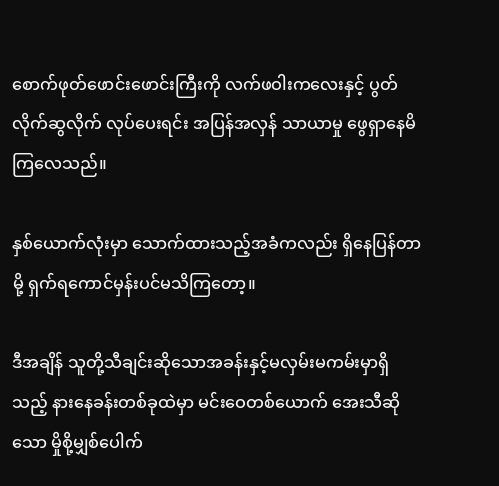စောက်ဖုတ်ဖောင်းဖောင်းကြီးကို လက်ဖဝါးကလေးနှင့် ပွတ်လိုက်ဆွလိုက် လုပ်ပေးရင်း အပြန်အလှန် သာယာမှု ဖွေရှာနေမိကြလေသည်။

နှစ်ယောက်လုံးမှာ သောက်ထားသည့်အခံကလည်း ရှိနေပြန်တာမို့ ရှက်ရကောင်မှန်းပင်မသိကြတော့။

ဒီအချိန် သူတို့သီချင်းဆိုသောအခန်းနှင့်မလှမ်းမကမ်းမှာရှိသည့် နားနေခန်းတစ်ခုထဲမှာ မင်းဝေတစ်ယောက် အေးသီဆိုသော မှိုစို့မျှစ်ပေါက်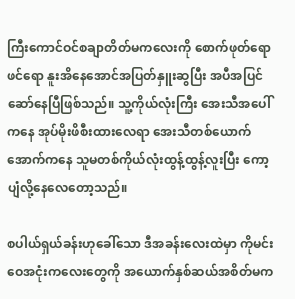ကြီးကောင်ဝင်စချာတိတ်မကလေးကို စောက်ဖုတ်ရောဖင်ရော နူးအိနေအောင်အပြတ်နှူးဆွပြီး အပီအပြင် ဆော်နေပြီဖြစ်သည်။ သူ့ကိုယ်လုံးကြီး အေးသီအပေါ်ကနေ အုပ်မိုးဖိစီးထားလေရာ အေးသီတစ်ယောက် အောက်ကနေ သူမတစ်ကိုယ်လုံးထွန့်ထွန့်လူးပြီး ကော့ပျံလို့နေလေတော့သည်။

စပါယ်ရှယ်ခန်းဟုခေါ်သော ဒီအခန်းလေးထဲမှာ ကိုမင်းဝေအငုံးကလေးတွေကို အယောက်နှစ်ဆယ်အစိတ်မက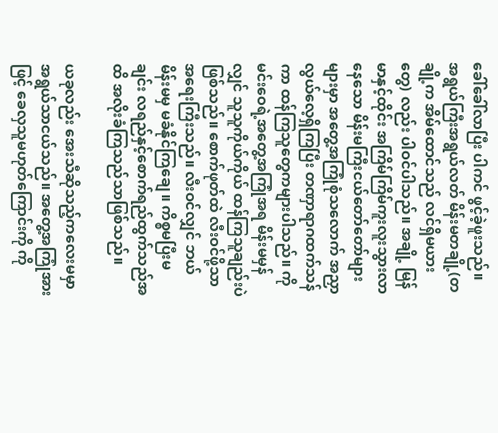ခေါ်ခေါ်လာပြီး ပါကင် ဖွင့်ခဲ့ဖူးသည်။ အရွယ်ကြီးအရွယ်လတ် မိန်းမတချို့(တချို့က အိမ်ထောင်သည် လင်ရှိမယားတွေ) လည်း ပါဝင်ပါသည်။ အချို့ မြန်မာနှင့်ထိုင်း အကြိမ်ကြိမ်ကူးလူးသွားလာနေသော မိန်းမကြီးငယ်တော်တော်များများမှာ အတွေ့အကြုံစုံသလောက် အညှာလွယ်လေ့ရှိကြပြီး တဏှာရာဂထက်သန်ကာ ထန်ကြသူတွေကများပါသည်။ ကိုမင်းဝေရဲ့အတွေ့အကြုံအရ မိန်းမမှန်လျှင် သူသူကိုယ်ကိုယ် ထန်ကြသူချည်းပဲဖြစ်သည်။ စောက်ဖုတ်ထဲ လီးဝင်ဖို့သာ အရေးကြီးသည်။ လီးဝင်လျှင် ဘယ်မိန်းမမှ မခံနိုင်ကြချေ။ ကိစ္စမပြီးမချင်း လရည်နှင့်စောက်ရည်ထွက်သည်အထိ အလိုးခံကြသည်သာဖြစ်သည်။

ယခုလည်း အေးသီဆိုသည့်ကလေးမမှာ အရွယ်သာငယ်သည်။ အတွေ့အကြုံအားဖြင့် ခေလှသူမဟုတ်ကြောင်းကို ကို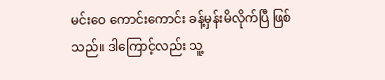မင်းဝေ ကောင်းကောင်း ခန့်မှန်းမိလိုက်ပြီ ဖြစ်သည်။ ဒါကြောင့်လည်း သူ့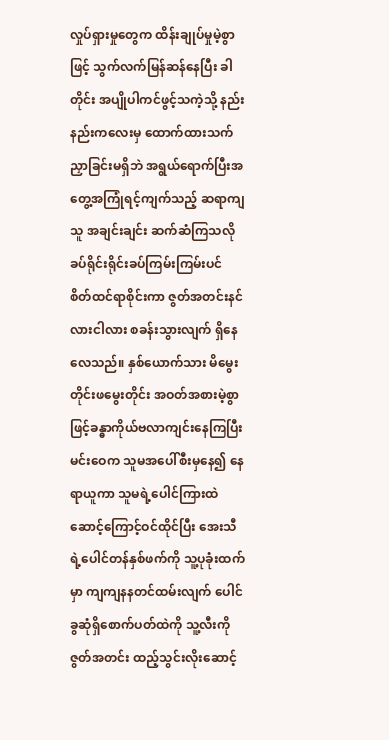လှုပ်ရှားမှုတွေက ထိန်းချုပ်မှုမဲ့စွာဖြင့် သွက်လက်မြန်ဆန်နေပြီး ခါတိုင်း အပျိုပါကင်ဖွင့်သကဲ့သို့ နည်းနည်းကလေးမှ ထောက်ထားသက်ညှာခြင်းမရှိဘဲ အရွယ်ရောက်ပြီးအတွေ့အကြုံရင့်ကျက်သည့် ဆရာကျသူ အချင်းချင်း ဆက်ဆံကြသလို ခပ်ရိုင်းရိုင်းခပ်ကြမ်းကြမ်းပင် စိတ်ထင်ရာစိုင်းကာ ဇွတ်အတင်းနင်လားငါလား စခန်းသွားလျက် ရှိနေလေသည်။ နှစ်ယောက်သား မိမွေးတိုင်းဖမွေးတိုင်း အဝတ်အစားမဲ့စွာဖြင့်ခန္ဓာကိုယ်ဗလာကျင်းနေကြပြီး မင်းဝေက သူမအပေါ်စီးမှနေ၍ နေရာယူကာ သူမရဲ့ပေါင်ကြားထဲဆောင့်ကြောင့်ဝင်ထိုင်ပြီး အေးသီရဲ့ပေါင်တန်နှစ်ဖက်ကို သူ့ပုခုံးထက်မှာ ကျကျနနတင်ထမ်းလျက် ပေါင်ခွဆုံရှိစောက်ပတ်ထဲကို သူ့လီးကိုဇွတ်အတင်း ထည့်သွင်းလိုးဆောင့်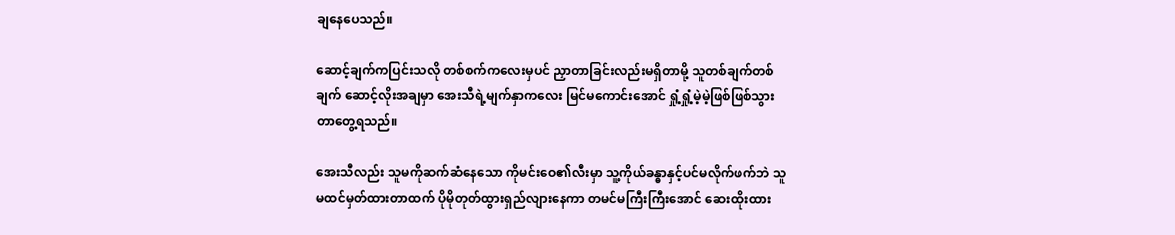ချနေပေသည်။

ဆောင့်ချက်ကပြင်းသလို တစ်စက်ကလေးမှပင် ညှာတာခြင်းလည်းမရှိတာမို့ သူတစ်ချက်တစ်ချက် ဆောင့်လိုးအချမှာ အေးသီရဲ့မျက်နှာကလေး မြင်မကောင်းအောင် ရှုံ့ရှုံ့မဲ့မဲ့ဖြစ်ဖြစ်သွားတာတွေ့ရသည်။

အေးသီလည်း သူမကိုဆက်ဆံနေသော ကိုမင်းဝေ၏လီးမှာ သူ့ကိုယ်ခန္ဓာနှင့်ပင်မလိုက်ဖက်ဘဲ သူမထင်မှတ်ထားတာထက် ပိုမိုတုတ်ထွားရှည်လျားနေကာ တမင်မကြီးကြီးအောင် ဆေးထိုးထား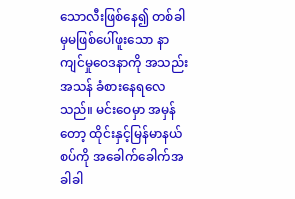သောလီးဖြစ်နေ၍ တစ်ခါမှမဖြစ်ပေါ်ဖူးသော နာကျင်မှုဝေဒနာကို အသည်းအသန် ခံစားနေရလေသည်။ မင်းဝေမှာ အမှန်တော့ ထိုင်းနှင့်မြန်မာနယ်စပ်ကို အခေါက်ခေါက်အခါခါ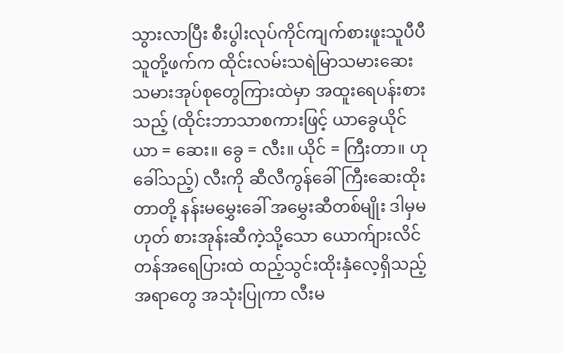သွားလာပြီး စီးပွါးလုပ်ကိုင်ကျက်စားဖူးသူပီပီ သူတို့ဖက်က ထိုင်းလမ်းသရဲမြာသမားဆေးသမားအုပ်စုတွေကြားထဲမှာ အထူးရေပန်းစားသည့် (ထိုင်းဘာသာစကားဖြင့် ယာခွေယိုင် ယာ = ဆေး။ ခွေ = လီး။ ယိုင် = ကြီးတာ။ ဟုခေါ်သည့်) လီးကို ဆီလီကွန်ခေါ် ကြီးဆေးထိုးတာတို့ နန်းမမွှေးခေါ် အမွှေးဆီတစ်မျိုး ဒါမှမဟုတ် စားအုန်းဆီကဲ့သို့သော ယောက်ျားလိင်တန်အရေပြားထဲ ထည့်သွင်းထိုးနှံလေ့ရှိသည့် အရာတွေ အသုံးပြုကာ လီးမ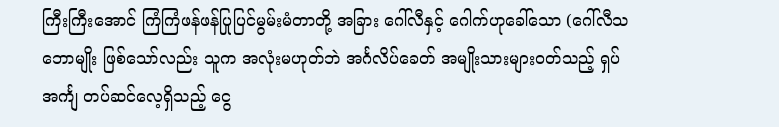ကြီးကြီးအောင် ကြံကြံဖန်ဖန်ပြုပြင်မွမ်းမံတာတို့ အခြား ဂေါ်လီနှင့် ဂေါက်ဟုခေါ်သော (ဂေါ်လီသဘောမျိုး ဖြစ်သော်လည်း သူက အလုံးမဟုတ်ဘဲ အင်္ဂလိပ်ခေတ် အမျိုးသားများဝတ်သည့် ရှပ်အင်္ကျ တပ်ဆင်လေ့ရှိသည့် ငွေ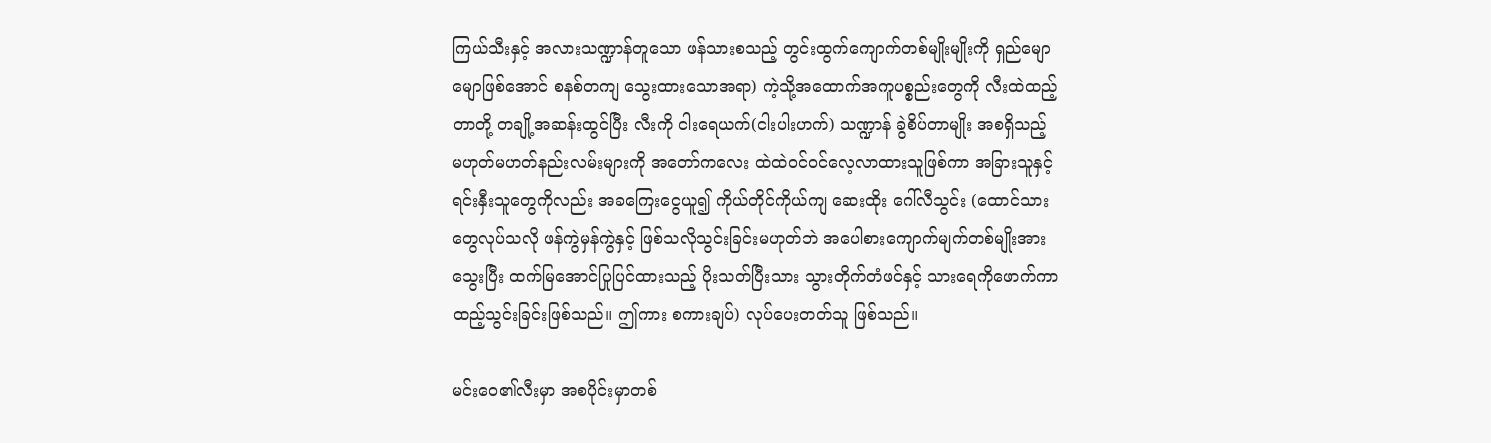ကြယ်သီးနှင့် အလားသဏ္ဍာန်တူသော ဖန်သားစသည့် တွင်းထွက်ကျောက်တစ်မျိုးမျိုးကို ရှည်မျောမျောဖြစ်အောင် စနစ်တကျ သွေးထားသောအရာ) ကဲ့သို့အထောက်အကူပစ္စည်းတွေကို လီးထဲထည့်တာတို့ တချို့အဆန်းထွင်ပြီး လီးကို ငါးရေယက်(ငါးပါးဟက်) သဏ္ဍာန် ခွဲစိပ်တာမျိုး အစရှိသည့် မဟုတ်မဟတ်နည်းလမ်းများကို အတော်ကလေး ထဲထဲဝင်ဝင်လေ့လာထားသူဖြစ်ကာ အခြားသူနှင့်ရင်းနှီးသူတွေကိုလည်း အခကြေးငွေယူ၍ ကိုယ်တိုင်ကိုယ်ကျ ဆေးထိုး ဂေါ်လီသွင်း (ထောင်သားတွေလုပ်သလို ဖန်ကွဲမှန်ကွဲနှင့် ဖြစ်သလိုသွင်းခြင်းမဟုတ်ဘဲ အပေါစားကျောက်မျက်တစ်မျိုးအားသွေးပြီး ထက်မြအောင်ပြုပြင်ထားသည့် ပိုးသတ်ပြီးသား သွားတိုက်တံဖင်နှင့် သားရေကိုဖောက်ကာ ထည့်သွင်းခြင်းဖြစ်သည်။ ဤကား စကားချပ်) လုပ်ပေးတတ်သူ ဖြစ်သည်။

မင်းဝေ၏လီးမှာ အစပိုင်းမှာတစ်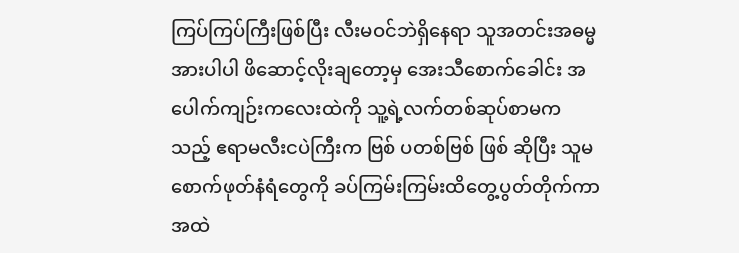ကြပ်ကြပ်ကြီးဖြစ်ပြီး လီးမဝင်ဘဲရှိနေရာ သူအတင်းအဓမ္မအားပါပါ ဖိဆောင့်လိုးချတော့မှ အေးသီစောက်ခေါင်း အပေါက်ကျဉ်းကလေးထဲကို သူ့ရဲ့လက်တစ်ဆုပ်စာမကသည့် ဧရာမလီးငပဲကြီးက ဗြစ် ပတစ်ဗြစ် ဖြစ် ဆိုပြီး သူမစောက်ဖုတ်နံရံတွေကို ခပ်ကြမ်းကြမ်းထိတွေ့ပွတ်တိုက်ကာ အထဲ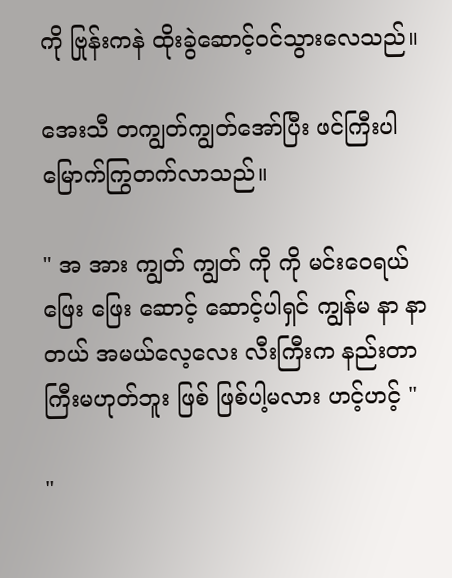ကို ဗြုန်းကနဲ ထိုးခွဲဆောင့်ဝင်သွားလေသည်။

အေးသီ တကျွတ်ကျွတ်အော်ပြီး ဖင်ကြီးပါမြောက်ကြွတက်လာသည်။

" အ အား ကျွတ် ကျွတ် ကို ကို မင်းဝေရယ် ဖြေး ဖြေး ဆောင့် ဆောင့်ပါရှင် ကျွန်မ နာ နာတယ် အမယ်လေ့လေး လီးကြီးက နည်းတာကြီးမဟုတ်ဘူး ဖြစ် ဖြစ်ပါ့မလား ဟင့်ဟင့် "

"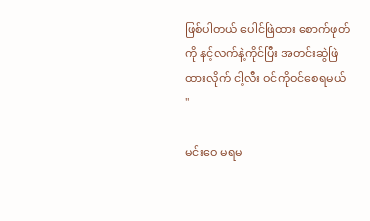ဖြစ်ပါတယ် ပေါင်ဖြဲထား စောက်ဖုတ်ကို နင့်လက်နဲ့ကိုင်ပြီး အတင်းဆွဲဖြဲထားလိုက် ငါ့လီး ဝင်ကိုဝင်စေရမယ် "

မင်းဝေ မရမ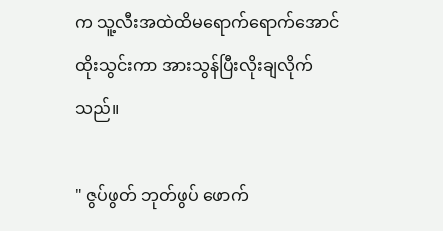က သူ့လီးအထဲထိမရောက်ရောက်အောင် ထိုးသွင်းကာ အားသွန်ပြီးလိုးချလိုက်သည်။

" ဇွပ်ဖွတ် ဘုတ်ဖွပ် ဖောက်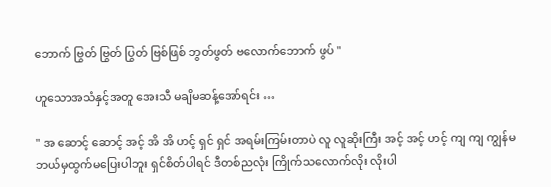ဘောက် ဗြွတ် ဗြွတ် ပြွတ် ဗြစ်ဖြစ် ဘွတ်ဖွတ် ဗလောက်ဘောက် ဖွပ် "

ဟူသောအသံနှင့်အတူ အေးသီ မချိမဆန့်အော်ရင်း …

" အ ဆောင့် ဆောင့် အင့် အိ အိ ဟင့် ရှင် ရှင် အရမ်းကြမ်းတာပဲ လူ လူဆိုးကြီး အင့် အင့် ဟင့် ကျ ကျ ကျွန်မ ဘယ်မှထွက်မပြေးပါဘူး ရှင်စိတ်ပါရင် ဒီတစ်ညလုံး ကြိုက်သလောက်လိုး လိုးပါ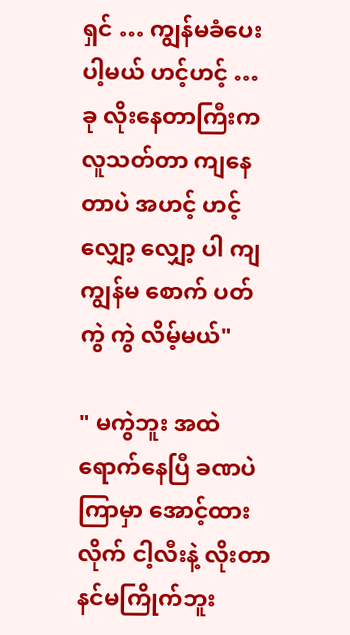ရှင် … ကျွန်မခံပေးပါ့မယ် ဟင့်ဟင့် … ခု လိုးနေတာကြီးက လူသတ်တာ ကျနေတာပဲ အဟင့် ဟင့် လျှော့ လျှော့ ပါ ကျ ကျွန်မ စောက် ပတ် ကွဲ ကွဲ လိမ့်မယ်"

" မကွဲဘူး အထဲရောက်နေပြီ ခဏပဲကြာမှာ အောင့်ထားလိုက် ငါ့လီးနဲ့ လိုးတာ နင်မကြိုက်ဘူး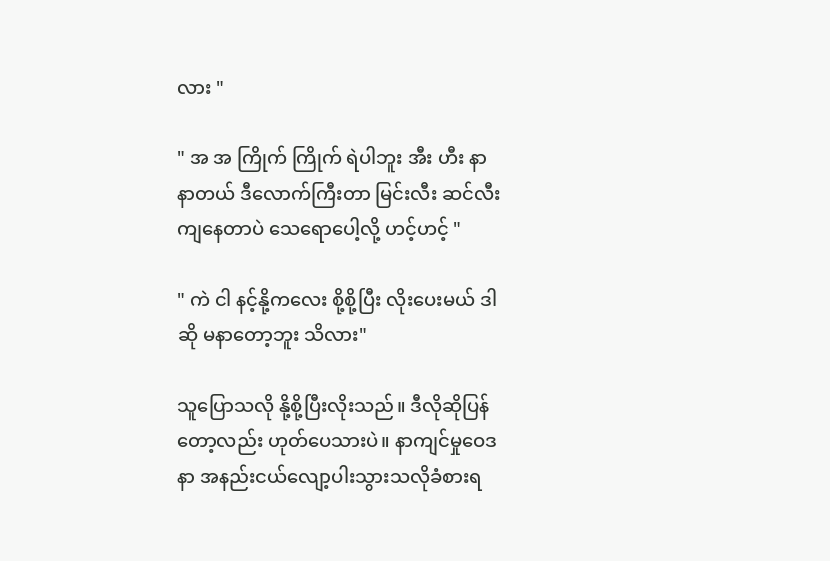လား "

" အ အ ကြိုက် ကြိုက် ရဲပါဘူး အီး ဟီး နာ နာတယ် ဒီလောက်ကြီးတာ မြင်းလီး ဆင်လီးကျနေတာပဲ သေရောပေါ့လို့ ဟင့်ဟင့် "

" ကဲ ငါ နင့်နို့ကလေး စို့စို့ပြီး လိုးပေးမယ် ဒါဆို မနာတော့ဘူး သိလား"

သူပြောသလို နို့စို့ပြီးလိုးသည်။ ဒီလိုဆိုပြန်တော့လည်း ဟုတ်ပေသားပဲ။ နာကျင်မှုဝေဒနာ အနည်းငယ်လျော့ပါးသွားသလိုခံစားရ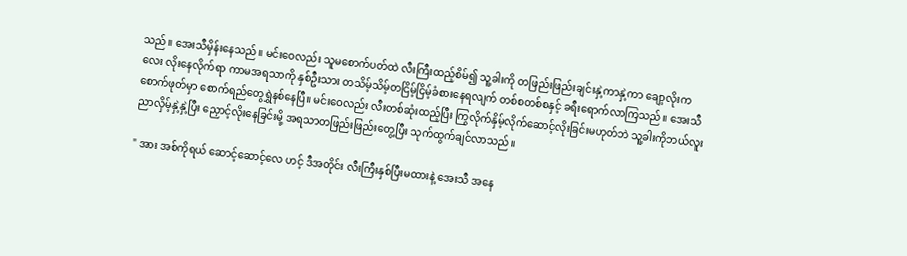သည်။ အေးသီမှိန်းနေသည်။ မင်းဝေလည်း သူမစောက်ပတ်ထဲ လီးကြီးထည့်စိမ်၍ သူ့ခါးကို တဖြည်းဖြည်းချင်းနှဲ့ကာနှဲ့ကာ ချော့လိုးကလေး လိုးနေလိုက်ရာ ကာမအရသာကို နှစ်ဦးသား တသိမ့်သိမ့်တငြိမ့်ငြိမ့်ခံစားနေရလျက် တစ်စတစ်စနှင့် ခရီးရောက်လာကြသည်။ အေးသီစောက်ဖုတ်မှာ စောက်ရည်တွေရွှဲနစ်နေပြီ။ မင်းဝေလည်း လီးတစ်ဆုံးထည့်ပြီး ကြွလိုက်နှိမ့်လိုက်ဆောင့်လိုးခြင်းမဟုတ်ဘဲ သူ့ခါးကိုဘယ်လူးညာလှိမ့်နှဲ့နှဲ့ပြီး ညှောင့်လိုးနေခြင်းမို့ အရသာတဖြည်းဖြည်းတွေ့ပြီး သုက်ထွက်ချင်လာသည်။

" အား အစ်ကိုရယ် ဆောင့်ဆောင့်လေ ဟင့် ဒီအတိုင်း လီးကြီးနှစ်ပြီးမထားနဲ့ အေးသီ အနေ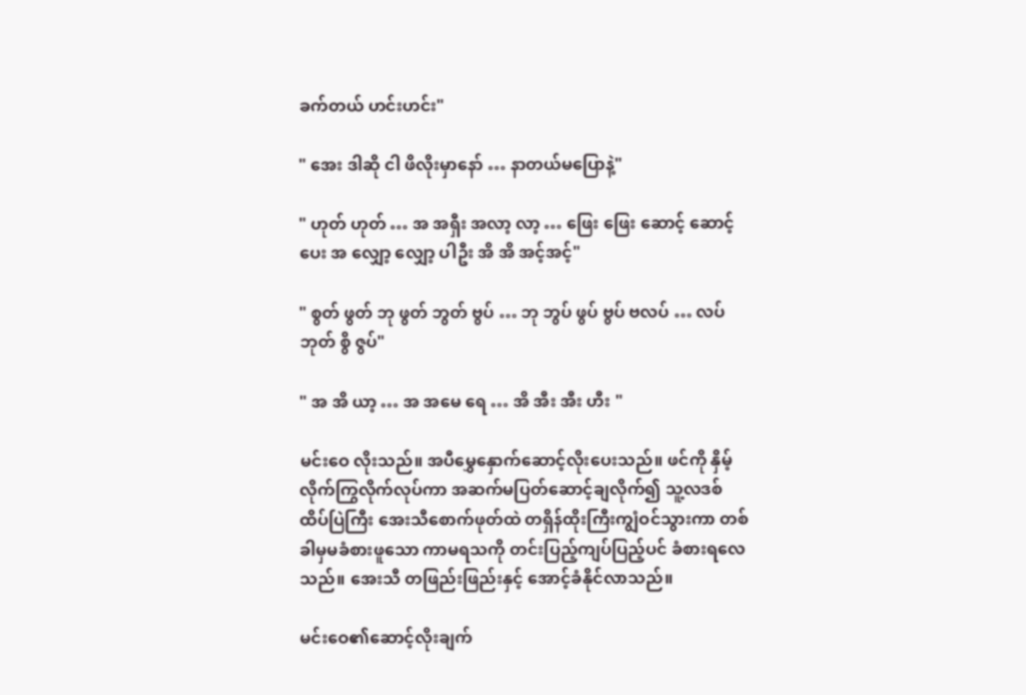ခက်တယ် ဟင်းဟင်း"

" အေး ဒါဆို ငါ ဖိလိုးမှာနော် … နာတယ်မပြောနဲ့"

" ဟုတ် ဟုတ် … အ အရှီး အလာ့ လာ့ … ဖြေး ဖြေး ဆောင့် ဆောင့် ပေး အ လျှော့ လျှော့ ပါဦး အိ အိ အင့်အင့်"

" စွတ် ဖွတ် ဘု ဖွတ် ဘွတ် ဗွပ် … ဘု ဘွပ် ဖွပ် ဗွပ် ဗလပ် … လပ် ဘုတ် စွိ ဇွပ်"

" အ အိ ယာ့ … အ အမေ ရေ … အိ အီး အီး ဟီး "

မင်းဝေ လိုးသည်။ အပီမွှေနှောက်ဆောင့်လိုးပေးသည်။ ဖင်ကို နှိမ့်လိုက်ကြွလိုက်လုပ်ကာ အဆက်မပြတ်ဆောင့်ချလိုက်၍ သူ့လဒစ်ထိပ်ပြဲကြီး အေးသီစောက်ဖုတ်ထဲ တရှိန်ထိုးကြီးကျွံဝင်သွားကာ တစ်ခါမှမခံစားဖူသော ကာမရသကို တင်းပြည့်ကျပ်ပြည့်ပင် ခံစားရလေသည်။ အေးသီ တဖြည်းဖြည်းနှင့် အောင့်ခံနိုင်လာသည်။

မင်းဝေ၏ဆောင့်လိုးချက်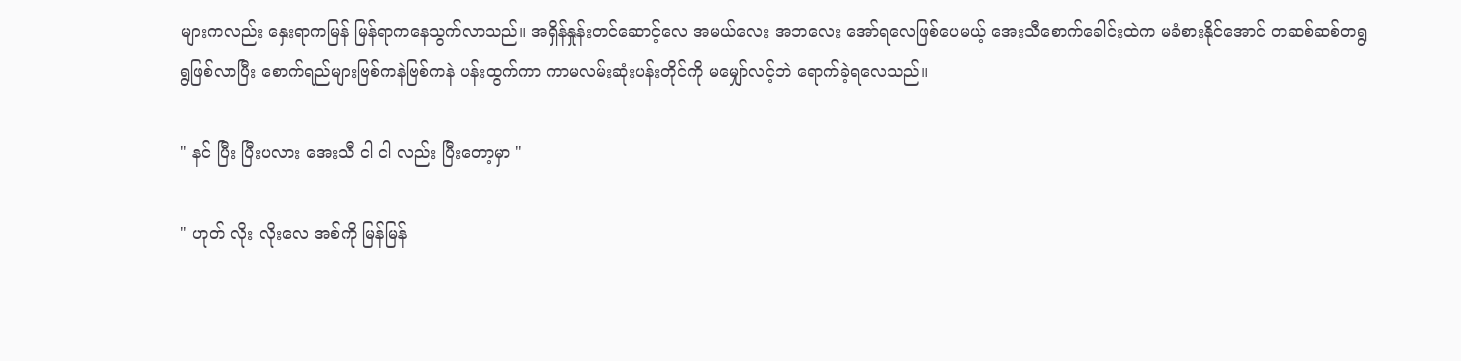များကလည်း နှေးရာကမြန် မြန်ရာကနေသွက်လာသည်။ အရှိန်နှုန်းတင်ဆောင့်လေ အမယ်လေး အဘလေး အော်ရလေဖြစ်ပေမယ့် အေးသီစောက်ခေါင်းထဲက မခံစားနိုင်အောင် တဆစ်ဆစ်တရွရွဖြစ်လာပြီး စောက်ရည်များဗြစ်ကနဲဗြစ်ကနဲ ပန်းထွက်ကာ ကာမလမ်းဆုံးပန်းတိုင်ကို မမျှော်လင့်ဘဲ ရောက်ခဲ့ရလေသည်။

" နင် ပြီး ပြီးပလား အေးသီ ငါ ငါ လည်း ပြီးတော့မှာ "

" ဟုတ် လိုး လိုးလေ အစ်ကို မြန်မြန်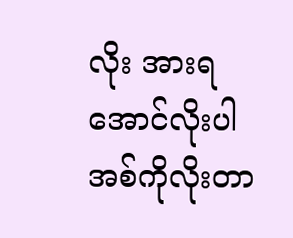လိုး အားရအောင်လိုးပါ အစ်ကိုလိုးတာ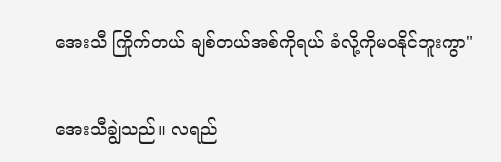အေးသီ ကြိုက်တယ် ချစ်တယ်အစ်ကိုရယ် ခံလို့ကိုမဝနိုင်ဘူးကွာ"

အေးသီချွဲသည်။ လရည်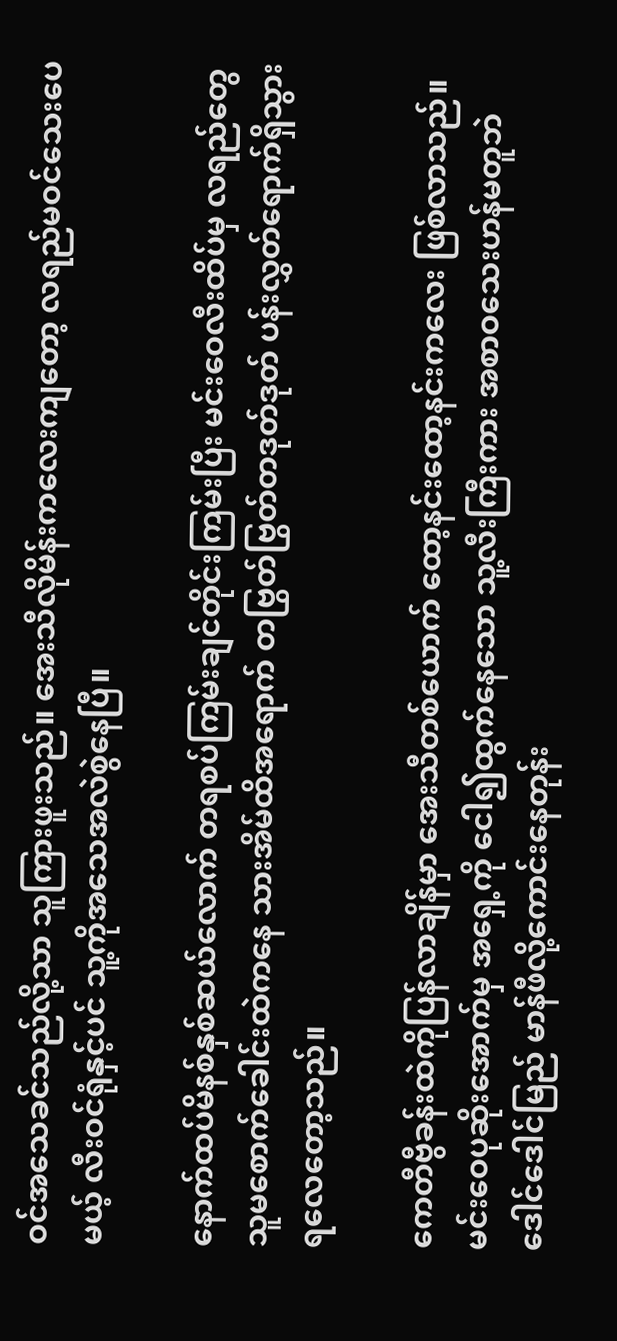ဝင်အသေခင်သည်လို့သာ သူကြားဖူးသည်။ အေးသီလိုမိန်းကလေးကျတော့ လရည်မဝင်သေးပေမယ့် လီးဝင်ရုံနှင့်ပင် သူ့ကိုအသေအလဲစွဲနေပြီ။

နောက်ထပ်မိနစ်နှစ်ဆယ်လောက် တရစပ်ကြမ်းချင်တိုင်းကြမ်းပြီး မင်းဝေလီးထိပ်မှ လရည်တွေ သူမစောက်ခေါင်းထဲကနေ သားအိမ်ထိအရောက် တဗြွတ်ဗြွတ်တဒုတ်ဒုတ် ပန်းလွှတ်ရောက်ရှိသွားရလေတော့သည်။

ကေတီဗွီခန်းထဲကိုပြန်လာချိန်မှာ အေးသီတစ်ယောက် ထော့နင်းထော့နင်းကလေး ဖြစ်လာသည်။ မင်းဝေပုဆိုးအောက်မှ အရှေ့ကို ငေါ၍ထွက်နေသော သူ့လီးကြီးကား အစာဝသေးဟန်မတူဘဲ ဒေါင်ဒေါင်မြည် မာန်ဖီလို့ကောင်းနေတုန်း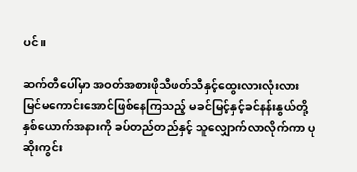ပင်။

ဆက်တီပေါ်မှာ အဝတ်အစားဖိုသီဖတ်သီနှင့်ထွေးလားလုံးလား မြင်မကောင်းအောင်ဖြစ်နေကြသည့် မခင်မြင့်နှင့်ခင်နန်းနွယ်တို့ နှစ်ယောက်အနားကို ခပ်တည်တည်နှင့် သူလျှောက်လာလိုက်ကာ ပုဆိုးကွင်း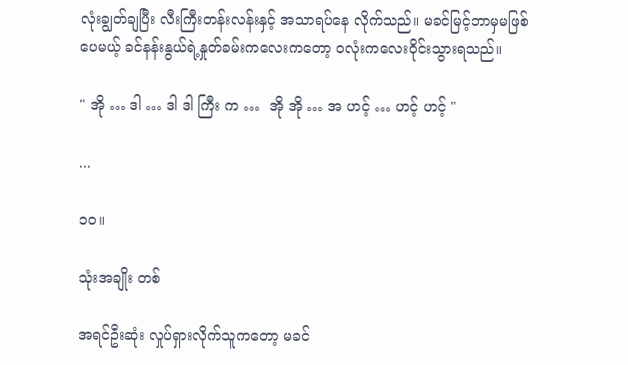လုံးချွတ်ချပြီး လီးကြီးတန်းလန်းနှင့် အသာရပ်နေ လိုက်သည်။ မခင်မြင့်ဘာမှမဖြစ်ပေမယ့် ခင်နန်းနွယ်ရဲ့နှုတ်ခမ်းကလေးကတော့ ဝလုံးကလေးဝိုင်းသွားရသည်။

" အို … ဒါ … ဒါ ဒါ ကြီး က …  အို အို … အ ဟင့် … ဟင့် ဟင့် "

...

၁၀။

သုံးအချိုး တစ်

အရင်ဦးဆုံး လှုပ်ရှားလိုက်သူကတော့ မခင်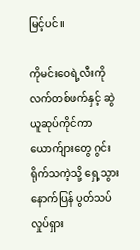မြင့်ပင်။

ကိုမင်းဝေရဲ့လီးကိုလက်တစ်ဖက်နှင့် ဆွဲယူဆုပ်ကိုင်ကာ ယောက်ျားတွေ ဂွင်းရိုက်သကဲ့သို့ ရှေ့သွားနောက်ပြန် ပွတ်သပ်လှုပ်ရှား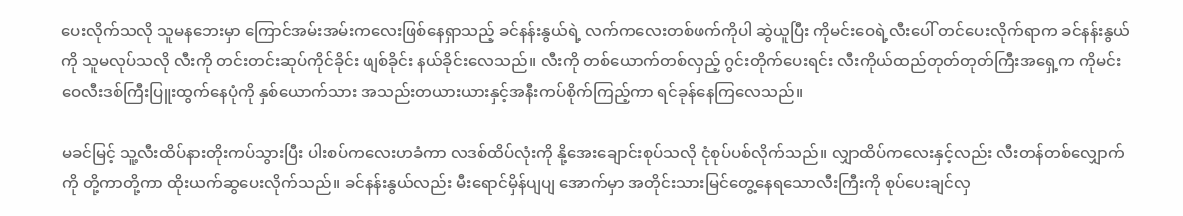ပေးလိုက်သလို သူမနဘေးမှာ ကြောင်အမ်းအမ်းကလေးဖြစ်နေရှာသည့် ခင်နန်းနွယ်ရဲ့ လက်ကလေးတစ်ဖက်ကိုပါ ဆွဲယူပြီး ကိုမင်းဝေရဲ့လီးပေါ် တင်ပေးလိုက်ရာက ခင်နန်းနွယ်ကို သူမလုပ်သလို လီးကို တင်းတင်းဆုပ်ကိုင်ခိုင်း ဖျစ်ခိုင်း နယ်ခိုင်းလေသည်။ လီးကို တစ်ယောက်တစ်လှည့် ဂွင်းတိုက်ပေးရင်း လီးကိုယ်ထည်တုတ်တုတ်ကြီးအရှေ့က ကိုမင်းဝေလီးဒစ်ကြီးပြူးထွက်နေပုံကို နှစ်ယောက်သား အသည်းတယားယားနှင့်အနီးကပ်စိုက်ကြည့်ကာ ရင်ခုန်နေကြလေသည်။

မခင်မြင့် သူ့လီးထိပ်နားတိုးကပ်သွားပြီး ပါးစပ်ကလေးဟခံကာ လဒစ်ထိပ်လုံးကို နို့အေးချောင်းစုပ်သလို ငုံစုပ်ပစ်လိုက်သည်။ လျှာထိပ်ကလေးနှင့်လည်း လီးတန်တစ်လျှောက်ကို တို့ကာတို့ကာ ထိုးယက်ဆွပေးလိုက်သည်။ ခင်နန်းနွယ်လည်း မီးရောင်မှိန်ပျပျ အောက်မှာ အတိုင်းသားမြင်တွေ့နေရသောလီးကြီးကို စုပ်ပေးချင်လှ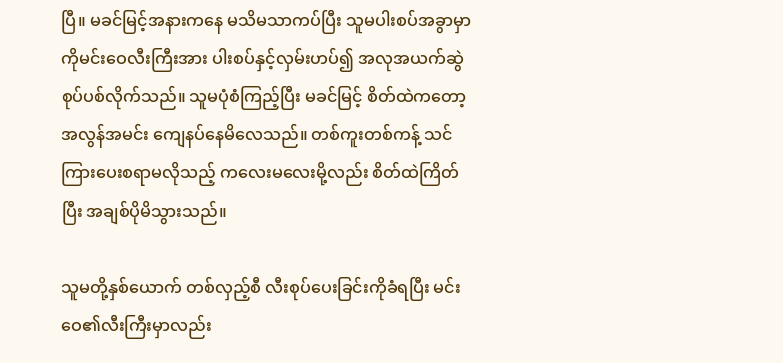ပြီ။ မခင်မြင့်အနားကနေ မသိမသာကပ်ပြီး သူမပါးစပ်အခွာမှာ ကိုမင်းဝေလီးကြီးအား ပါးစပ်နှင့်လှမ်းဟပ်၍ အလုအယက်ဆွဲစုပ်ပစ်လိုက်သည်။ သူမပုံစံကြည့်ပြီး မခင်မြင့် စိတ်ထဲကတော့ အလွန်အမင်း ကျေနပ်နေမိလေသည်။ တစ်ကူးတစ်ကန့် သင်ကြားပေးစရာမလိုသည့် ကလေးမလေးမို့လည်း စိတ်ထဲကြိတ်ပြီး အချစ်ပိုမိသွားသည်။

သူမတို့နှစ်ယောက် တစ်လှည့်စီ လီးစုပ်ပေးခြင်းကိုခံရပြီး မင်းဝေ၏လီးကြီးမှာလည်း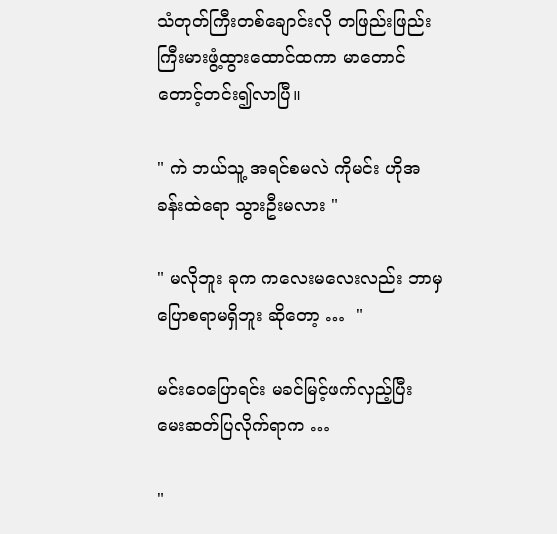သံတုတ်ကြီးတစ်ချောင်းလို တဖြည်းဖြည်း ကြီးမားဖွံ့ထွားထောင်ထကာ မာတောင်တောင့်တင်း၍လာပြီ။

" ကဲ ဘယ်သူ့ အရင်စမလဲ ကိုမင်း ဟိုအခန်းထဲရော သွားဦးမလား "

" မလိုဘူး ခုက ကလေးမလေးလည်း ဘာမှပြောစရာမရှိဘူး ဆိုတော့ …  "

မင်းဝေပြောရင်း မခင်မြင့်ဖက်လှည့်ပြီး မေးဆတ်ပြလိုက်ရာက …

"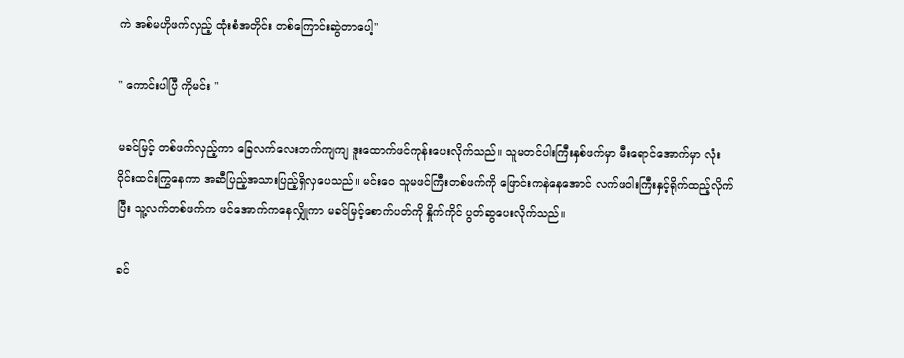ကဲ အစ်မဟိုဖက်လှည့် ထုံးစံအတိုင်း တစ်ကြောင်းဆွဲတာပေါ့"

" ကောင်းပါပြီ ကိုမင်း "

မခင်မြင့် တစ်ဖက်လှည့်ကာ ခြေလက်လေးဘက်ကျကျ ဒူးထောက်ဖင်ကုန်းပေးလိုက်သည်။ သူမတင်ပါးကြီးနှစ်ဖက်မှာ မီးရောင်အောက်မှာ လုံးဝိုင်းထင်းကြွနေကာ အဆီပြည့်အသားပြည့်ရှိလှပေသည်။ မင်းဝေ သူမဖင်ကြီးတစ်ဖက်ကို ဖြောင်းကနဲနေအောင် လက်ဖဝါးကြီးနှင့်ရိုက်ထည့်လိုက်ပြီး သူ့လက်တစ်ဖက်က ဖင်အောက်ကနေလျှိုကာ မခင်မြင့်စောက်ပတ်ကို နှိုက်ကိုင် ပွတ်ဆွပေးလိုက်သည်။

ခင်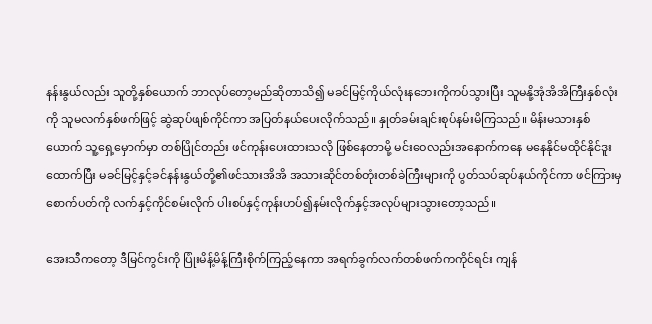နန်းနွယ်လည်း သူတို့နှစ်ယောက် ဘာလုပ်တော့မည်ဆိုတာသိ၍ မခင်မြင့်ကိုယ်လုံးနဘေးကိုကပ်သွားပြီး သူမနို့အုံအိအိကြီးနှစ်လုံးကို သူမလက်နှစ်ဖက်ဖြင့် ဆွဲဆုပ်ဖျစ်ကိုင်ကာ အပြတ်နယ်ပေးလိုက်သည်။ နှုတ်ခမ်းချင်းစုပ်နမ်းမိကြသည်။ မိန်းမသားနှစ်ယောက် သူ့ရှေ့မှောက်မှာ တစ်ပြိုင်တည်း ဖင်ကုန်းပေးထားသလို ဖြစ်နေတာမို့ မင်းဝေလည်းအနောက်ကနေ မနေနိုင်မထိုင်နိုင်ဒူးထောက်ပြီး မခင်မြင့်နှင့်ခင်နန်းနွယ်တို့၏ဖင်သားအိအိ အသားဆိုင်တစ်တုံးတစ်ခဲကြီးများကို ပွတ်သပ်ဆုပ်နယ်ကိုင်ကာ ဖင်ကြားမှစောက်ပတ်ကို လက်နှင့်ကိုင်စမ်းလိုက် ပါးစပ်နှင့်ကုန်းဟပ်၍နမ်းလိုက်နှင့်အလုပ်များသွားတော့သည်။

အေးသီကတော့ ဒီမြင်ကွင်းကို ပြုံးမိန့်မိန့်ကြီးစိုက်ကြည့်နေကာ အရက်ခွက်လက်တစ်ဖက်ကကိုင်ရင်း ကျန်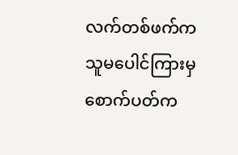လက်တစ်ဖက်က သူမပေါင်ကြားမှစောက်ပတ်က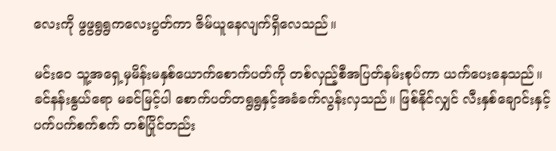လေးကို ဖွဖွရွရွကလေးပွတ်ကာ ဇိမ်ယူနေလျက်ရှိလေသည်။

မင်းဝေ သူ့အရှေ့မှမိန်းမနှစ်ယောက်စောက်ပတ်ကို တစ်လှည့်စီအပြတ်နမ်းစုပ်ကာ ယက်ပေးနေသည်။ ခင်နန်းနွယ်ရော မခင်မြင့်ပါ စောက်ပတ်တရွရွနှင့်အခံခက်လွန်းလှသည်။ ဖြစ်နိုင်လျှင် လီးနှစ်ချောင်းနှင့် ပက်ပက်စက်စက် တစ်ပြိုင်တည်း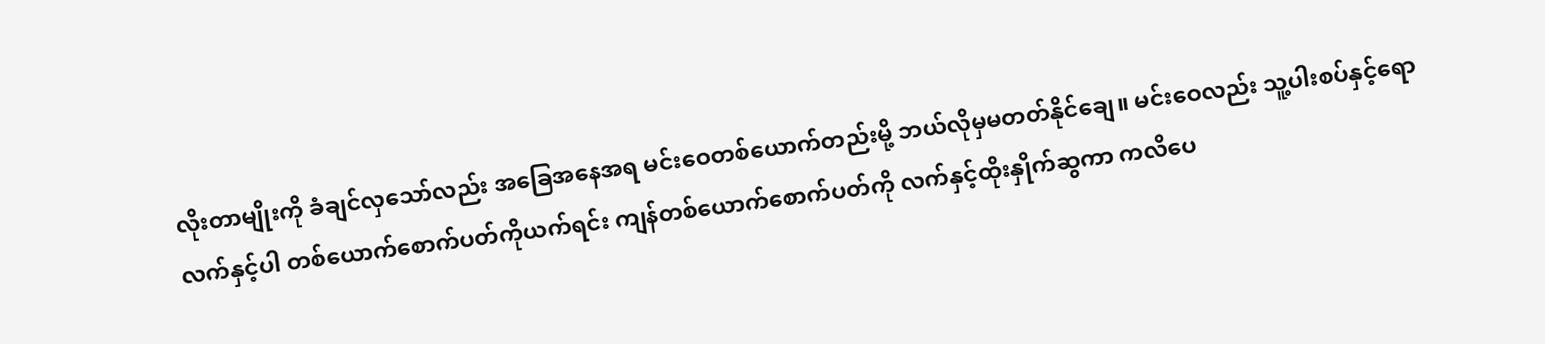လိုးတာမျိုးကို ခံချင်လှသော်လည်း အခြေအနေအရ မင်းဝေတစ်ယောက်တည်းမို့ ဘယ်လိုမှမတတ်နိုင်ချေ။ မင်းဝေလည်း သူ့ပါးစပ်နှင့်ရောလက်နှင့်ပါ တစ်ယောက်စောက်ပတ်ကိုယက်ရင်း ကျန်တစ်ယောက်စောက်ပတ်ကို လက်နှင့်ထိုးနှိုက်ဆွကာ ကလိပေ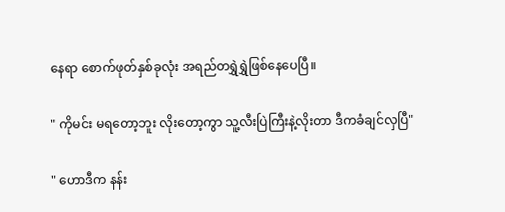နေရာ စောက်ဖုတ်နှစ်ခုလုံး အရည်တရွှဲရွှဲဖြစ်နေပေပြီ။

" ကိုမင်း မရတော့ဘူး လိုးတော့ကွာ သူ့လီးပြဲကြီးနဲ့လိုးတာ ဒီကခံချင်လှပြီ"

" ဟောဒီက နန်း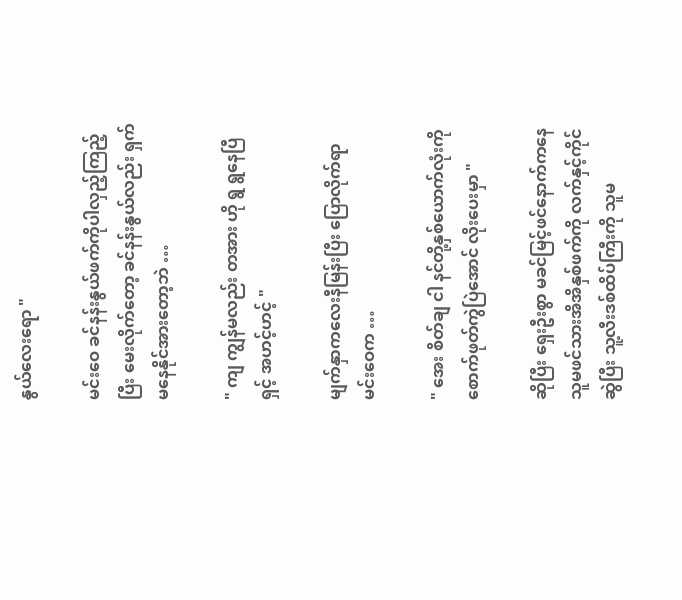နွယ်လေးရော "

မင်းဝေ ခင်နန်းနွယ်ဖက်ကိုပါလှည့်ကြည့်ပြီး မေးလိုက်တော့ ခင်နန်းနွယ်လည်း ရှက်မနေနိုင်အားတော့ဘဲ …

" ကျ ကျွန်မလည်း တအား ဟို ရွ ရွနေပြီ ရှင့် အဟင့်ဟင့် "

မျက်နှာကလေးနီမြန်းပြီး ပြောလိုက်ရာ မင်းဝေက …

" အေး စိတ်ချ ငါ နင်တို့နှစ်ယောက်လုံးကို စောက်ဖုတ်ကွဲပြဲအောင် လိုးပေးမှာ "

ဆိုပြီး ရှေးဦးစွာ မခင်မြင့်ဖင်နောက်ကနေ သူမဖင်သားအိအိနှစ်ဖက်ကို လက်နှင့်ကိုင်ဆွဲပြီး သူ့လီးဒစ်ထိပ်ကြီးကို သူမ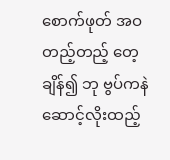စောက်ဖုတ် အဝတည့်တည့် တေ့ချိန်၍ ဘု ဗွပ်ကနဲ ဆောင့်လိုးထည့်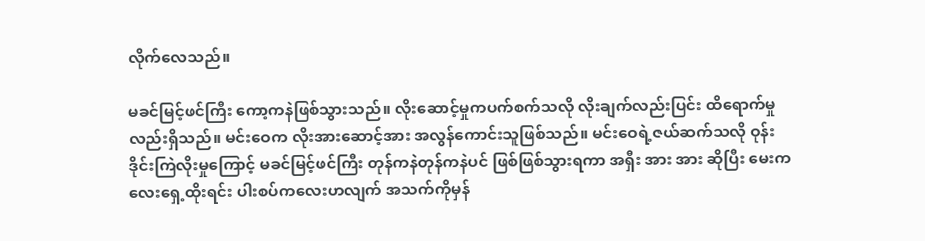လိုက်လေသည်။

မခင်မြင့်ဖင်ကြီး ကော့ကနဲဖြစ်သွားသည်။ လိုးဆောင့်မှုကပက်စက်သလို လိုးချက်လည်းပြင်း ထိရောက်မှုလည်းရှိသည်။ မင်းဝေက လိုးအားဆောင့်အား အလွန်ကောင်းသူဖြစ်သည်။ မင်းဝေရဲ့ဇယ်ဆက်သလို ဝုန်းဒိုင်းကြဲလိုးမှုကြောင့် မခင်မြင့်ဖင်ကြီး တုန်ကနဲတုန်ကနဲပင် ဖြစ်ဖြစ်သွားရကာ အရှီး အား အား ဆိုပြီး မေးကလေးရှေ့ထိုးရင်း ပါးစပ်ကလေးဟလျက် အသက်ကိုမှန်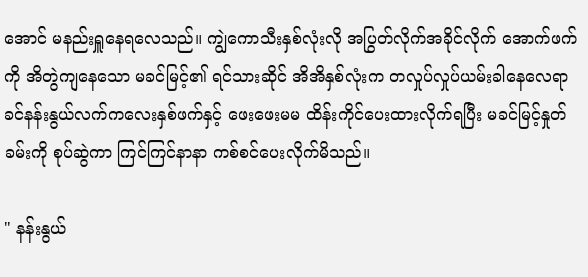အောင် မနည်းရှူနေရလေသည်။ ကျွဲကောသီးနှစ်လုံးလို အပြွတ်လိုက်အခိုင်လိုက် အောက်ဖက်ကို အိတွဲကျနေသော မခင်မြင့်၏ ရင်သားဆိုင် အိအိနှစ်လုံးက တလှုပ်လှုပ်ယမ်းခါနေလေရာ ခင်နန်းနွယ်လက်ကလေးနှစ်ဖက်နှင့် ဖေးဖေးမမ ထိန်းကိုင်ပေးထားလိုက်ရပြီး မခင်မြင့်နှုတ်ခမ်းကို စုပ်ဆွဲကာ ကြင်ကြင်နာနာ ကစ်စင်ပေးလိုက်မိသည်။

" နန်းနွယ်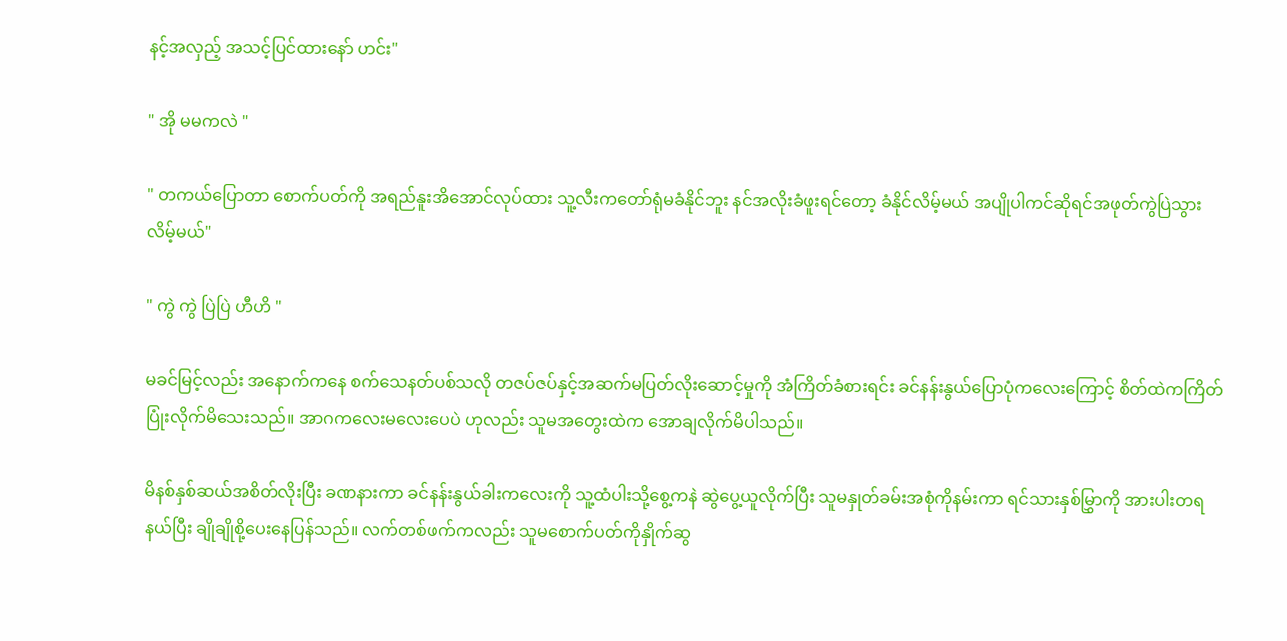နင့်အလှည့် အသင့်ပြင်ထားနော် ဟင်း"

" အို မမကလဲ "

" တကယ်ပြောတာ စောက်ပတ်ကို အရည်နူးအိအောင်လုပ်ထား သူ့လီးကတော်ရုံမခံနိုင်ဘူး နင်အလိုးခံဖူးရင်တော့ ခံနိုင်လိမ့်မယ် အပျိုပါကင်ဆိုရင်အဖုတ်ကွဲပြဲသွားလိမ့်မယ်"

" ကွဲ ကွဲ ပြဲပြဲ ဟီဟိ "

မခင်မြင့်လည်း အနောက်ကနေ စက်သေနတ်ပစ်သလို တဇပ်ဇပ်နှင့်အဆက်မပြတ်လိုးဆောင့်မှုကို အံကြိတ်ခံစားရင်း ခင်နန်းနွယ်ပြောပုံကလေးကြောင့် စိတ်ထဲကကြိတ်ပြုံးလိုက်မိသေးသည်။ အာဂကလေးမလေးပေပဲ ဟုလည်း သူမအတွေးထဲက အောချလိုက်မိပါသည်။

မိနစ်နှစ်ဆယ်အစိတ်လိုးပြီး ခဏနားကာ ခင်နန်းနွယ်ခါးကလေးကို သူ့ထံပါးသို့စွေ့ကနဲ ဆွဲပွေ့ယူလိုက်ပြီး သူမနှုတ်ခမ်းအစုံကိုနမ်းကာ ရင်သားနှစ်မြွှာကို အားပါးတရနယ်ပြီး ချိုချိုစို့ပေးနေပြန်သည်။ လက်တစ်ဖက်ကလည်း သူမစောက်ပတ်ကိုနှိုက်ဆွ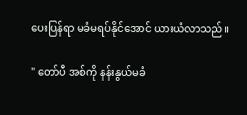ပေးပြန်ရာ မခံမရပ်နိုင်အောင် ယားယံလာသည်။

" တော်ပီ အစ်ကို နန်းနွယ်မခံ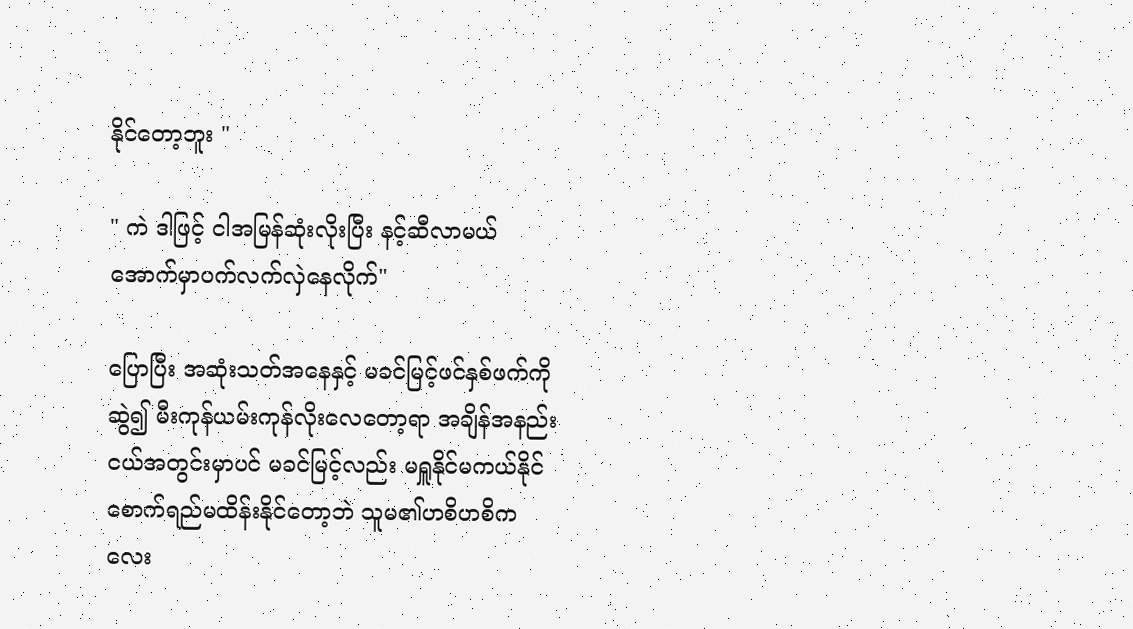နိုင်တော့ဘူး "

" ကဲ ဒါဖြင့် ငါအမြန်ဆုံးလိုးပြီး နင့်ဆီလာမယ် အောက်မှာပက်လက်လှဲနေလိုက်"

ပြောပြီး အဆုံးသတ်အနေနှင့် မခင်မြင့်ဖင်နှစ်ဖက်ကိုဆွဲ၍ မီးကုန်ယမ်းကုန်လိုးလေတော့ရာ အချိန်အနည်းငယ်အတွင်းမှာပင် မခင်မြင့်လည်း မရှူနိုင်မကယ်နိုင်စောက်ရည်မထိန်းနိုင်တော့ဘဲ သူမ၏ဟစိဟစိကလေး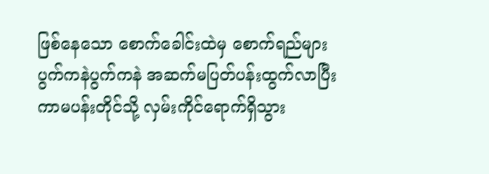ဖြစ်နေသော စောက်ခေါင်းထဲမှ စောက်ရည်များ ပွက်ကနဲပွက်ကနဲ အဆက်မပြတ်ပန်းထွက်လာပြီး ကာမပန်းတိုင်သို့ လှမ်းကိုင်ရောက်ရှိသွား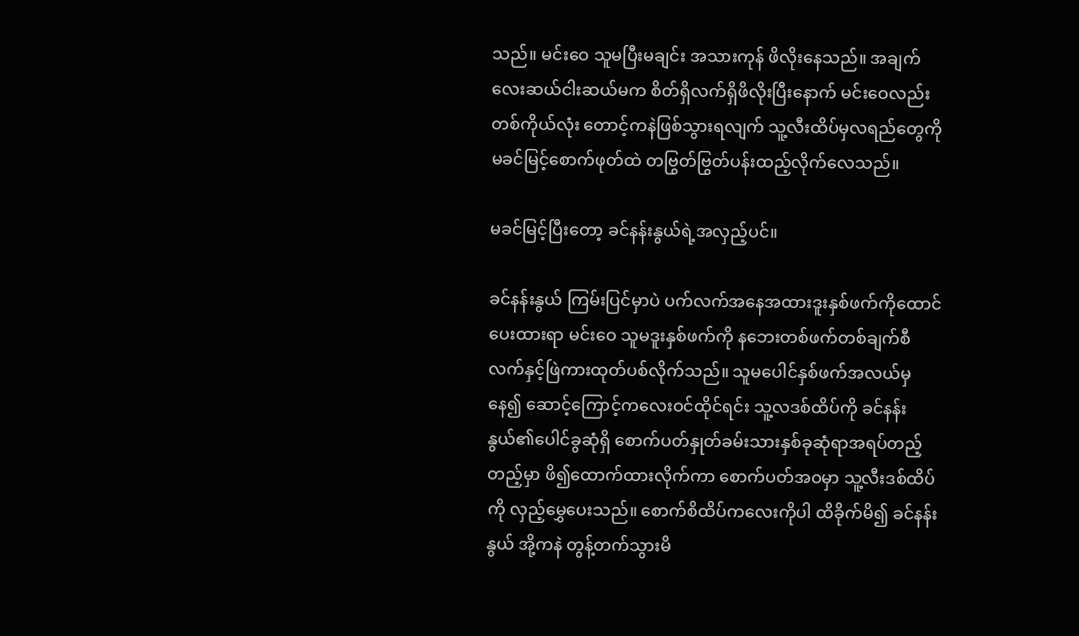သည်။ မင်းဝေ သူမပြီးမချင်း အသားကုန် ဖိလိုးနေသည်။ အချက်လေးဆယ်ငါးဆယ်မက စိတ်ရှိလက်ရှိဖိလိုးပြီးနောက် မင်းဝေလည်းတစ်ကိုယ်လုံး တောင့်ကနဲဖြစ်သွားရလျက် သူ့လီးထိပ်မှလရည်တွေကို မခင်မြင့်စောက်ဖုတ်ထဲ တဗြွတ်ဗြွတ်ပန်းထည့်လိုက်လေသည်။

မခင်မြင့်ပြီးတော့ ခင်နန်းနွယ်ရဲ့အလှည့်ပင်။

ခင်နန်းနွယ် ကြမ်းပြင်မှာပဲ ပက်လက်အနေအထားဒူးနှစ်ဖက်ကိုထောင်ပေးထားရာ မင်းဝေ သူမဒူးနှစ်ဖက်ကို နဘေးတစ်ဖက်တစ်ချက်စီ လက်နှင့်ဖြဲကားထုတ်ပစ်လိုက်သည်။ သူမပေါင်နှစ်ဖက်အလယ်မှနေ၍ ဆောင့်ကြောင့်ကလေးဝင်ထိုင်ရင်း သူ့လဒစ်ထိပ်ကို ခင်နန်းနွယ်၏ပေါင်ခွဆုံရှိ စောက်ပတ်နှုတ်ခမ်းသားနှစ်ခုဆုံရာအရပ်တည့်တည့်မှာ ဖိ၍ထောက်ထားလိုက်ကာ စောက်ပတ်အဝမှာ သူ့လီးဒစ်ထိပ်ကို လှည့်မွှေပေးသည်။ စောက်စိထိပ်ကလေးကိုပါ ထိခိုက်မိ၍ ခင်နန်းနွယ် အို့ကနဲ တွန့်တက်သွားမိ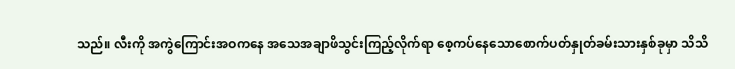သည်။ လီးကို အကွဲကြောင်းအဝကနေ အသေအချာဖိသွင်းကြည့်လိုက်ရာ စေ့ကပ်နေသောစောက်ပတ်နှုတ်ခမ်းသားနှစ်ခုမှာ သိသိ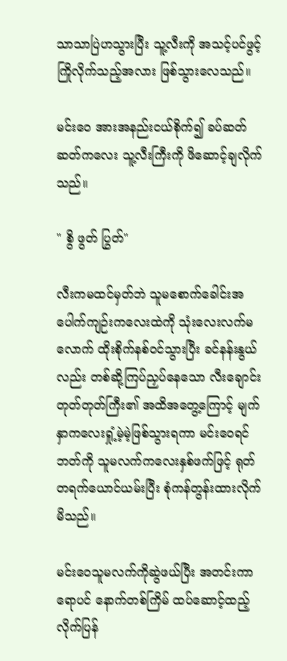သာသာပြဲဟသွားပြီး သူ့လီးကို အသင့်ပင်ဖွင့်ကြိုလိုက်သည့်အလား ဖြစ်သွားလေသည်။

မင်းဝေ အားအနည်းငယ်စိုက်၍ ခပ်ဆတ်ဆတ်ကလေး သူ့လီးကြီးကို ဖိဆောင့်ချလိုက်သည်။

" စွိ ဖွတ် ပြွတ်"

လီးကမထင်မှတ်ဘဲ သူမစောက်ခေါင်းအပေါက်ကျဉ်းကလေးထဲကို သုံးလေးလက်မလောက် ထိုးစိုက်နစ်ဝင်သွားပြီး ခင်နန်းနွယ်လည်း တစ်ဆို့ကြပ်ညှပ်နေသော လီးချောင်းတုတ်တုတ်ကြီး၏ အထိအတွေ့ကြောင့် မျက်နှာကလေးရှုံ့မဲ့မဲ့ဖြစ်သွားရကာ မင်းဝေရင်ဘတ်ကို သူမလက်ကလေးနှစ်ဖက်ဖြင့် ရုတ်တရက်ယောင်ယမ်းပြီး စုံကန်တွန်းထားလိုက်မိသည်။

မင်းဝေသူမလက်ကိုဆွဲဖယ်ပြီး အတင်းကာရောပင် နောက်တစ်ကြိမ် ထပ်ဆောင့်ထည့်လိုက်ပြန်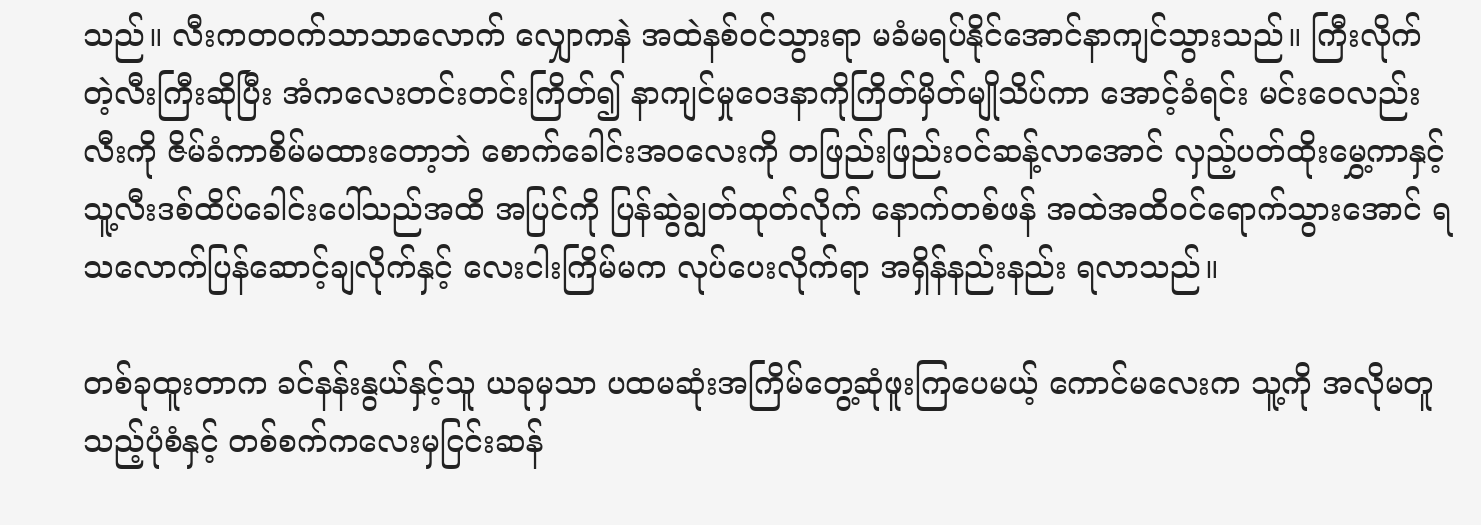သည်။ လီးကတဝက်သာသာလောက် လျှောကနဲ အထဲနစ်ဝင်သွားရာ မခံမရပ်နိုင်အောင်နာကျင်သွားသည်။ ကြီးလိုက်တဲ့လီးကြီးဆိုပြီး အံကလေးတင်းတင်းကြိတ်၍ နာကျင်မှုဝေဒနာကိုကြိတ်မှိတ်မျိုသိပ်ကာ အောင့်ခံရင်း မင်းဝေလည်း လီးကို ဇိမ်ခံကာစိမ်မထားတော့ဘဲ စောက်ခေါင်းအဝလေးကို တဖြည်းဖြည်းဝင်ဆန့်လာအောင် လှည့်ပတ်ထိုးမွှေ့ကာနှင့် သူ့လီးဒစ်ထိပ်ခေါင်းပေါ်သည်အထိ အပြင်ကို ပြန်ဆွဲချွတ်ထုတ်လိုက် နောက်တစ်ဖန် အထဲအထိဝင်ရောက်သွားအောင် ရသလောက်ပြန်ဆောင့်ချလိုက်နှင့် လေးငါးကြိမ်မက လုပ်ပေးလိုက်ရာ အရှိန်နည်းနည်း ရလာသည်။

တစ်ခုထူးတာက ခင်နန်းနွယ်နှင့်သူ ယခုမှသာ ပထမဆုံးအကြိမ်တွေ့ဆုံဖူးကြပေမယ့် ကောင်မလေးက သူ့ကို အလိုမတူသည့်ပုံစံနှင့် တစ်စက်ကလေးမှငြင်းဆန်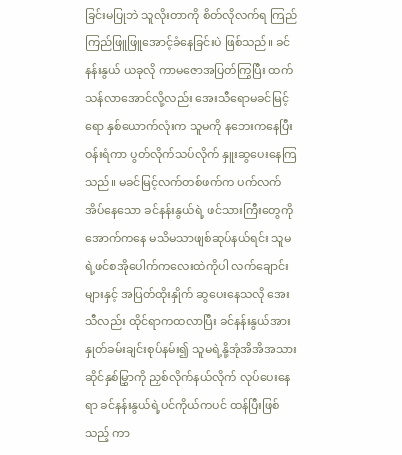ခြင်းမပြုဘဲ သူလိုးတာကို စိတ်လိုလက်ရ ကြည်ကြည်ဖြူဖြူအောင့်ခံနေခြင်းပဲ ဖြစ်သည်။ ခင်နန်းနွယ် ယခုလို ကာမဇောအပြတ်ကြွပြီး ထက်သန်လာအောင်လို့လည်း အေးသီရောမခင်မြင့်ရော နှစ်ယောက်လုံးက သူမကို နဘေးကနေပြီးဝန်းရံကာ ပွတ်လိုက်သပ်လိုက် နှူးဆွပေးနေကြသည်။ မခင်မြင့်လက်တစ်ဖက်က ပက်လက်အိပ်နေသော ခင်နန်းနွယ်ရဲ့ ဖင်သားကြီးတွေကို အောက်ကနေ မသိမသာဖျစ်ဆုပ်နယ်ရင်း သူမရဲ့ဖင်စအိုပေါက်ကလေးထဲကိုပါ လက်ချောင်းများနှင့် အပြတ်ထိုးနှိုက် ဆွပေးနေသလို အေးသီလည်း ထိုင်ရာကထလာပြီး ခင်နန်းနွယ်အားနှုတ်ခမ်းချင်းစုပ်နမ်း၍ သူမရဲ့နို့အုံအိအိအသားဆိုင်နှစ်မြွှာကို ညှစ်လိုက်နယ်လိုက် လုပ်ပေးနေရာ ခင်နန်းနွယ်ရဲ့ပင်ကိုယ်ကပင် ထန်ပြီးဖြစ်သည့် ကာ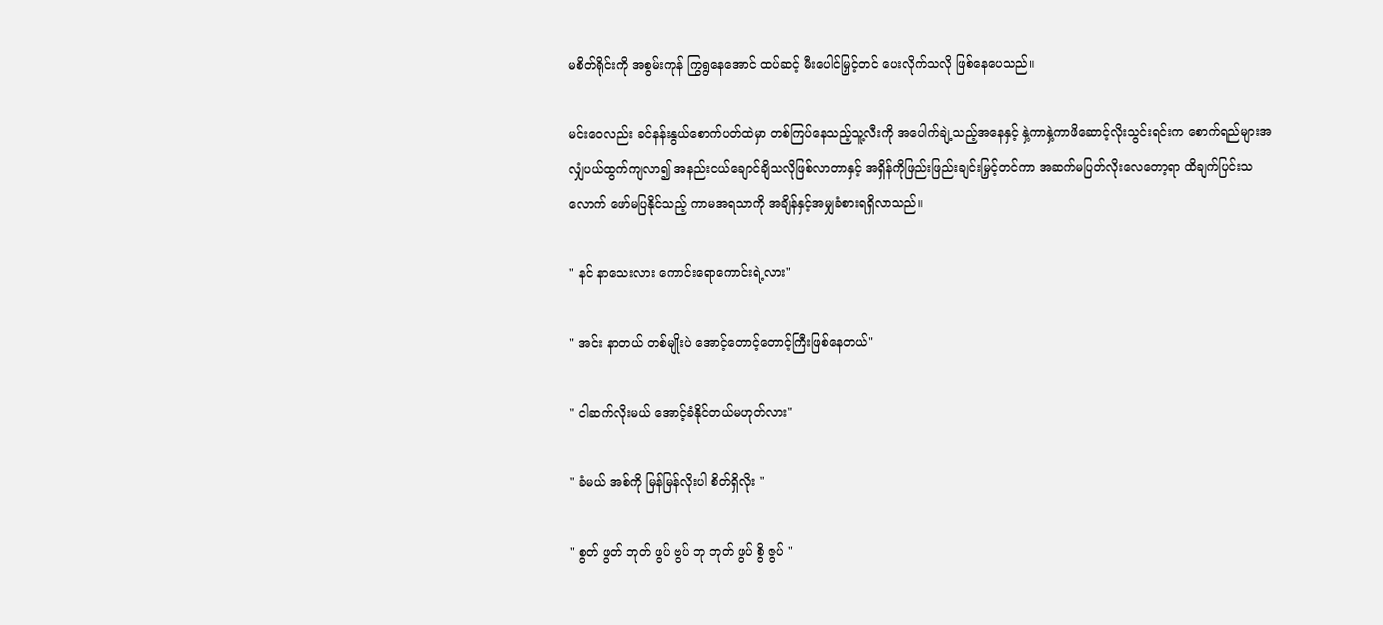မစိတ်ရိုင်းကို အစွမ်းကုန် ကြွရွနေအောင် ထပ်ဆင့် မီးပေါင်မြှင့်တင် ပေးလိုက်သလို ဖြစ်နေပေသည်။

မင်းဝေလည်း ခင်နန်းနွယ်စောက်ပတ်ထဲမှာ တစ်ကြပ်နေသည့်သူ့လီးကို အပေါက်ချဲ့သည့်အနေနှင့် နှဲ့ကာနှဲ့ကာဖိဆောင့်လိုးသွင်းရင်းက စောက်ရည်များအလျှံပယ်ထွက်ကျလာ၍ အနည်းငယ်ချောင်ချိသလိုဖြစ်လာတာနှင့် အရှိန်ကိုဖြည်းဖြည်းချင်းမြှင့်တင်ကာ အဆက်မပြတ်လိုးလေတော့ရာ ထိချက်ပြင်းသလောက် ဖော်မပြနိုင်သည့် ကာမအရသာကို အချိန်နှင့်အမျှခံစားရရှိလာသည်။

" နင် နာသေးလား ကောင်းရောကောင်းရဲ့လား"

" အင်း နာတယ် တစ်မျိုးပဲ အောင့်တောင့်တောင့်ကြီးဖြစ်နေတယ်"

" ငါဆက်လိုးမယ် အောင့်ခံနိုင်တယ်မဟုတ်လား"

" ခံမယ် အစ်ကို မြန်မြန်လိုးပါ စိတ်ရှိလိုး "

" စွတ် ဖွတ် ဘုတ် ဖွပ် ဗွပ် ဘု ဘုတ် ဖွပ် စွိ ဇွပ် "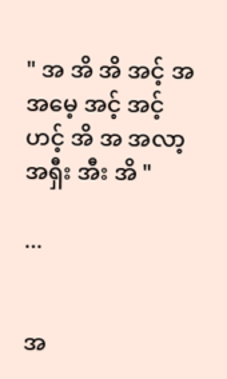" အ အိ အိ အင့် အ အမေ့ အင့် အင့်ဟင့် အိ အ အလာ့ အရှီး အီး အိ "

...


အ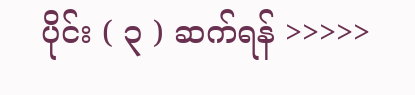ပိုင်း ( ၃ ) ဆက်ရန် >>>>>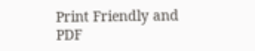Print Friendly and PDF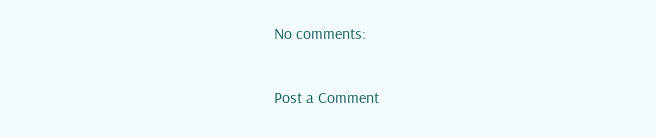No comments:

Post a Comment